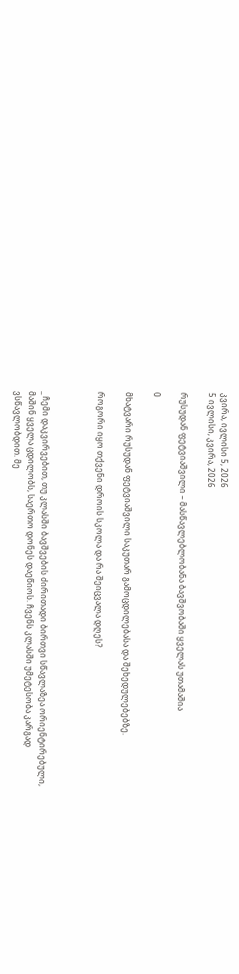კვირა, ივლისი 5, 2026
5 ივლისი, კვირა, 2026

რუსუდან ფეტვიაშვილი – მასწავლებლობანა ბავშვობაში ყველას უთამაშია

0

მხატვარი რუსუდან ფეტვიაშვილი საკუთარ გამოცდილებასა და შეხედულებებზე.

როგორი იყო თქვენი დროის სკოლა და რა შეიცვალა დღეს?



_ ჩემი დაკვირვებით, თუ კლასში ბავშვების ძირითადი ბირთვი სწავლაზეა ორიენტირებული, მაშინ ყველა ცდილობს, საერთო დონეს დაეწიოს. ჩვენს კლასში უმეტესობა კარგად ვსწავლობდით. მე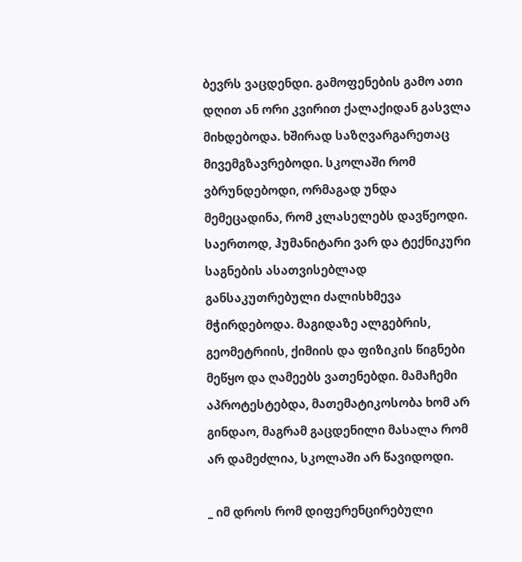ბევრს ვაცდენდი. გამოფენების გამო ათი დღით ან ორი კვირით ქალაქიდან გასვლა მიხდებოდა. ხშირად საზღვარგარეთაც მივემგზავრებოდი. სკოლაში რომ ვბრუნდებოდი, ორმაგად უნდა მემეცადინა, რომ კლასელებს დავწეოდი. საერთოდ, ჰუმანიტარი ვარ და ტექნიკური საგნების ასათვისებლად განსაკუთრებული ძალისხმევა მჭირდებოდა. მაგიდაზე ალგებრის, გეომეტრიის, ქიმიის და ფიზიკის წიგნები მეწყო და ღამეებს ვათენებდი. მამაჩემი აპროტესტებდა, მათემატიკოსობა ხომ არ გინდაო, მაგრამ გაცდენილი მასალა რომ არ დამეძლია, სკოლაში არ წავიდოდი.

_ იმ დროს რომ დიფერენცირებული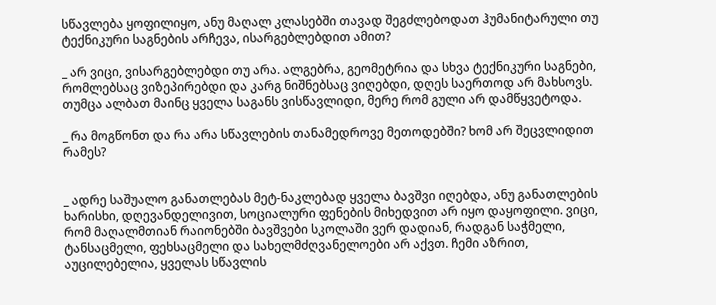სწავლება ყოფილიყო, ანუ მაღალ კლასებში თავად შეგძლებოდათ ჰუმანიტარული თუ ტექნიკური საგნების არჩევა, ისარგებლებდით ამით?

_ არ ვიცი, ვისარგებლებდი თუ არა. ალგებრა, გეომეტრია და სხვა ტექნიკური საგნები, რომლებსაც ვიზეპირებდი და კარგ ნიშნებსაც ვიღებდი, დღეს საერთოდ არ მახსოვს. თუმცა ალბათ მაინც ყველა საგანს ვისწავლიდი, მერე რომ გული არ დამწყვეტოდა.

_ რა მოგწონთ და რა არა სწავლების თანამედროვე მეთოდებში? ხომ არ შეცვლიდით რამეს?


_ ადრე საშუალო განათლებას მეტ-ნაკლებად ყველა ბავშვი იღებდა, ანუ განათლების ხარისხი, დღევანდელივით, სოციალური ფენების მიხედვით არ იყო დაყოფილი. ვიცი, რომ მაღალმთიან რაიონებში ბავშვები სკოლაში ვერ დადიან, რადგან საჭმელი, ტანსაცმელი, ფეხსაცმელი და სახელმძღვანელოები არ აქვთ. ჩემი აზრით, აუცილებელია, ყველას სწავლის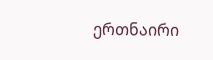ერთნაირი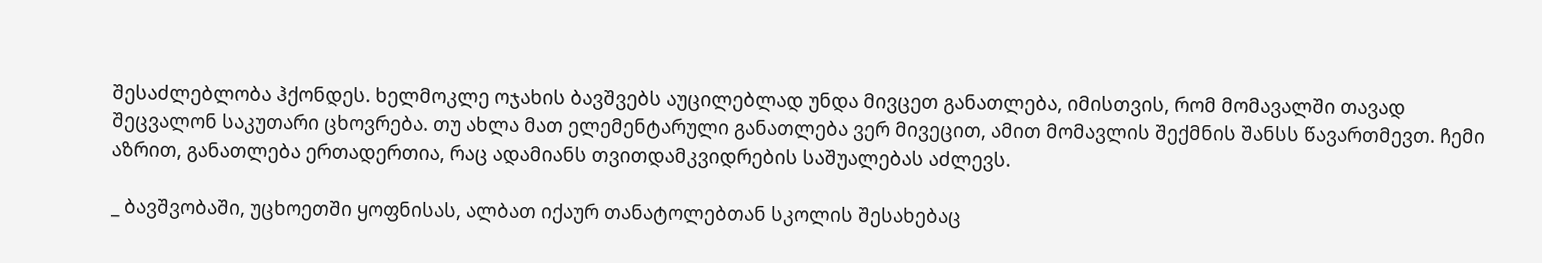შესაძლებლობა ჰქონდეს. ხელმოკლე ოჯახის ბავშვებს აუცილებლად უნდა მივცეთ განათლება, იმისთვის, რომ მომავალში თავად შეცვალონ საკუთარი ცხოვრება. თუ ახლა მათ ელემენტარული განათლება ვერ მივეცით, ამით მომავლის შექმნის შანსს წავართმევთ. ჩემი აზრით, განათლება ერთადერთია, რაც ადამიანს თვითდამკვიდრების საშუალებას აძლევს.

_ ბავშვობაში, უცხოეთში ყოფნისას, ალბათ იქაურ თანატოლებთან სკოლის შესახებაც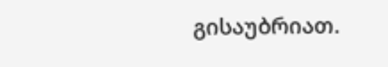გისაუბრიათ.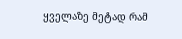ყველაზე მეტად რამ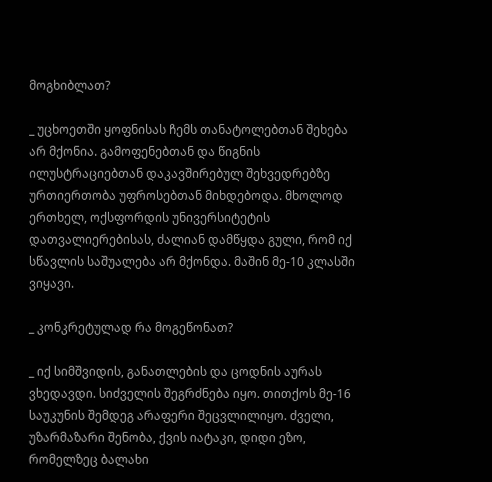მოგხიბლათ?

_ უცხოეთში ყოფნისას ჩემს თანატოლებთან შეხება არ მქონია. გამოფენებთან და წიგნის ილუსტრაციებთან დაკავშირებულ შეხვედრებზე ურთიერთობა უფროსებთან მიხდებოდა. მხოლოდ ერთხელ, ოქსფორდის უნივერსიტეტის დათვალიერებისას, ძალიან დამწყდა გული, რომ იქ სწავლის საშუალება არ მქონდა. მაშინ მე-10 კლასში ვიყავი.

_ კონკრეტულად რა მოგეწონათ?

_ იქ სიმშვიდის, განათლების და ცოდნის აურას ვხედავდი. სიძველის შეგრძნება იყო. თითქოს მე-16 საუკუნის შემდეგ არაფერი შეცვლილიყო. ძველი, უზარმაზარი შენობა, ქვის იატაკი, დიდი ეზო, რომელზეც ბალახი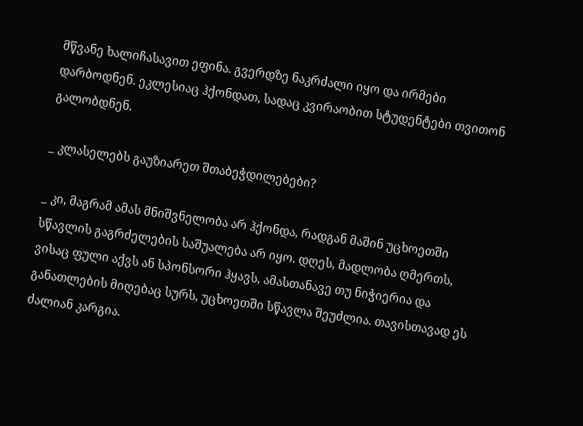მწვანე ხალიჩასავით ეფინა. გვერდზე ნაკრძალი იყო და ირმები დარბოდნენ. ეკლესიაც ჰქონდათ, სადაც კვირაობით სტუდენტები თვითონ გალობდნენ.

_ კლასელებს გაუზიარეთ შთაბეჭდილებები?

_ კი, მაგრამ ამას მნიშვნელობა არ ჰქონდა, რადგან მაშინ უცხოეთში სწავლის გაგრძელების საშუალება არ იყო. დღეს, მადლობა ღმერთს, ვისაც ფული აქვს ან სპონსორი ჰყავს, ამასთანავე თუ ნიჭიერია და განათლების მიღებაც სურს, უცხოეთში სწავლა შეუძლია. თავისთავად ეს ძალიან კარგია.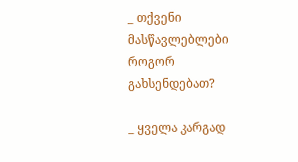_ თქვენი მასწავლებლები როგორ გახსენდებათ?

_ ყველა კარგად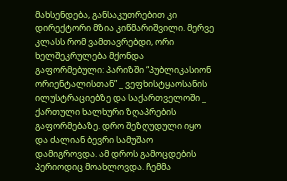მახსენდება, განსაკუთრებით კი დირექტორი მზია კიწმარიშვილი. მერვე კლასს რომ ვამთავრებდი, ორი ხელშეკრულება მქონდა გაფორმებული: პარიზში “პუბლიკასიონ ორიენტალისთან” _ ვეფხისტყაოსანის ილუსტრაციებზე და საქართველოში _ ქართული ხალხური ზღაპრების გაფორმებაზე. დრო შეზღუდული იყო და ძალიან ბევრი სამუშაო დამიგროვდა. ამ დროს გამოცდების პერიოდიც მოახლოვდა. ჩემმა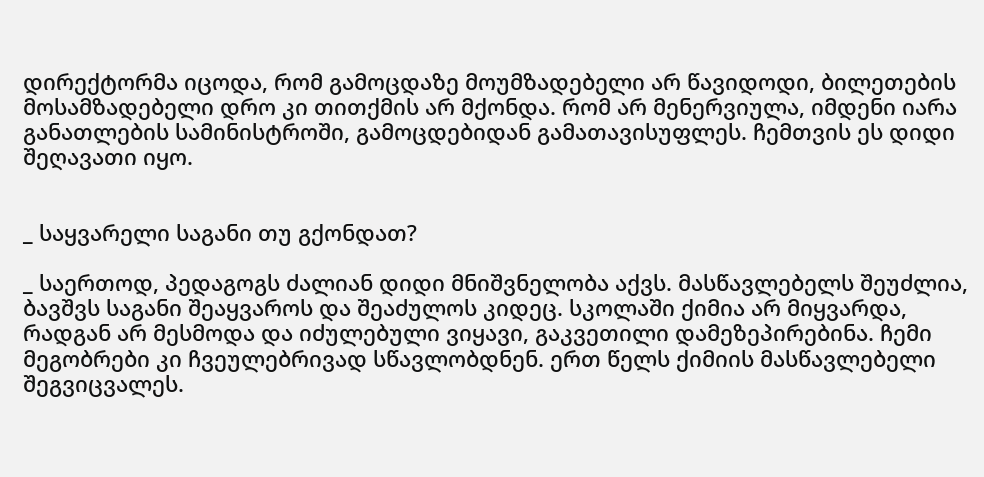დირექტორმა იცოდა, რომ გამოცდაზე მოუმზადებელი არ წავიდოდი, ბილეთების მოსამზადებელი დრო კი თითქმის არ მქონდა. რომ არ მენერვიულა, იმდენი იარა განათლების სამინისტროში, გამოცდებიდან გამათავისუფლეს. ჩემთვის ეს დიდი შეღავათი იყო.


_ საყვარელი საგანი თუ გქონდათ?

_ საერთოდ, პედაგოგს ძალიან დიდი მნიშვნელობა აქვს. მასწავლებელს შეუძლია, ბავშვს საგანი შეაყვაროს და შეაძულოს კიდეც. სკოლაში ქიმია არ მიყვარდა, რადგან არ მესმოდა და იძულებული ვიყავი, გაკვეთილი დამეზეპირებინა. ჩემი მეგობრები კი ჩვეულებრივად სწავლობდნენ. ერთ წელს ქიმიის მასწავლებელი შეგვიცვალეს.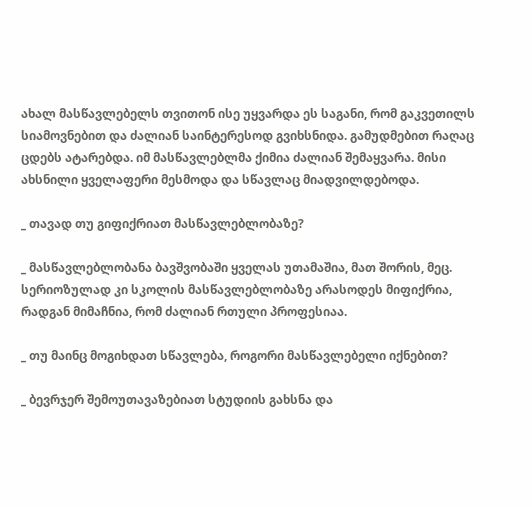ახალ მასწავლებელს თვითონ ისე უყვარდა ეს საგანი, რომ გაკვეთილს სიამოვნებით და ძალიან საინტერესოდ გვიხსნიდა. გამუდმებით რაღაც ცდებს ატარებდა. იმ მასწავლებლმა ქიმია ძალიან შემაყვარა. მისი ახსნილი ყველაფერი მესმოდა და სწავლაც მიადვილდებოდა.

_ თავად თუ გიფიქრიათ მასწავლებლობაზე?

_ მასწავლებლობანა ბავშვობაში ყველას უთამაშია, მათ შორის, მეც. სერიოზულად კი სკოლის მასწავლებლობაზე არასოდეს მიფიქრია, რადგან მიმაჩნია, რომ ძალიან რთული პროფესიაა.

_ თუ მაინც მოგიხდათ სწავლება, როგორი მასწავლებელი იქნებით?

_ ბევრჯერ შემოუთავაზებიათ სტუდიის გახსნა და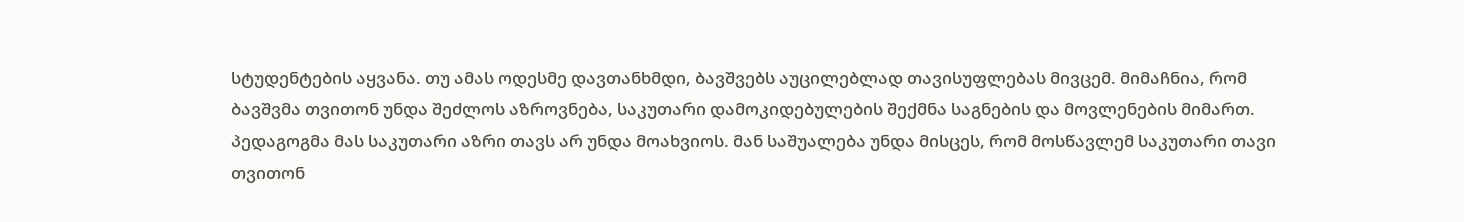სტუდენტების აყვანა. თუ ამას ოდესმე დავთანხმდი, ბავშვებს აუცილებლად თავისუფლებას მივცემ. მიმაჩნია, რომ ბავშვმა თვითონ უნდა შეძლოს აზროვნება, საკუთარი დამოკიდებულების შექმნა საგნების და მოვლენების მიმართ. პედაგოგმა მას საკუთარი აზრი თავს არ უნდა მოახვიოს. მან საშუალება უნდა მისცეს, რომ მოსწავლემ საკუთარი თავი თვითონ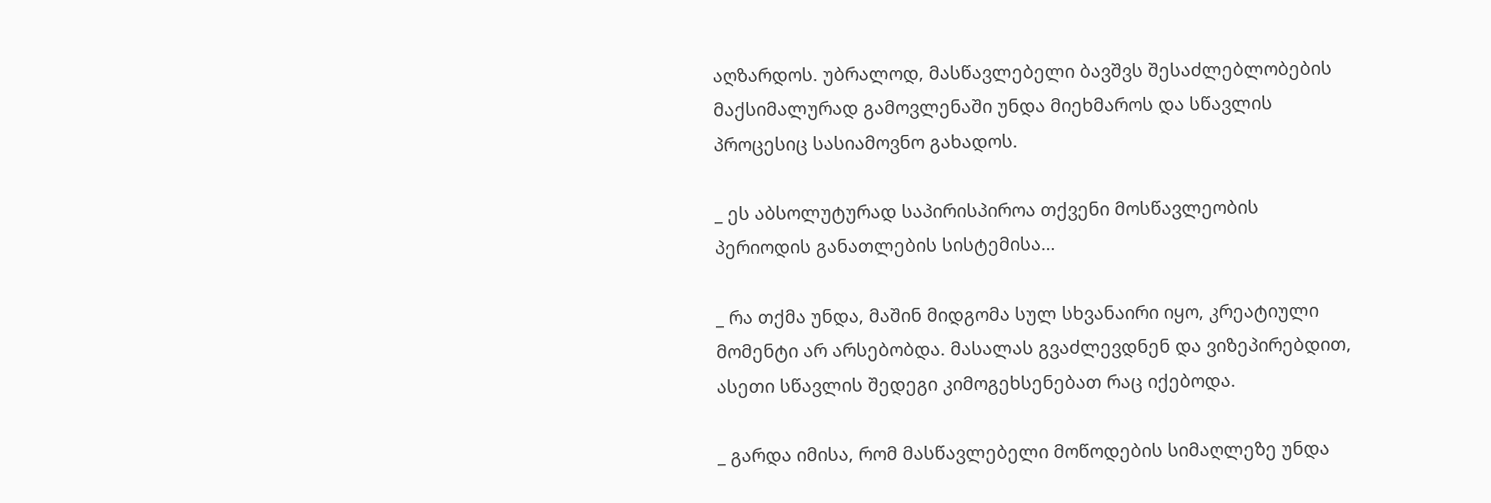აღზარდოს. უბრალოდ, მასწავლებელი ბავშვს შესაძლებლობების მაქსიმალურად გამოვლენაში უნდა მიეხმაროს და სწავლის პროცესიც სასიამოვნო გახადოს.

_ ეს აბსოლუტურად საპირისპიროა თქვენი მოსწავლეობის პერიოდის განათლების სისტემისა…

_ რა თქმა უნდა, მაშინ მიდგომა სულ სხვანაირი იყო, კრეატიული მომენტი არ არსებობდა. მასალას გვაძლევდნენ და ვიზეპირებდით, ასეთი სწავლის შედეგი კიმოგეხსენებათ რაც იქებოდა.

_ გარდა იმისა, რომ მასწავლებელი მოწოდების სიმაღლეზე უნდა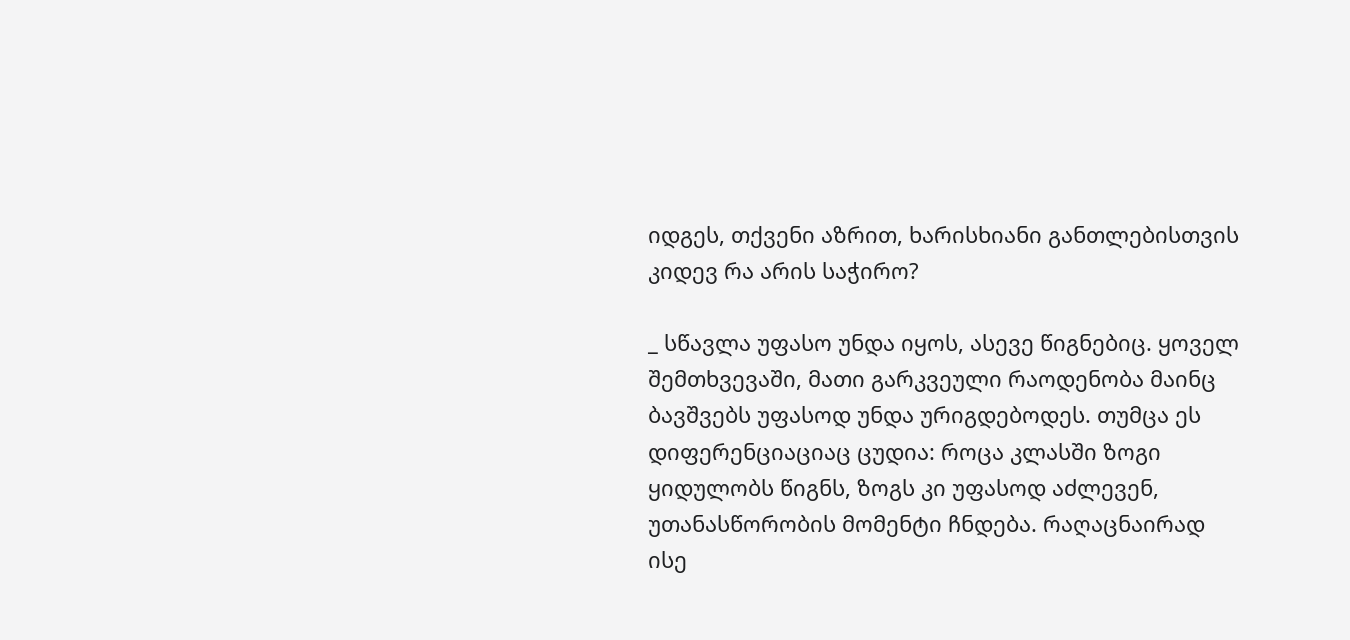იდგეს, თქვენი აზრით, ხარისხიანი განთლებისთვის კიდევ რა არის საჭირო?

_ სწავლა უფასო უნდა იყოს, ასევე წიგნებიც. ყოველ შემთხვევაში, მათი გარკვეული რაოდენობა მაინც ბავშვებს უფასოდ უნდა ურიგდებოდეს. თუმცა ეს დიფერენციაციაც ცუდია: როცა კლასში ზოგი ყიდულობს წიგნს, ზოგს კი უფასოდ აძლევენ, უთანასწორობის მომენტი ჩნდება. რაღაცნაირად ისე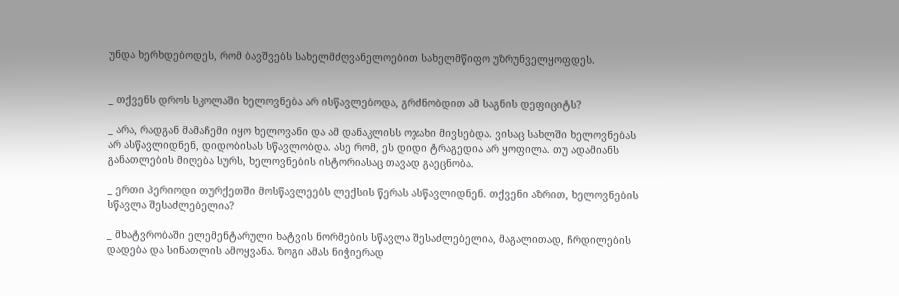უნდა ხერხდებოდეს, რომ ბავშვებს სახელმძღვანელოებით სახელმწიფო უზრუნველყოფდეს.


_ თქვენს დროს სკოლაში ხელოვნება არ ისწავლებოდა, გრძნობდით ამ საგნის დეფიციტს?

_ არა, რადგან მამაჩემი იყო ხელოვანი და ამ დანაკლისს ოჯახი მივსებდა. ვისაც სახლში ხელოვნებას არ ასწავლიდნენ, დიდობისას სწავლობდა. ასე რომ, ეს დიდი ტრაგედია არ ყოფილა. თუ ადამიანს განათლების მიღება სურს, ხელოვნების ისტორიასაც თავად გაეცნობა.

_ ერთი პერიოდი თურქეთში მოსწავლეებს ლექსის წერას ასწავლიდნენ. თქვენი აზრით, ხელოვნების სწავლა შესაძლებელია?

_ მხატვრობაში ელემენტარული ხატვის ნორმების სწავლა შესაძლებელია, მაგალითად, ჩრდილების დადება და სინათლის ამოყვანა. ზოგი ამას ნიჭიერად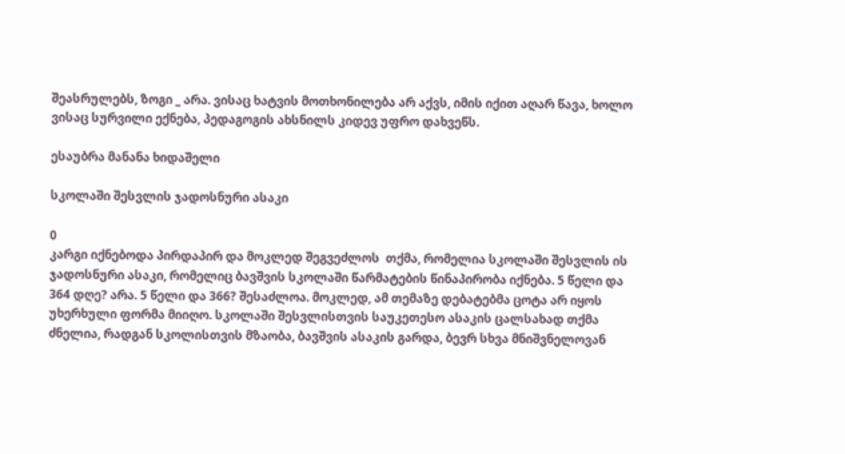შეასრულებს, ზოგი _ არა. ვისაც ხატვის მოთხონილება არ აქვს, იმის იქით აღარ წავა, ხოლო ვისაც სურვილი ექნება, პედაგოგის ახსნილს კიდევ უფრო დახვეწს.

ესაუბრა მანანა ხიდაშელი

სკოლაში შესვლის ჯადოსნური ასაკი

0
კარგი იქნებოდა პირდაპირ და მოკლედ შეგვეძლოს  თქმა, რომელია სკოლაში შესვლის ის ჯადოსნური ასაკი, რომელიც ბავშვის სკოლაში წარმატების წინაპირობა იქნება. 5 წელი და 364 დღე? არა. 5 წელი და 366? შესაძლოა. მოკლედ, ამ თემაზე დებატებმა ცოტა არ იყოს უხერხული ფორმა მიიღო. სკოლაში შესვლისთვის საუკეთესო ასაკის ცალსახად თქმა ძნელია, რადგან სკოლისთვის მზაობა, ბავშვის ასაკის გარდა, ბევრ სხვა მნიშვნელოვან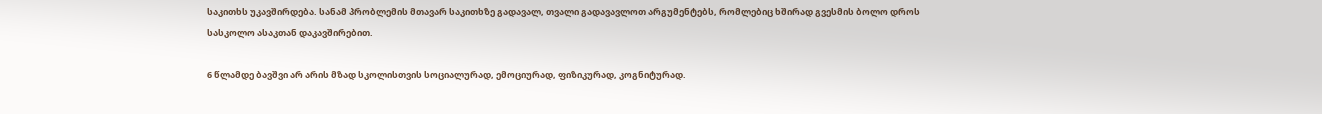საკითხს უკავშირდება. სანამ პრობლემის მთავარ საკითხზე გადავალ, თვალი გადავავლოთ არგუმენტებს, რომლებიც ხშირად გვესმის ბოლო დროს სასკოლო ასაკთან დაკავშირებით.

6 წლამდე ბავშვი არ არის მზად სკოლისთვის სოციალურად, ემოციურად, ფიზიკურად, კოგნიტურად.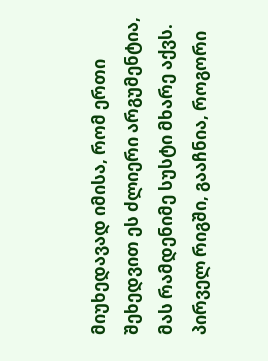მიუხედავად იმისა, რომ ერთი შეხედვით ეს ძლიერი არგუმენტია, მას რამდენიმე სუსტი მხარე აქვს. პირველ რიგში, გააჩნია, როგორი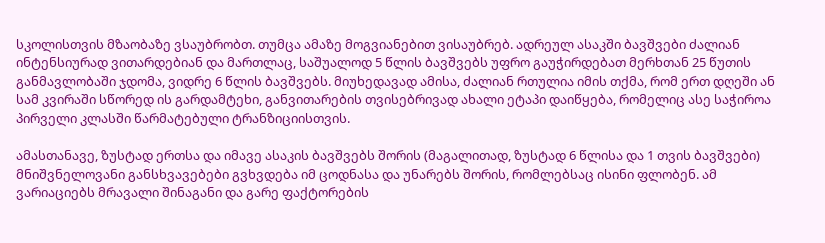სკოლისთვის მზაობაზე ვსაუბრობთ. თუმცა ამაზე მოგვიანებით ვისაუბრებ. ადრეულ ასაკში ბავშვები ძალიან ინტენსიურად ვითარდებიან და მართლაც, საშუალოდ 5 წლის ბავშვებს უფრო გაუჭირდებათ მერხთან 25 წუთის განმავლობაში ჯდომა, ვიდრე 6 წლის ბავშვებს. მიუხედავად ამისა, ძალიან რთულია იმის თქმა, რომ ერთ დღეში ან სამ კვირაში სწორედ ის გარდამტეხი, განვითარების თვისებრივად ახალი ეტაპი დაიწყება, რომელიც ასე საჭიროა პირველი კლასში წარმატებული ტრანზიციისთვის.

ამასთანავე, ზუსტად ერთსა და იმავე ასაკის ბავშვებს შორის (მაგალითად, ზუსტად 6 წლისა და 1 თვის ბავშვები) მნიშვნელოვანი განსხვავებები გვხვდება იმ ცოდნასა და უნარებს შორის, რომლებსაც ისინი ფლობენ. ამ ვარიაციებს მრავალი შინაგანი და გარე ფაქტორების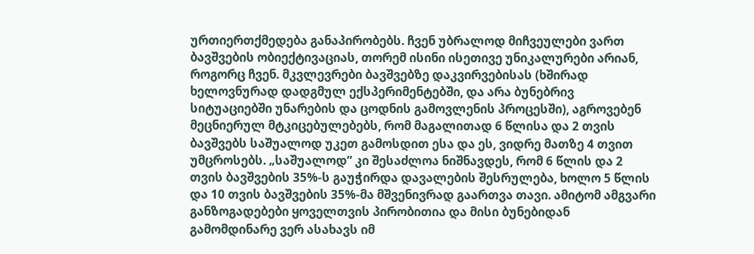ურთიერთქმედება განაპირობებს. ჩვენ უბრალოდ მიჩვეულები ვართ ბავშვების ობიექტივაციას, თორემ ისინი ისეთივე უნიკალურები არიან, როგორც ჩვენ. მკვლევრები ბავშვებზე დაკვირვებისას (ხშირად ხელოვნურად დადგმულ ექსპერიმენტებში, და არა ბუნებრივ სიტუაციებში უნარების და ცოდნის გამოვლენის პროცესში), აგროვებენ მეცნიერულ მტკიცებულებებს, რომ მაგალითად 6 წლისა და 2 თვის ბავშვებს საშუალოდ უკეთ გამოსდით ესა და ეს, ვიდრე მათზე 4 თვით უმცროსებს. „საშუალოდ” კი შესაძლოა ნიშნავდეს, რომ 6 წლის და 2 თვის ბავშვების 35%-ს გაუჭირდა დავალების შესრულება, ხოლო 5 წლის და 10 თვის ბავშვების 35%-მა მშვენივრად გაართვა თავი. ამიტომ ამგვარი განზოგადებები ყოველთვის პირობითია და მისი ბუნებიდან გამომდინარე ვერ ასახავს იმ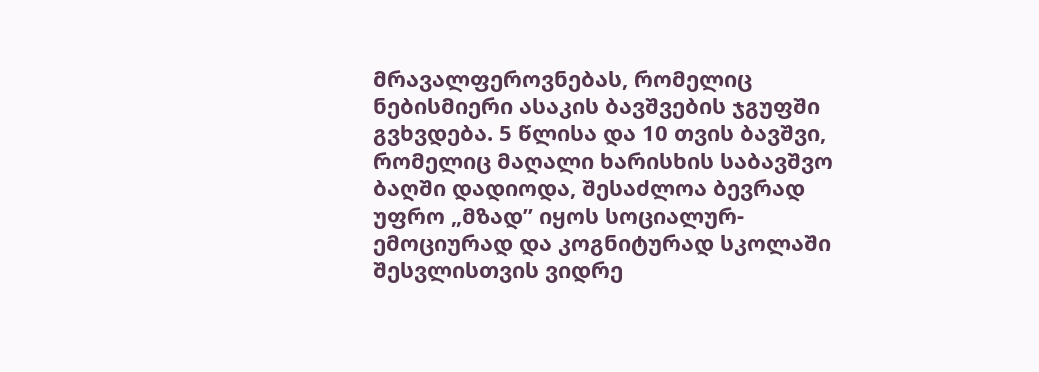მრავალფეროვნებას, რომელიც ნებისმიერი ასაკის ბავშვების ჯგუფში გვხვდება. 5 წლისა და 10 თვის ბავშვი, რომელიც მაღალი ხარისხის საბავშვო ბაღში დადიოდა, შესაძლოა ბევრად უფრო „მზად” იყოს სოციალურ-ემოციურად და კოგნიტურად სკოლაში შესვლისთვის ვიდრე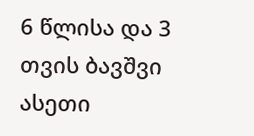6 წლისა და 3 თვის ბავშვი ასეთი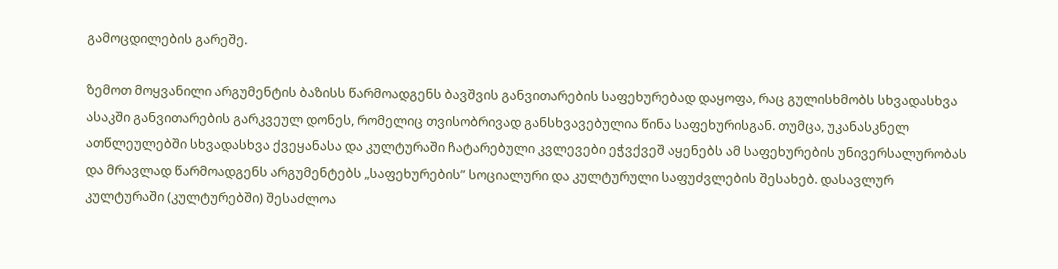გამოცდილების გარეშე.

ზემოთ მოყვანილი არგუმენტის ბაზისს წარმოადგენს ბავშვის განვითარების საფეხურებად დაყოფა, რაც გულისხმობს სხვადასხვა ასაკში განვითარების გარკვეულ დონეს, რომელიც თვისობრივად განსხვავებულია წინა საფეხურისგან. თუმცა, უკანასკნელ ათწლეულებში სხვადასხვა ქვეყანასა და კულტურაში ჩატარებული კვლევები ეჭვქვეშ აყენებს ამ საფეხურების უნივერსალურობას და მრავლად წარმოადგენს არგუმენტებს „საფეხურების” სოციალური და კულტურული საფუძვლების შესახებ. დასავლურ კულტურაში (კულტურებში) შესაძლოა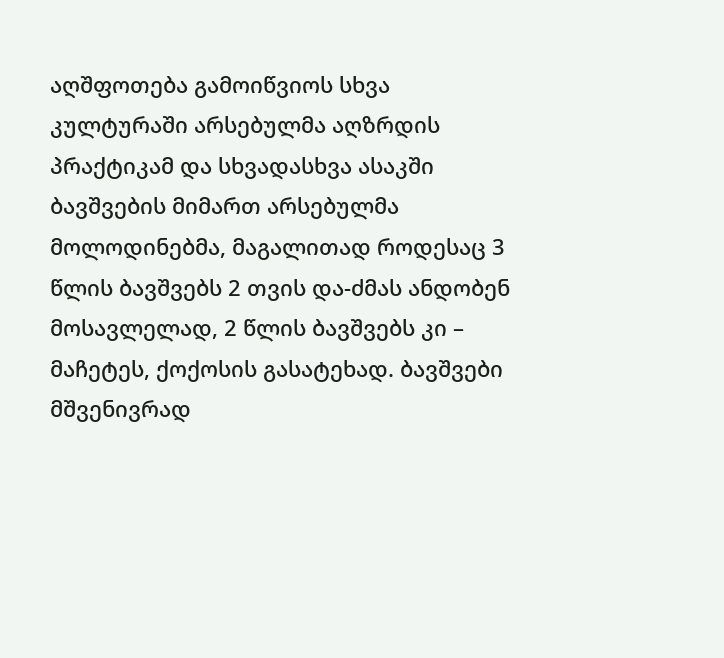აღშფოთება გამოიწვიოს სხვა კულტურაში არსებულმა აღზრდის პრაქტიკამ და სხვადასხვა ასაკში ბავშვების მიმართ არსებულმა მოლოდინებმა, მაგალითად როდესაც 3 წლის ბავშვებს 2 თვის და-ძმას ანდობენ მოსავლელად, 2 წლის ბავშვებს კი – მაჩეტეს, ქოქოსის გასატეხად. ბავშვები მშვენივრად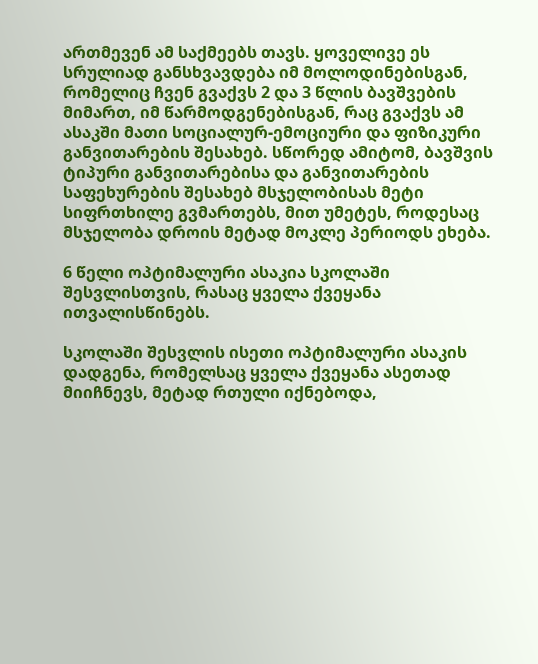ართმევენ ამ საქმეებს თავს. ყოველივე ეს სრულიად განსხვავდება იმ მოლოდინებისგან, რომელიც ჩვენ გვაქვს 2 და 3 წლის ბავშვების მიმართ, იმ წარმოდგენებისგან, რაც გვაქვს ამ ასაკში მათი სოციალურ-ემოციური და ფიზიკური განვითარების შესახებ. სწორედ ამიტომ, ბავშვის ტიპური განვითარებისა და განვითარების საფეხურების შესახებ მსჯელობისას მეტი სიფრთხილე გვმართებს, მით უმეტეს, როდესაც მსჯელობა დროის მეტად მოკლე პერიოდს ეხება.

6 წელი ოპტიმალური ასაკია სკოლაში შესვლისთვის, რასაც ყველა ქვეყანა ითვალისწინებს.

სკოლაში შესვლის ისეთი ოპტიმალური ასაკის დადგენა, რომელსაც ყველა ქვეყანა ასეთად მიიჩნევს, მეტად რთული იქნებოდა,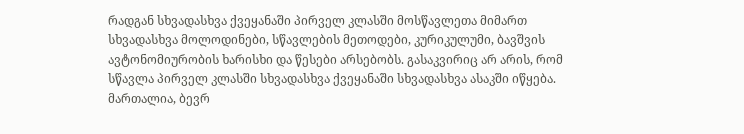რადგან სხვადასხვა ქვეყანაში პირველ კლასში მოსწავლეთა მიმართ სხვადასხვა მოლოდინები, სწავლების მეთოდები, კურიკულუმი, ბავშვის ავტონომიურობის ხარისხი და წესები არსებობს. გასაკვირიც არ არის, რომ სწავლა პირველ კლასში სხვადასხვა ქვეყანაში სხვადასხვა ასაკში იწყება. მართალია, ბევრ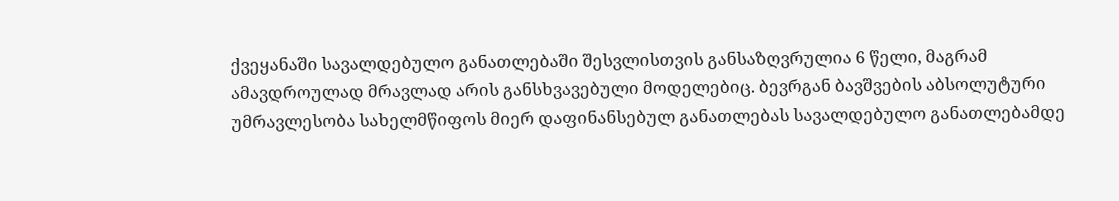ქვეყანაში სავალდებულო განათლებაში შესვლისთვის განსაზღვრულია 6 წელი, მაგრამ ამავდროულად მრავლად არის განსხვავებული მოდელებიც. ბევრგან ბავშვების აბსოლუტური უმრავლესობა სახელმწიფოს მიერ დაფინანსებულ განათლებას სავალდებულო განათლებამდე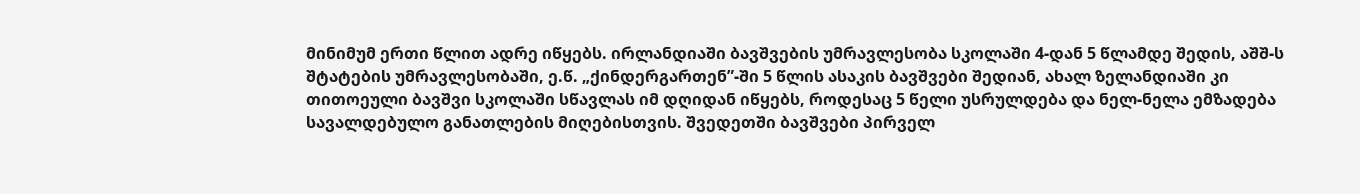მინიმუმ ერთი წლით ადრე იწყებს. ირლანდიაში ბავშვების უმრავლესობა სკოლაში 4-დან 5 წლამდე შედის, აშშ-ს შტატების უმრავლესობაში, ე.წ. „ქინდერგართენ”-ში 5 წლის ასაკის ბავშვები შედიან, ახალ ზელანდიაში კი თითოეული ბავშვი სკოლაში სწავლას იმ დღიდან იწყებს, როდესაც 5 წელი უსრულდება და ნელ-ნელა ემზადება სავალდებულო განათლების მიღებისთვის. შვედეთში ბავშვები პირველ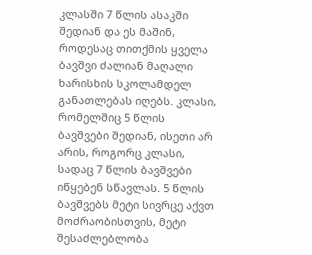კლასში 7 წლის ასაკში შედიან და ეს მაშინ, როდესაც თითქმის ყველა ბავშვი ძალიან მაღალი ხარისხის სკოლამდელ განათლებას იღებს. კლასი, რომელშიც 5 წლის ბავშვები შედიან, ისეთი არ არის, როგორც კლასი, სადაც 7 წლის ბავშვები იწყებენ სწავლას. 5 წლის ბავშვებს მეტი სივრცე აქვთ მოძრაობისთვის, მეტი შესაძლებლობა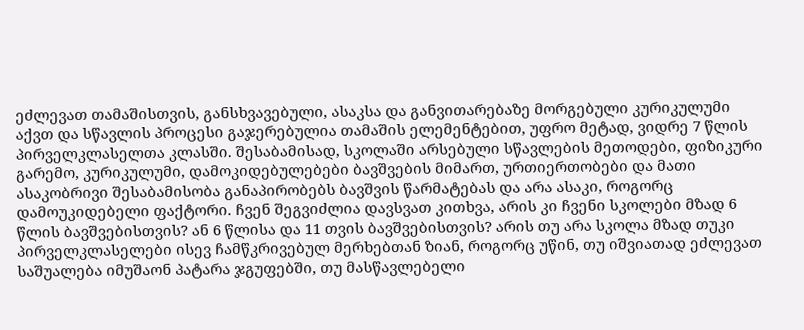ეძლევათ თამაშისთვის, განსხვავებული, ასაკსა და განვითარებაზე მორგებული კურიკულუმი აქვთ და სწავლის პროცესი გაჯერებულია თამაშის ელემენტებით, უფრო მეტად, ვიდრე 7 წლის პირველკლასელთა კლასში. შესაბამისად, სკოლაში არსებული სწავლების მეთოდები, ფიზიკური გარემო, კურიკულუმი, დამოკიდებულებები ბავშვების მიმართ, ურთიერთობები და მათი ასაკობრივი შესაბამისობა განაპირობებს ბავშვის წარმატებას და არა ასაკი, როგორც დამოუკიდებელი ფაქტორი. ჩვენ შეგვიძლია დავსვათ კითხვა, არის კი ჩვენი სკოლები მზად 6 წლის ბავშვებისთვის? ან 6 წლისა და 11 თვის ბავშვებისთვის? არის თუ არა სკოლა მზად თუკი პირველკლასელები ისევ ჩამწკრივებულ მერხებთან ზიან, როგორც უწინ, თუ იშვიათად ეძლევათ საშუალება იმუშაონ პატარა ჯგუფებში, თუ მასწავლებელი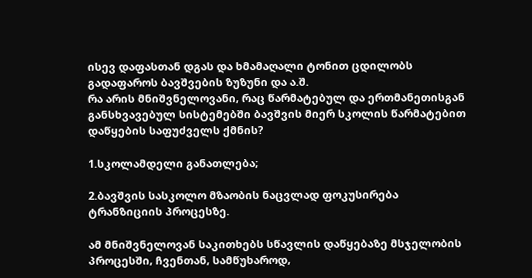ისევ დაფასთან დგას და ხმამაღალი ტონით ცდილობს გადაფაროს ბავშვების ზუზუნი და ა.შ.
რა არის მნიშვნელოვანი, რაც წარმატებულ და ერთმანეთისგან განსხვავებულ სისტემებში ბავშვის მიერ სკოლის წარმატებით დაწყების საფუძველს ქმნის?

1.სკოლამდელი განათლება;

2.ბავშვის სასკოლო მზაობის ნაცვლად ფოკუსირება ტრანზიციის პროცესზე.

ამ მნიშვნელოვან საკითხებს სწავლის დაწყებაზე მსჯელობის პროცესში, ჩვენთან, სამწუხაროდ,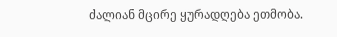ძალიან მცირე ყურადღება ეთმობა.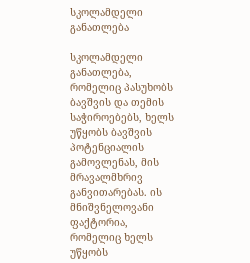სკოლამდელი განათლება

სკოლამდელი განათლება, რომელიც პასუხობს ბავშვის და თემის საჭიროებებს, ხელს უწყობს ბავშვის პოტენციალის გამოვლენას, მის მრავალმხრივ განვითარებას. ის მნიშვნელოვანი ფაქტორია, რომელიც ხელს უწყობს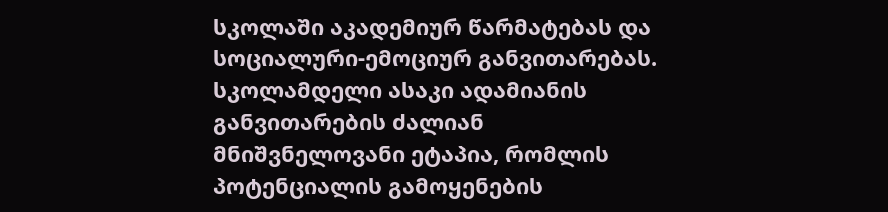სკოლაში აკადემიურ წარმატებას და სოციალური-ემოციურ განვითარებას. სკოლამდელი ასაკი ადამიანის განვითარების ძალიან მნიშვნელოვანი ეტაპია, რომლის პოტენციალის გამოყენების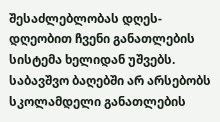შესაძლებლობას დღეს-დღეობით ჩვენი განათლების სისტემა ხელიდან უშვებს. საბავშვო ბაღებში არ არსებობს სკოლამდელი განათლების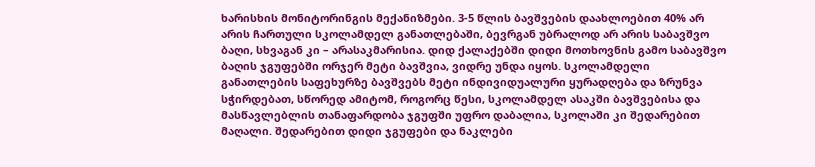ხარისხის მონიტორინგის მექანიზმები. 3-5 წლის ბავშვების დაახლოებით 40% არ არის ჩართული სკოლამდელ განათლებაში, ბევრგან უბრალოდ არ არის საბავშვო ბაღი, სხვაგან კი – არასაკმარისია. დიდ ქალაქებში დიდი მოთხოვნის გამო საბავშვო ბაღის ჯგუფებში ორჯერ მეტი ბავშვია, ვიდრე უნდა იყოს. სკოლამდელი განათლების საფეხურზე ბავშვებს მეტი ინდივიდუალური ყურადღება და ზრუნვა სჭირდებათ, სწორედ ამიტომ, როგორც წესი, სკოლამდელ ასაკში ბავშვებისა და მასწავლებლის თანაფარდობა ჯგუფში უფრო დაბალია, სკოლაში კი შედარებით მაღალი. შედარებით დიდი ჯგუფები და ნაკლები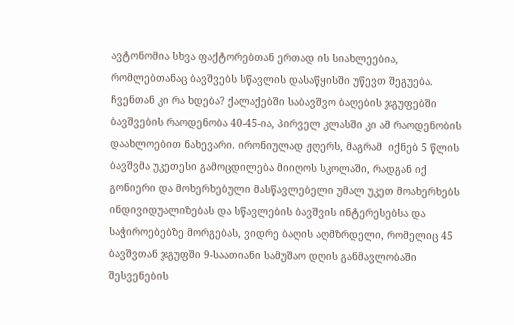ავტონომია სხვა ფაქტორებთან ერთად ის სიახლეებია, რომლებთანაც ბავშვებს სწავლის დასაწყისში უწევთ შეგუება. ჩვენთან კი რა ხდება? ქალაქებში საბავშვო ბაღების ჯგუფებში ბავშვების რაოდენობა 40-45-ია, პირველ კლასში კი ამ რაოდენობის დაახლოებით ნახევარი. ირონიულად ჟღერს, მაგრამ  იქნებ 5 წლის ბავშვმა უკეთესი გამოცდილება მიიღოს სკოლაში, რადგან იქ გონიერი და მოხერხებული მასწავლებელი უმალ უკეთ მოახერხებს ინდივიდუალიზებას და სწავლების ბავშვის ინტერესებსა და საჭიროებებზე მორგებას, ვიდრე ბაღის აღმზრდელი, რომელიც 45 ბავშვთან ჯგუფში 9-საათიანი სამუშაო დღის განმავლობაში შესვენების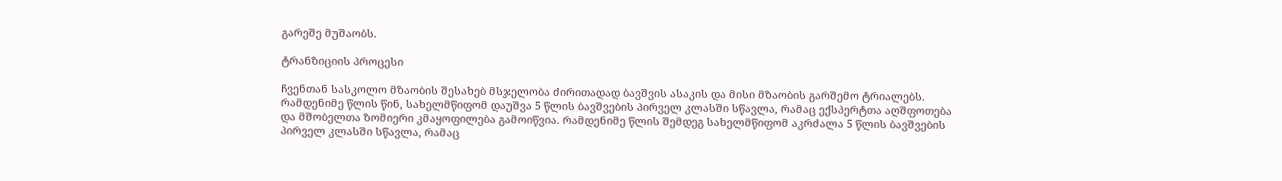გარეშე მუშაობს.

ტრანზიციის პროცესი

ჩვენთან სასკოლო მზაობის შესახებ მსჯელობა ძირითადად ბავშვის ასაკის და მისი მზაობის გარშემო ტრიალებს. რამდენიმე წლის წინ, სახელმწიფომ დაუშვა 5 წლის ბავშვების პირველ კლასში სწავლა, რამაც ექსპერტთა აღშფოთება და მშობელთა ზომიერი კმაყოფილება გამოიწვია. რამდენიმე წლის შემდეგ სახელმწიფომ აკრძალა 5 წლის ბავშვების პირველ კლასში სწავლა, რამაც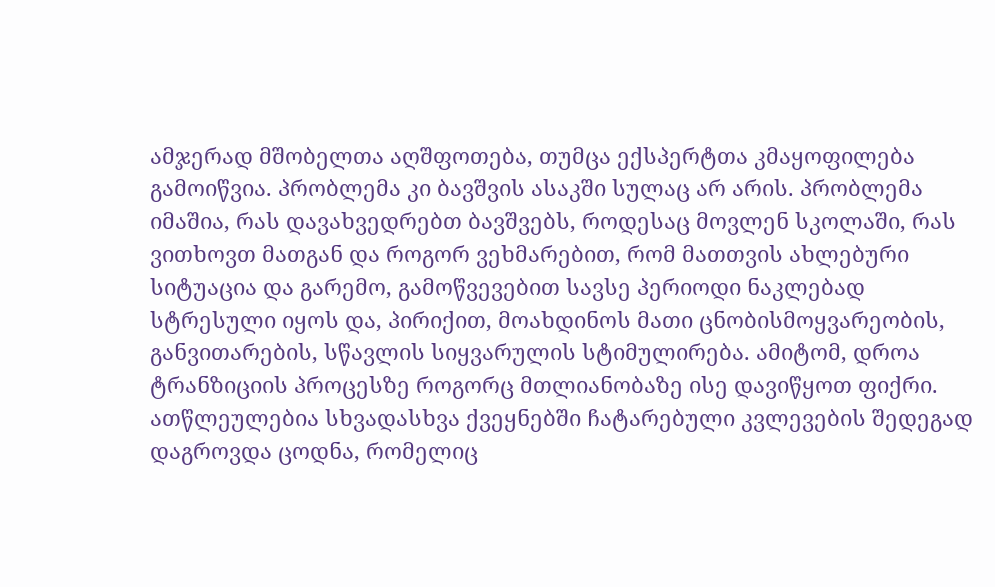ამჯერად მშობელთა აღშფოთება, თუმცა ექსპერტთა კმაყოფილება გამოიწვია. პრობლემა კი ბავშვის ასაკში სულაც არ არის. პრობლემა იმაშია, რას დავახვედრებთ ბავშვებს, როდესაც მოვლენ სკოლაში, რას ვითხოვთ მათგან და როგორ ვეხმარებით, რომ მათთვის ახლებური სიტუაცია და გარემო, გამოწვევებით სავსე პერიოდი ნაკლებად სტრესული იყოს და, პირიქით, მოახდინოს მათი ცნობისმოყვარეობის, განვითარების, სწავლის სიყვარულის სტიმულირება. ამიტომ, დროა ტრანზიციის პროცესზე როგორც მთლიანობაზე ისე დავიწყოთ ფიქრი. ათწლეულებია სხვადასხვა ქვეყნებში ჩატარებული კვლევების შედეგად დაგროვდა ცოდნა, რომელიც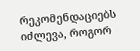რეკომენდაციებს იძლევა, როგორ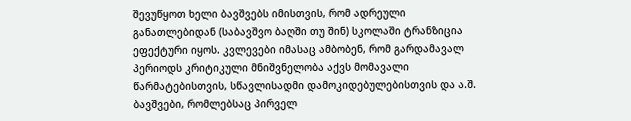შევუწყოთ ხელი ბავშვებს იმისთვის, რომ ადრეული განათლებიდან (საბავშვო ბაღში თუ შინ) სკოლაში ტრანზიცია ეფექტური იყოს. კვლევები იმასაც ამბობენ, რომ გარდამავალ პერიოდს კრიტიკული მნიშვნელობა აქვს მომავალი წარმატებისთვის, სწავლისადმი დამოკიდებულებისთვის და ა.შ. ბავშვები, რომლებსაც პირველ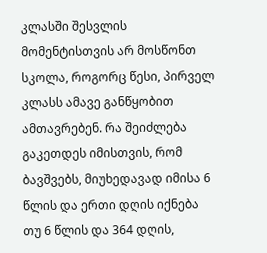კლასში შესვლის მომენტისთვის არ მოსწონთ სკოლა, როგორც წესი, პირველ კლასს ამავე განწყობით ამთავრებენ. რა შეიძლება გაკეთდეს იმისთვის, რომ ბავშვებს, მიუხედავად იმისა 6 წლის და ერთი დღის იქნება თუ 6 წლის და 364 დღის,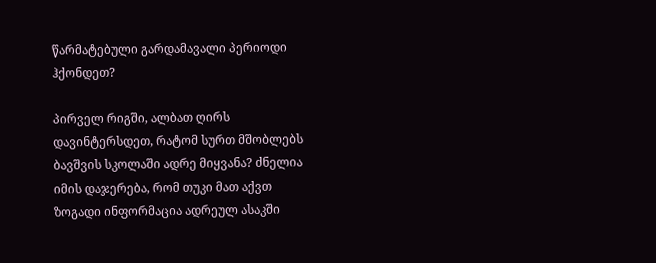წარმატებული გარდამავალი პერიოდი ჰქონდეთ?

პირველ რიგში, ალბათ ღირს დავინტერსდეთ, რატომ სურთ მშობლებს ბავშვის სკოლაში ადრე მიყვანა? ძნელია იმის დაჯერება, რომ თუკი მათ აქვთ ზოგადი ინფორმაცია ადრეულ ასაკში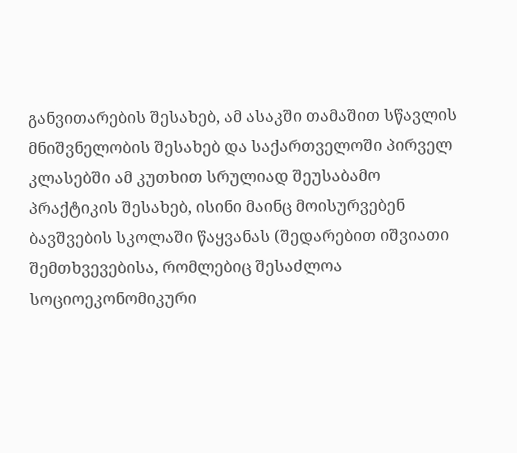განვითარების შესახებ, ამ ასაკში თამაშით სწავლის მნიშვნელობის შესახებ და საქართველოში პირველ კლასებში ამ კუთხით სრულიად შეუსაბამო პრაქტიკის შესახებ, ისინი მაინც მოისურვებენ ბავშვების სკოლაში წაყვანას (შედარებით იშვიათი შემთხვევებისა, რომლებიც შესაძლოა სოციოეკონომიკური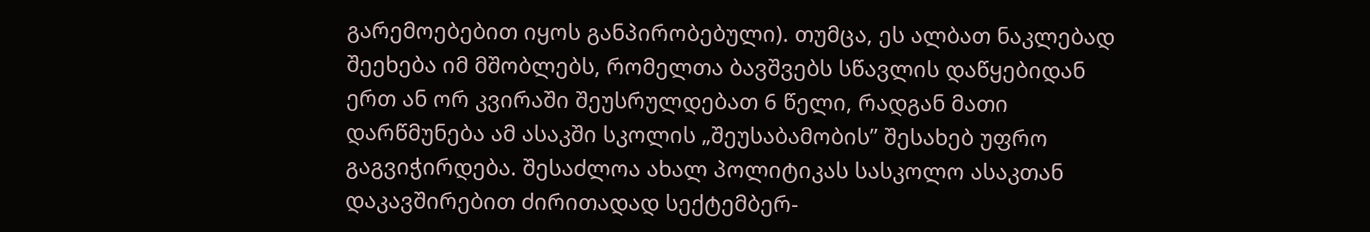გარემოებებით იყოს განპირობებული). თუმცა, ეს ალბათ ნაკლებად შეეხება იმ მშობლებს, რომელთა ბავშვებს სწავლის დაწყებიდან ერთ ან ორ კვირაში შეუსრულდებათ 6 წელი, რადგან მათი დარწმუნება ამ ასაკში სკოლის „შეუსაბამობის” შესახებ უფრო გაგვიჭირდება. შესაძლოა ახალ პოლიტიკას სასკოლო ასაკთან დაკავშირებით ძირითადად სექტემბერ-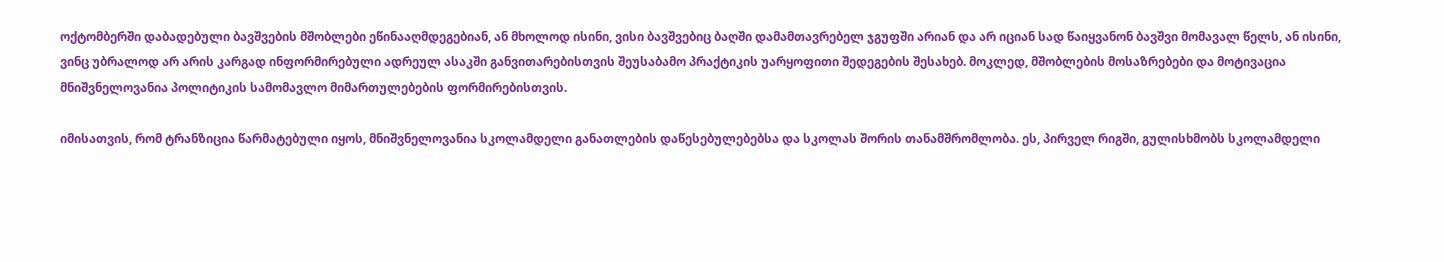ოქტომბერში დაბადებული ბავშვების მშობლები ეწინააღმდეგებიან, ან მხოლოდ ისინი, ვისი ბავშვებიც ბაღში დამამთავრებელ ჯგუფში არიან და არ იციან სად წაიყვანონ ბავშვი მომავალ წელს, ან ისინი, ვინც უბრალოდ არ არის კარგად ინფორმირებული ადრეულ ასაკში განვითარებისთვის შეუსაბამო პრაქტიკის უარყოფითი შედეგების შესახებ. მოკლედ, მშობლების მოსაზრებები და მოტივაცია მნიშვნელოვანია პოლიტიკის სამომავლო მიმართულებების ფორმირებისთვის.

იმისათვის, რომ ტრანზიცია წარმატებული იყოს, მნიშვნელოვანია სკოლამდელი განათლების დაწესებულებებსა და სკოლას შორის თანამშრომლობა. ეს, პირველ რიგში, გულისხმობს სკოლამდელი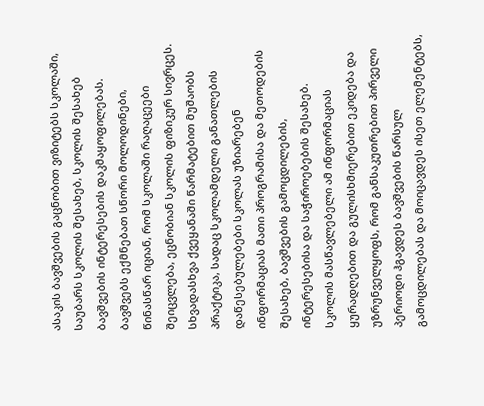ასაკის ბავშვების გაცნობით ვიზიტებს სკოლაში, საუბარს სკოლის შესახებ, სკოლის შესახებ ბავშვების ინტერესების დაკმაყოფილებას. ბავშვებს ექმნებათ სწორი მოლოდინები, წინასწარ იციან, რომ სკოლაში რაღაცეები შეიცვლება, ეცნობიან სკოლის ფიზიკურ სივრცეს. სხვადასხვა ქვეყანაში წარმატებით მუშაობს პრაქტიკა, სადაც სკოლამდელი განათლების დაწესებულებები სკოლას უზიარებენ ინფორმაციას მათი პროგრამისა და მეთოდების შესახებ, ბავშვების გამოცდილების, ინტერესებისა და საჭიროებების შესახებ. სკოლის მასწავლებელი ამ ინფორმაციას ყურადღებით და გულისხმიერებით ეკიდება და უზრუნველყოფს, რომ განსაკუთრებით პირველი პერიოდი ჰგავდეს ბავშვების წარსულ გამოცდილებას და მოიცავდეს ისეთ ელემენტებს,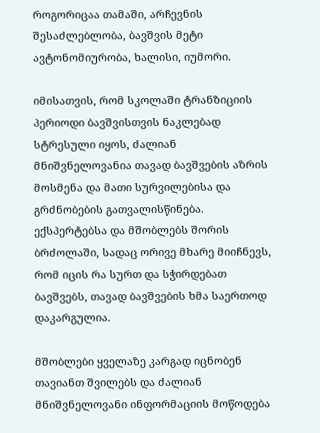როგორიცაა თამაში, არჩევნის შესაძლებლობა, ბავშვის მეტი ავტონომიურობა, ხალისი, იუმორი.

იმისათვის, რომ სკოლაში ტრანზიციის პერიოდი ბავშვისთვის ნაკლებად სტრესული იყოს, ძალიან მნიშვნელოვანია თავად ბავშვების აზრის მოსმენა და მათი სურვილებისა და გრძნობების გათვალისწინება.  ექსპერტებსა და მშობლებს შორის ბრძოლაში, სადაც ორივე მხარე მიიჩნევს, რომ იცის რა სურთ და სჭირდებათ ბავშვებს, თავად ბავშვების ხმა საერთოდ დაკარგულია.

მშობლები ყველაზე კარგად იცნობენ თავიანთ შვილებს და ძალიან მნიშვნელოვანი ინფორმაციის მოწოდება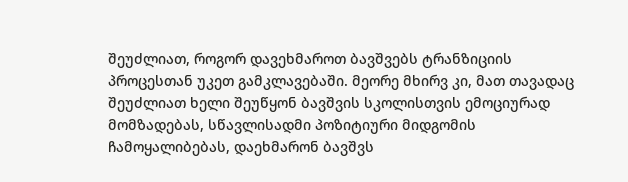შეუძლიათ, როგორ დავეხმაროთ ბავშვებს ტრანზიციის პროცესთან უკეთ გამკლავებაში. მეორე მხირვ კი, მათ თავადაც შეუძლიათ ხელი შეუწყონ ბავშვის სკოლისთვის ემოციურად მომზადებას, სწავლისადმი პოზიტიური მიდგომის ჩამოყალიბებას, დაეხმარონ ბავშვს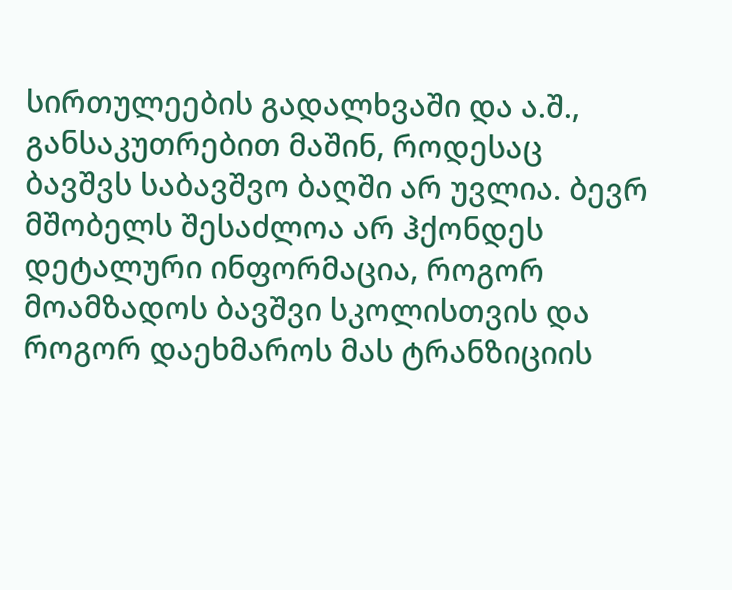სირთულეების გადალხვაში და ა.შ., განსაკუთრებით მაშინ, როდესაც ბავშვს საბავშვო ბაღში არ უვლია. ბევრ მშობელს შესაძლოა არ ჰქონდეს დეტალური ინფორმაცია, როგორ მოამზადოს ბავშვი სკოლისთვის და როგორ დაეხმაროს მას ტრანზიციის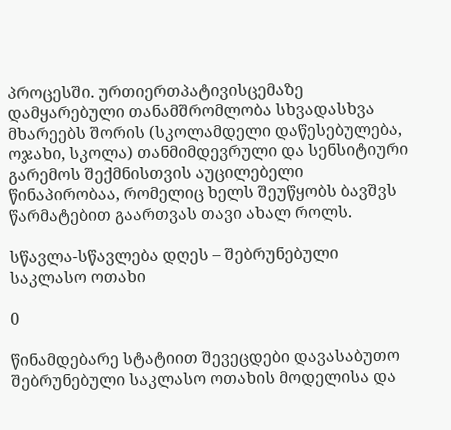პროცესში. ურთიერთპატივისცემაზე დამყარებული თანამშრომლობა სხვადასხვა მხარეებს შორის (სკოლამდელი დაწესებულება, ოჯახი, სკოლა) თანმიმდევრული და სენსიტიური გარემოს შექმნისთვის აუცილებელი წინაპირობაა, რომელიც ხელს შეუწყობს ბავშვს წარმატებით გაართვას თავი ახალ როლს.

სწავლა-სწავლება დღეს – შებრუნებული საკლასო ოთახი

0

წინამდებარე სტატიით შევეცდები დავასაბუთო შებრუნებული საკლასო ოთახის მოდელისა და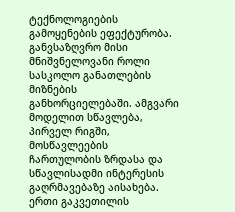ტექნოლოგიების გამოყენების ეფექტურობა. განვსაზღვრო მისი მნიშვნელოვანი როლი სასკოლო განათლების მიზნების განხორციელებაში. ამგვარი მოდელით სწავლება, პირველ რიგში, მოსწავლეების ჩართულობის ზრდასა და სწავლისადმი ინტერესის გაღრმავებაზე აისახება. ერთი გაკვეთილის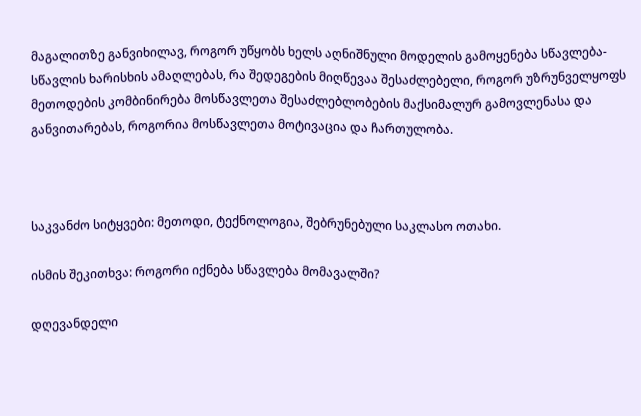მაგალითზე განვიხილავ, როგორ უწყობს ხელს აღნიშნული მოდელის გამოყენება სწავლება-სწავლის ხარისხის ამაღლებას, რა შედეგების მიღწევაა შესაძლებელი, როგორ უზრუნველყოფს მეთოდების კომბინირება მოსწავლეთა შესაძლებლობების მაქსიმალურ გამოვლენასა და განვითარებას, როგორია მოსწავლეთა მოტივაცია და ჩართულობა.



საკვანძო სიტყვები: მეთოდი, ტექნოლოგია, შებრუნებული საკლასო ოთახი.

ისმის შეკითხვა: როგორი იქნება სწავლება მომავალში?

დღევანდელი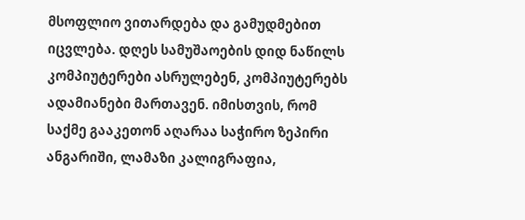მსოფლიო ვითარდება და გამუდმებით იცვლება. დღეს სამუშაოების დიდ ნაწილს კომპიუტერები ასრულებენ, კომპიუტერებს ადამიანები მართავენ. იმისთვის, რომ საქმე გააკეთონ აღარაა საჭირო ზეპირი ანგარიში, ლამაზი კალიგრაფია,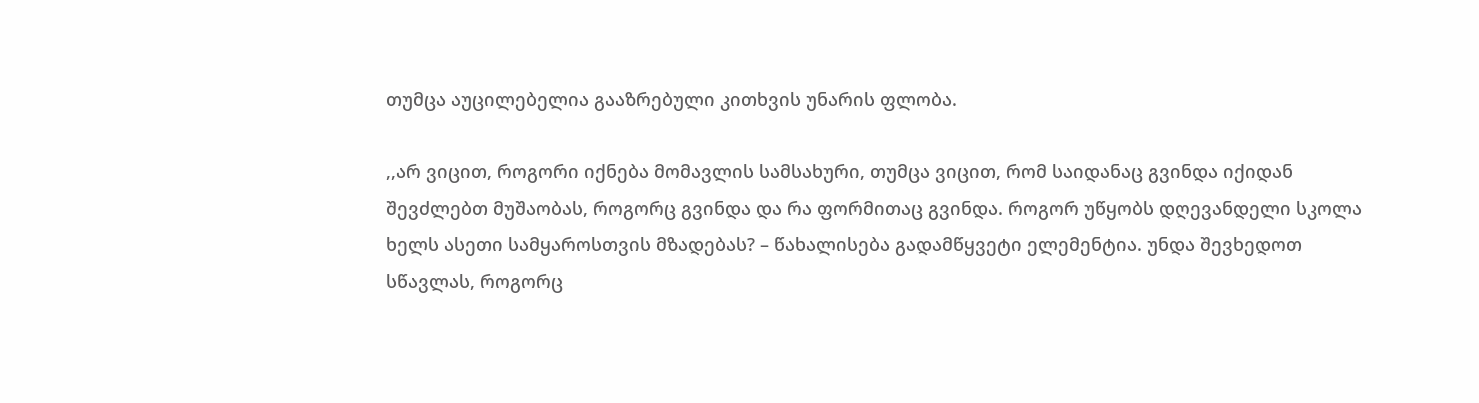თუმცა აუცილებელია გააზრებული კითხვის უნარის ფლობა.

,,არ ვიცით, როგორი იქნება მომავლის სამსახური, თუმცა ვიცით, რომ საიდანაც გვინდა იქიდან შევძლებთ მუშაობას, როგორც გვინდა და რა ფორმითაც გვინდა. როგორ უწყობს დღევანდელი სკოლა ხელს ასეთი სამყაროსთვის მზადებას? – წახალისება გადამწყვეტი ელემენტია. უნდა შევხედოთ სწავლას, როგორც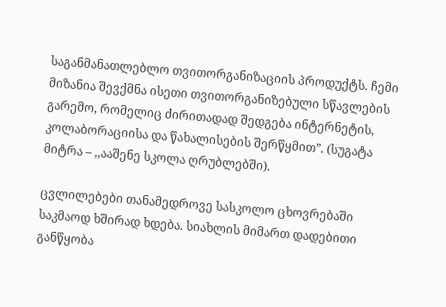საგანმანათლებლო თვითორგანიზაციის პროდუქტს. ჩემი მიზანია შევქმნა ისეთი თვითორგანიზებული სწავლების გარემო, რომელიც ძირითადად შედგება ინტერნეტის, კოლაბორაციისა და წახალისების შერწყმით”. (სუგატა მიტრა – ,,ააშენე სკოლა ღრუბლებში).

ცვლილებები თანამედროვე სასკოლო ცხოვრებაში საკმაოდ ხშირად ხდება. სიახლის მიმართ დადებითი განწყობა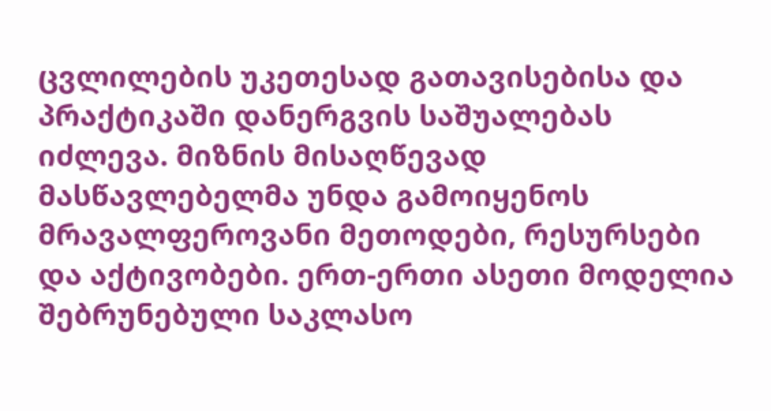ცვლილების უკეთესად გათავისებისა და პრაქტიკაში დანერგვის საშუალებას იძლევა. მიზნის მისაღწევად მასწავლებელმა უნდა გამოიყენოს მრავალფეროვანი მეთოდები, რესურსები და აქტივობები. ერთ-ერთი ასეთი მოდელია შებრუნებული საკლასო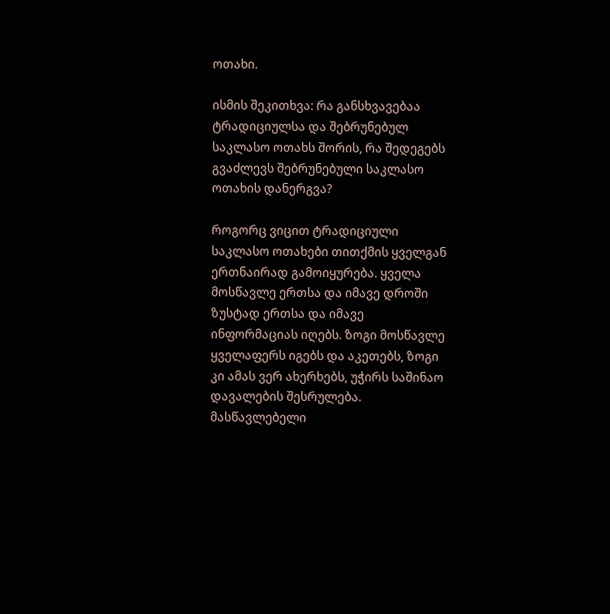ოთახი.

ისმის შეკითხვა: რა განსხვავებაა ტრადიციულსა და შებრუნებულ საკლასო ოთახს შორის, რა შედეგებს გვაძლევს შებრუნებული საკლასო ოთახის დანერგვა?

როგორც ვიცით ტრადიციული საკლასო ოთახები თითქმის ყველგან ერთნაირად გამოიყურება. ყველა მოსწავლე ერთსა და იმავე დროში ზუსტად ერთსა და იმავე ინფორმაციას იღებს. ზოგი მოსწავლე ყველაფერს იგებს და აკეთებს, ზოგი კი ამას ვერ ახერხებს, უჭირს საშინაო დავალების შესრულება. მასწავლებელი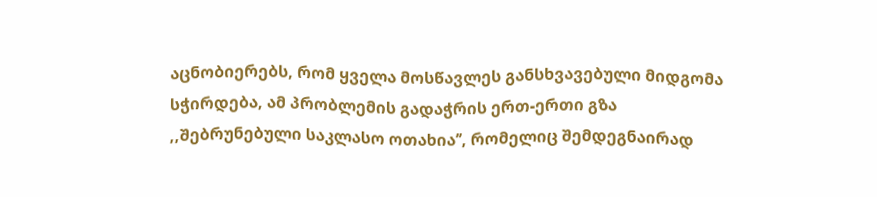აცნობიერებს, რომ ყველა მოსწავლეს განსხვავებული მიდგომა სჭირდება, ამ პრობლემის გადაჭრის ერთ-ერთი გზა ,,შებრუნებული საკლასო ოთახია’’, რომელიც შემდეგნაირად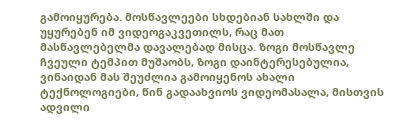გამოიყურება. მოსწავლეები სხდებიან სახლში და უყურებენ იმ ვიდეოგაკვეთილს, რაც მათ მასწავლებელმა დავალებად მისცა. ზოგი მოსწავლე ჩვეული ტემპით მუშაობს, ზოგი დაინტერესებულია, ვინაიდან მას შეუძლია გამოიყენოს ახალი ტექნოლოგიები, წინ გადაახვიოს ვიდეომასალა, მისთვის ადვილი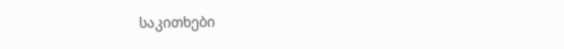საკითხები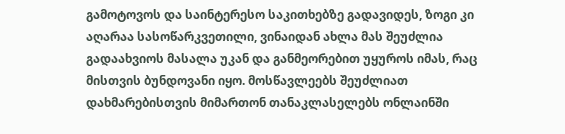გამოტოვოს და საინტერესო საკითხებზე გადავიდეს, ზოგი კი აღარაა სასოწარკვეთილი, ვინაიდან ახლა მას შეუძლია გადაახვიოს მასალა უკან და განმეორებით უყუროს იმას, რაც მისთვის ბუნდოვანი იყო. მოსწავლეებს შეუძლიათ დახმარებისთვის მიმართონ თანაკლასელებს ონლაინში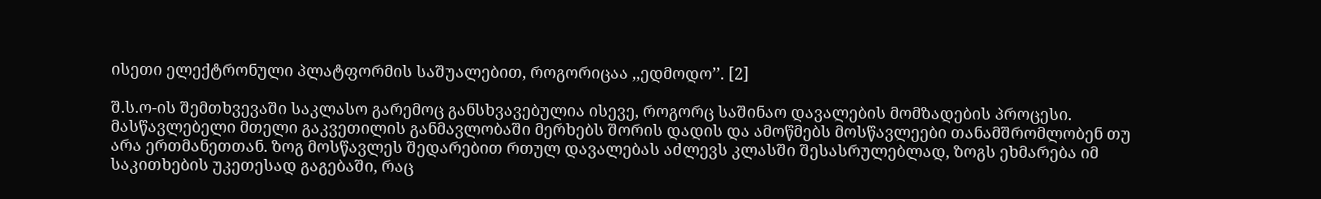ისეთი ელექტრონული პლატფორმის საშუალებით, როგორიცაა ,,ედმოდო’’. [2]

შ.ს.ო-ის შემთხვევაში საკლასო გარემოც განსხვავებულია ისევე, როგორც საშინაო დავალების მომზადების პროცესი. მასწავლებელი მთელი გაკვეთილის განმავლობაში მერხებს შორის დადის და ამოწმებს მოსწავლეები თანამშრომლობენ თუ არა ერთმანეთთან. ზოგ მოსწავლეს შედარებით რთულ დავალებას აძლევს კლასში შესასრულებლად, ზოგს ეხმარება იმ საკითხების უკეთესად გაგებაში, რაც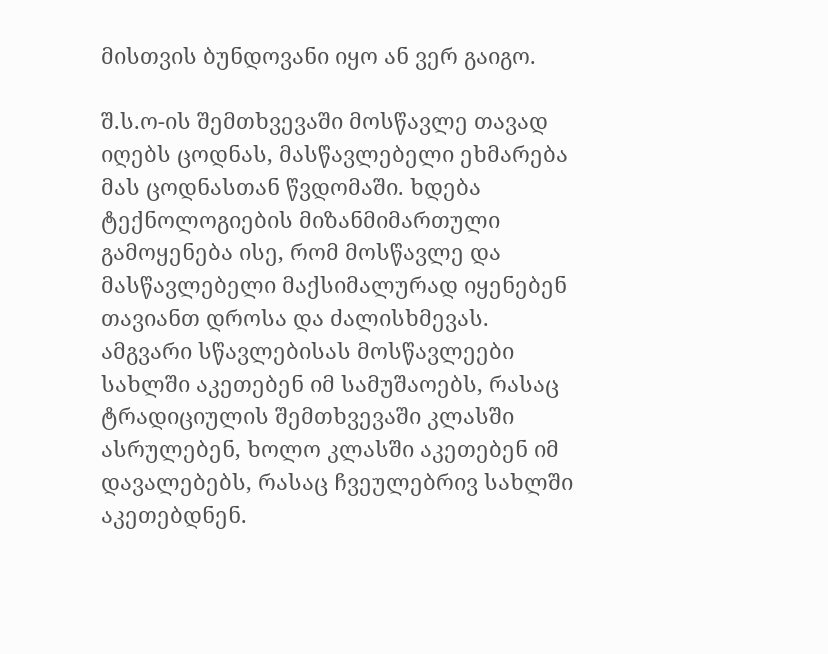მისთვის ბუნდოვანი იყო ან ვერ გაიგო.

შ.ს.ო-ის შემთხვევაში მოსწავლე თავად იღებს ცოდნას, მასწავლებელი ეხმარება მას ცოდნასთან წვდომაში. ხდება ტექნოლოგიების მიზანმიმართული გამოყენება ისე, რომ მოსწავლე და მასწავლებელი მაქსიმალურად იყენებენ თავიანთ დროსა და ძალისხმევას. ამგვარი სწავლებისას მოსწავლეები სახლში აკეთებენ იმ სამუშაოებს, რასაც ტრადიციულის შემთხვევაში კლასში ასრულებენ, ხოლო კლასში აკეთებენ იმ დავალებებს, რასაც ჩვეულებრივ სახლში აკეთებდნენ.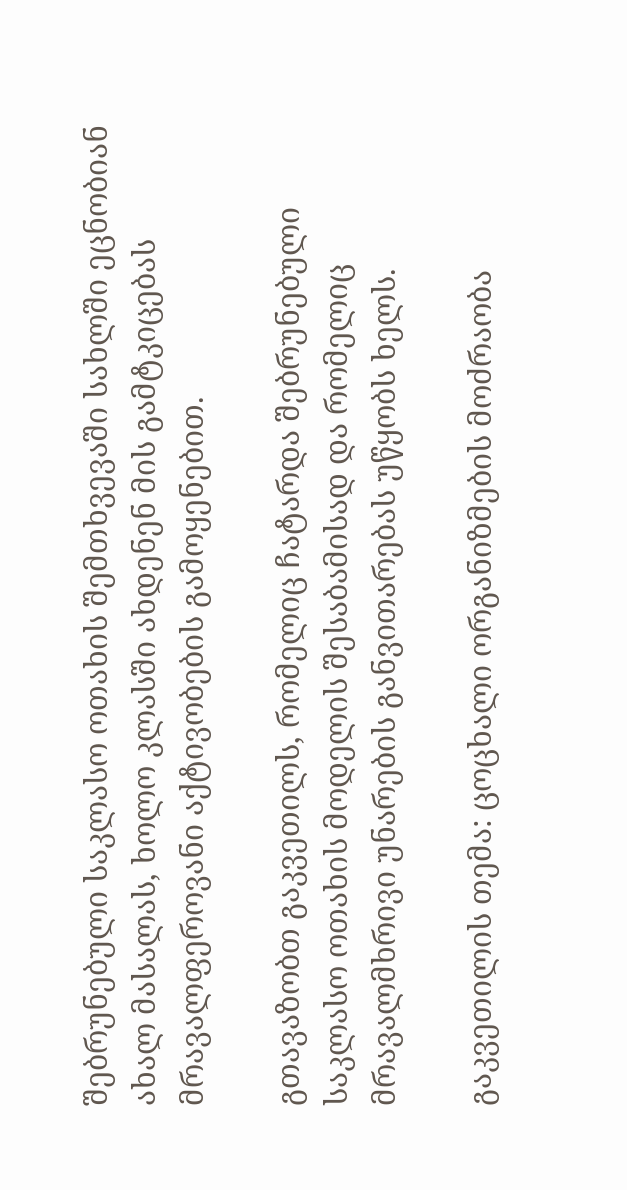შებრუნებული საკლასო ოთახის შემთხვევაში სახლში ეცნობიან ახალ მასალას, ხოლო კლასში ახდენენ მის გამტკიცებას მრავალფეროვანი აქტივობების გამოყენებით.

გთავაზობთ გაკვეთილს, რომელიც ჩატარდა შებრუნებული საკლასო ოთახის მოდელის შესაბამისად და რომელიც მრავალმხრივი უნარების განვითარებას უწყობს ხელს.

გაკვეთილის თემა: ცოცხალი ორგანიზმების მოძრაობა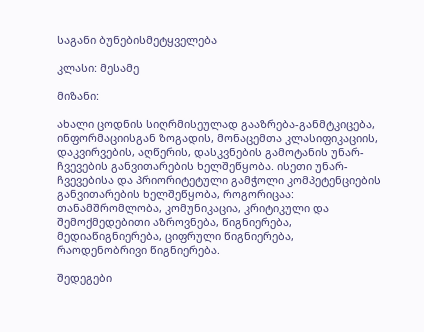საგანი ბუნებისმეტყველება

კლასი: მესამე

მიზანი:

ახალი ცოდნის სიღრმისეულად გააზრება-განმტკიცება, ინფორმაციისგან ზოგადის, მონაცემთა კლასიფიკაციის, დაკვირვების, აღწერის, დასკვნების გამოტანის უნარ-ჩვევების განვითარების ხელშეწყობა. ისეთი უნარ-ჩვევებისა და პრიორიტეტული გამჭოლი კომპეტენციების განვითარების ხელშეწყობა, როგორიცაა: თანამშრომლობა, კომუნიკაცია, კრიტიკული და შემოქმედებითი აზროვნება, წიგნიერება, მედიაწიგნიერება, ციფრული წიგნიერება, რაოდენობრივი წიგნიერება.

შედეგები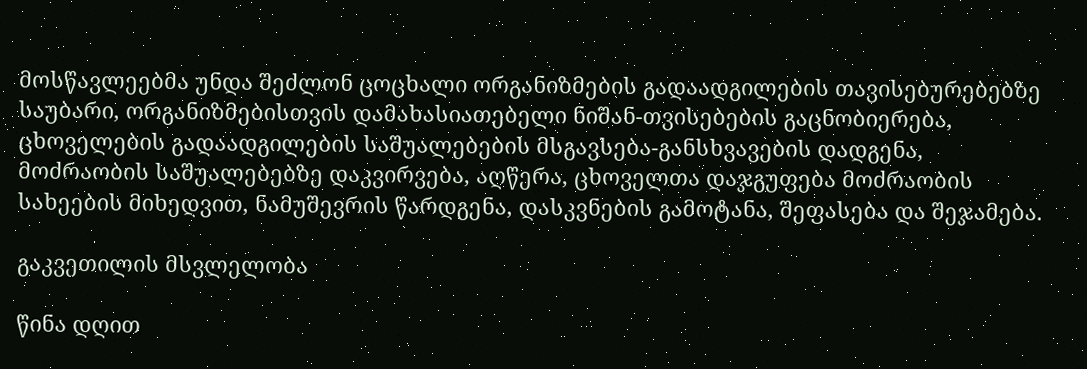მოსწავლეებმა უნდა შეძლონ ცოცხალი ორგანიზმების გადაადგილების თავისებურებებზე საუბარი, ორგანიზმებისთვის დამახასიათებელი ნიშან-თვისებების გაცნობიერება, ცხოველების გადაადგილების საშუალებების მსგავსება-განსხვავების დადგენა, მოძრაობის საშუალებებზე დაკვირვება, აღწერა, ცხოველთა დაჯგუფება მოძრაობის სახეების მიხედვით, ნამუშევრის წარდგენა, დასკვნების გამოტანა, შეფასება და შეჯამება.

გაკვეთილის მსვლელობა

წინა დღით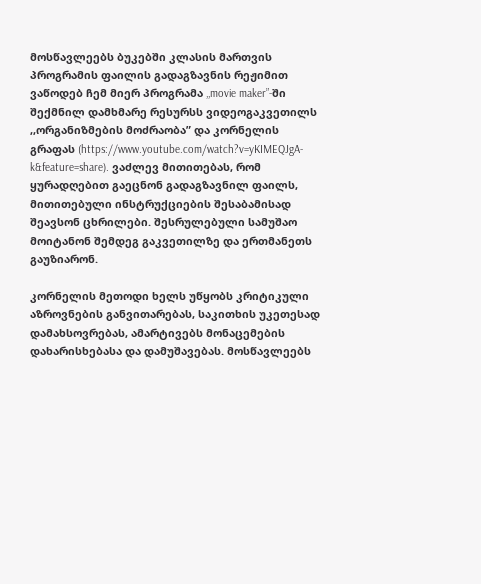მოსწავლეებს ბუკებში კლასის მართვის პროგრამის ფაილის გადაგზავნის რეჟიმით ვაწოდებ ჩემ მიერ პროგრამა ,,movie maker”-ში შექმნილ დამხმარე რესურსს ვიდეოგაკვეთილს ,,ორგანიზმების მოძრაობა” და კორნელის გრაფას (https://www.youtube.com/watch?v=yKIMEQJgA-k&feature=share). ვაძლევ მითითებას, რომ ყურადღებით გაეცნონ გადაგზავნილ ფაილს, მითითებული ინსტრუქციების შესაბამისად შეავსონ ცხრილები. შესრულებული სამუშაო მოიტანონ შემდეგ გაკვეთილზე და ერთმანეთს გაუზიარონ.

კორნელის მეთოდი ხელს უწყობს კრიტიკული აზროვნების განვითარებას, საკითხის უკეთესად დამახსოვრებას, ამარტივებს მონაცემების დახარისხებასა და დამუშავებას. მოსწავლეებს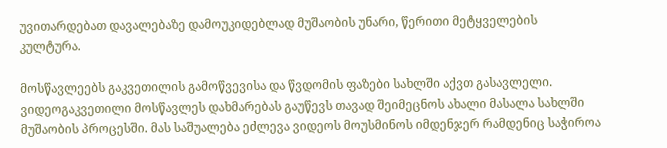უვითარდებათ დავალებაზე დამოუკიდებლად მუშაობის უნარი, წერითი მეტყველების კულტურა.

მოსწავლეებს გაკვეთილის გამოწვევისა და წვდომის ფაზები სახლში აქვთ გასავლელი. ვიდეოგაკვეთილი მოსწავლეს დახმარებას გაუწევს თავად შეიმეცნოს ახალი მასალა სახლში მუშაობის პროცესში. მას საშუალება ეძლევა ვიდეოს მოუსმინოს იმდენჯერ რამდენიც საჭიროა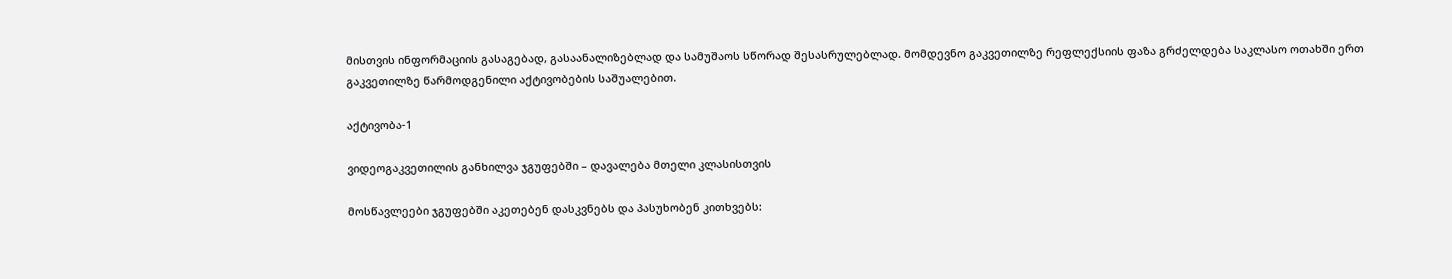მისთვის ინფორმაციის გასაგებად, გასაანალიზებლად და სამუშაოს სწორად შესასრულებლად. მომდევნო გაკვეთილზე რეფლექსიის ფაზა გრძელდება საკლასო ოთახში ერთ გაკვეთილზე წარმოდგენილი აქტივობების საშუალებით.

აქტივობა-1

ვიდეოგაკვეთილის განხილვა ჯგუფებში – დავალება მთელი კლასისთვის

მოსწავლეები ჯგუფებში აკეთებენ დასკვნებს და პასუხობენ კითხვებს: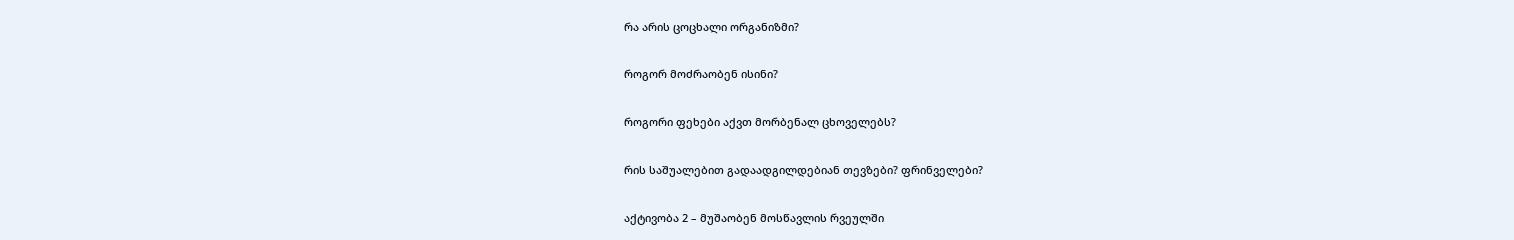რა არის ცოცხალი ორგანიზმი?

როგორ მოძრაობენ ისინი?

როგორი ფეხები აქვთ მორბენალ ცხოველებს?

რის საშუალებით გადაადგილდებიან თევზები? ფრინველები?

აქტივობა 2 – მუშაობენ მოსწავლის რვეულში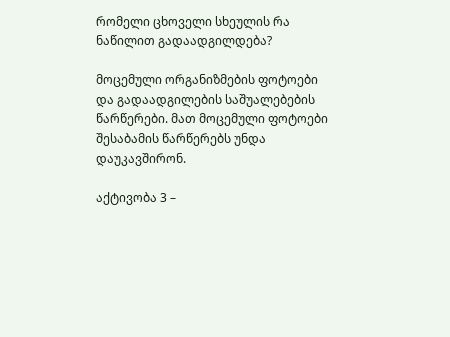რომელი ცხოველი სხეულის რა ნაწილით გადაადგილდება?

მოცემული ორგანიზმების ფოტოები და გადაადგილების საშუალებების წარწერები. მათ მოცემული ფოტოები შესაბამის წარწერებს უნდა დაუკავშირონ.

აქტივობა 3 –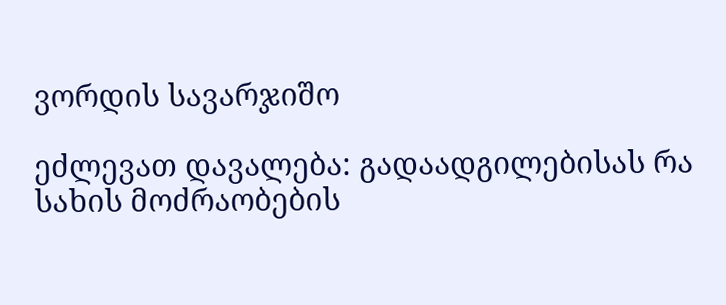ვორდის სავარჯიშო

ეძლევათ დავალება: გადაადგილებისას რა სახის მოძრაობების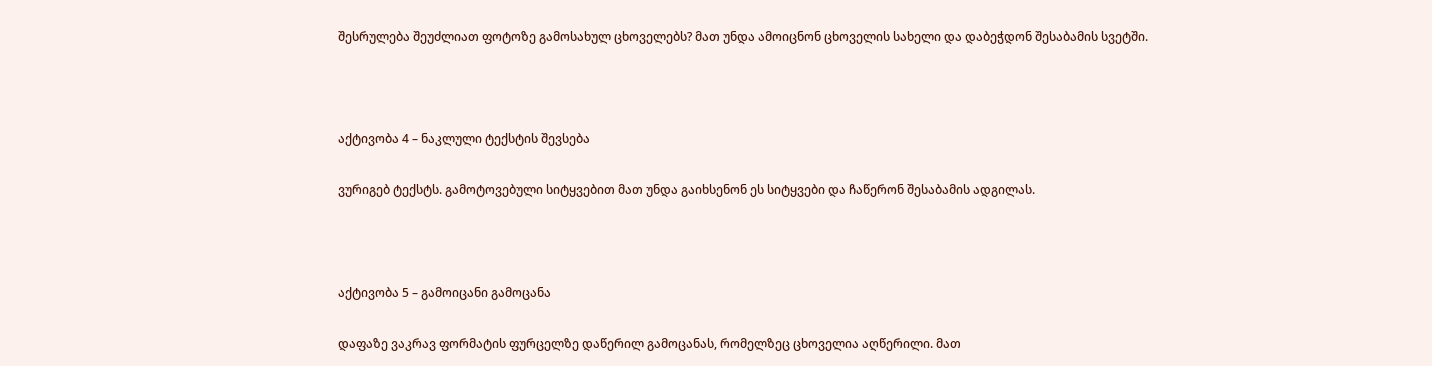შესრულება შეუძლიათ ფოტოზე გამოსახულ ცხოველებს? მათ უნდა ამოიცნონ ცხოველის სახელი და დაბეჭდონ შესაბამის სვეტში.



აქტივობა 4 – ნაკლული ტექსტის შევსება

ვურიგებ ტექსტს. გამოტოვებული სიტყვებით მათ უნდა გაიხსენონ ეს სიტყვები და ჩაწერონ შესაბამის ადგილას.



აქტივობა 5 – გამოიცანი გამოცანა

დაფაზე ვაკრავ ფორმატის ფურცელზე დაწერილ გამოცანას, რომელზეც ცხოველია აღწერილი. მათ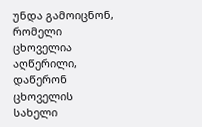უნდა გამოიცნონ, რომელი ცხოველია აღწერილი, დაწერონ ცხოველის სახელი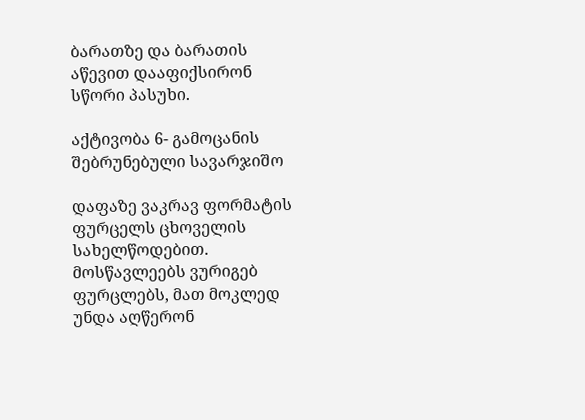ბარათზე და ბარათის აწევით დააფიქსირონ სწორი პასუხი.

აქტივობა 6- გამოცანის შებრუნებული სავარჯიშო

დაფაზე ვაკრავ ფორმატის ფურცელს ცხოველის სახელწოდებით. მოსწავლეებს ვურიგებ ფურცლებს, მათ მოკლედ უნდა აღწერონ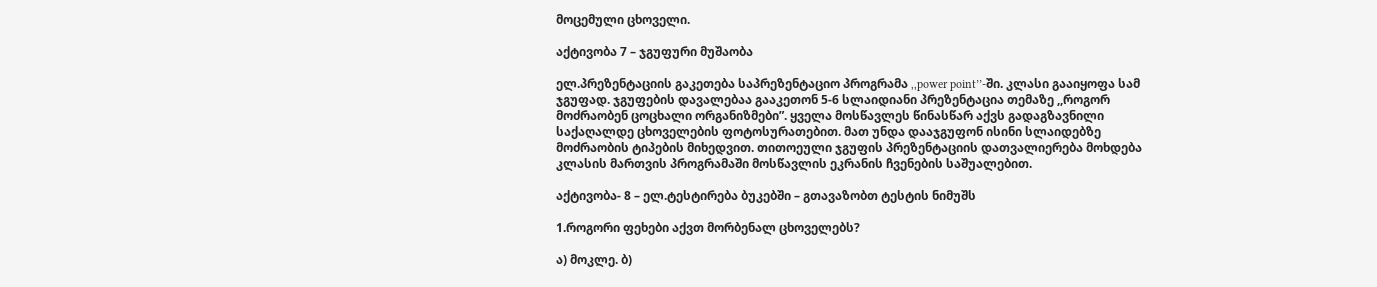მოცემული ცხოველი.

აქტივობა 7 – ჯგუფური მუშაობა

ელ.პრეზენტაციის გაკეთება საპრეზენტაციო პროგრამა ,,power point’’-ში. კლასი გააიყოფა სამ ჯგუფად. ჯგუფების დავალებაა გააკეთონ 5-6 სლაიდიანი პრეზენტაცია თემაზე ,,როგორ მოძრაობენ ცოცხალი ორგანიზმები”. ყველა მოსწავლეს წინასწარ აქვს გადაგზავნილი საქაღალდე ცხოველების ფოტოსურათებით. მათ უნდა დააჯგუფონ ისინი სლაიდებზე მოძრაობის ტიპების მიხედვით. თითოეული ჯგუფის პრეზენტაციის დათვალიერება მოხდება კლასის მართვის პროგრამაში მოსწავლის ეკრანის ჩვენების საშუალებით.

აქტივობა- 8 – ელ.ტესტირება ბუკებში – გთავაზობთ ტესტის ნიმუშს

1.როგორი ფეხები აქვთ მორბენალ ცხოველებს?

ა) მოკლე. ბ)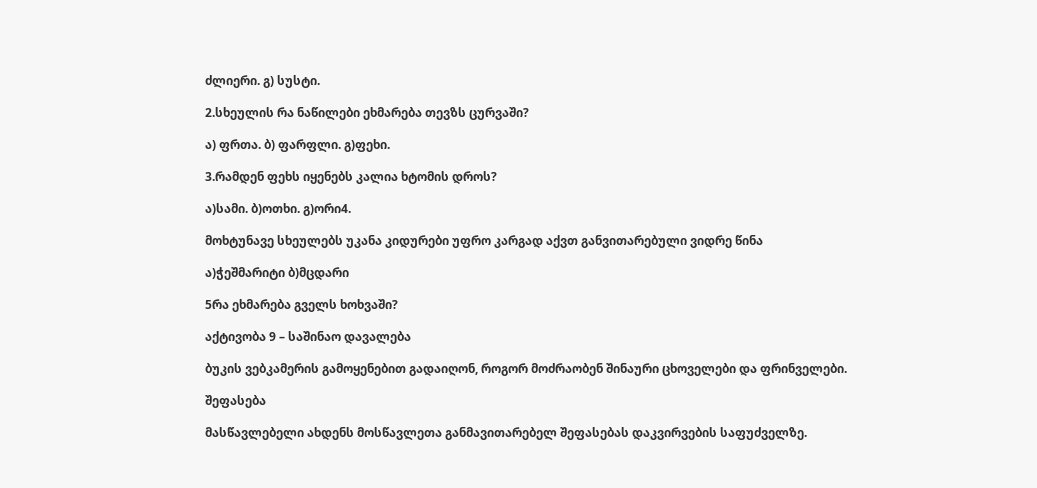ძლიერი. გ) სუსტი.

2.სხეულის რა ნაწილები ეხმარება თევზს ცურვაში?

ა) ფრთა. ბ) ფარფლი. გ)ფეხი.

3.რამდენ ფეხს იყენებს კალია ხტომის დროს?

ა)სამი. ბ)ოთხი. გ)ორი4.

მოხტუნავე სხეულებს უკანა კიდურები უფრო კარგად აქვთ განვითარებული ვიდრე წინა

ა)ჭეშმარიტი ბ)მცდარი

5რა ეხმარება გველს ხოხვაში?

აქტივობა 9 – საშინაო დავალება

ბუკის ვებკამერის გამოყენებით გადაიღონ, როგორ მოძრაობენ შინაური ცხოველები და ფრინველები.

შეფასება

მასწავლებელი ახდენს მოსწავლეთა განმავითარებელ შეფასებას დაკვირვების საფუძველზე.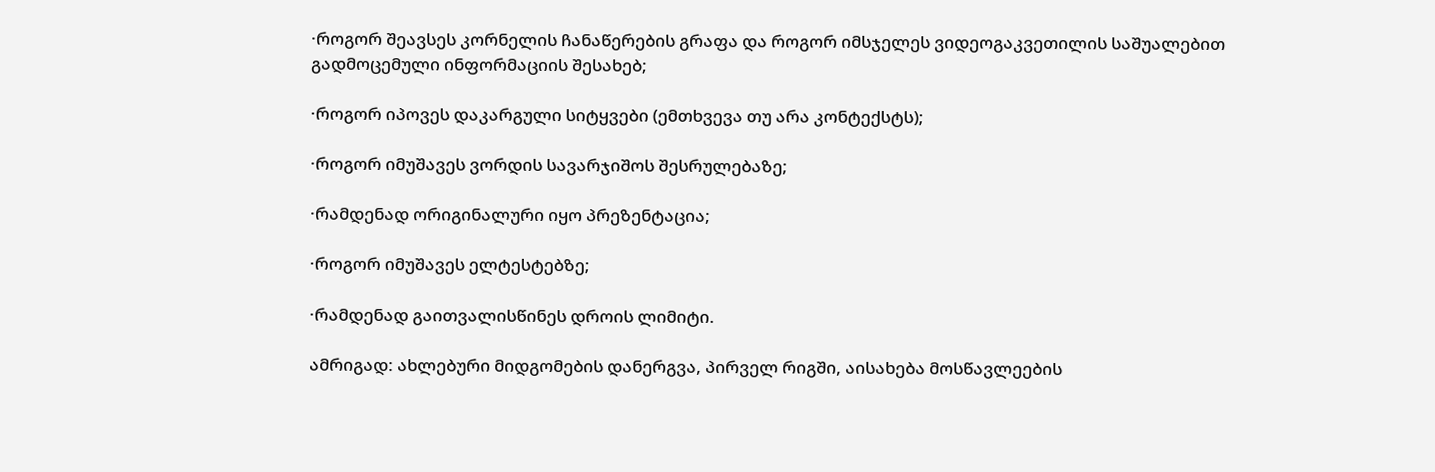·როგორ შეავსეს კორნელის ჩანაწერების გრაფა და როგორ იმსჯელეს ვიდეოგაკვეთილის საშუალებით გადმოცემული ინფორმაციის შესახებ;

·როგორ იპოვეს დაკარგული სიტყვები (ემთხვევა თუ არა კონტექსტს);

·როგორ იმუშავეს ვორდის სავარჯიშოს შესრულებაზე;

·რამდენად ორიგინალური იყო პრეზენტაცია;

·როგორ იმუშავეს ელტესტებზე;

·რამდენად გაითვალისწინეს დროის ლიმიტი.

ამრიგად: ახლებური მიდგომების დანერგვა, პირველ რიგში, აისახება მოსწავლეების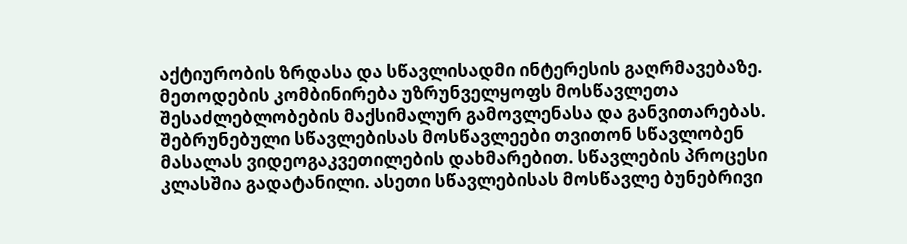აქტიურობის ზრდასა და სწავლისადმი ინტერესის გაღრმავებაზე. მეთოდების კომბინირება უზრუნველყოფს მოსწავლეთა შესაძლებლობების მაქსიმალურ გამოვლენასა და განვითარებას. შებრუნებული სწავლებისას მოსწავლეები თვითონ სწავლობენ მასალას ვიდეოგაკვეთილების დახმარებით. სწავლების პროცესი კლასშია გადატანილი. ასეთი სწავლებისას მოსწავლე ბუნებრივი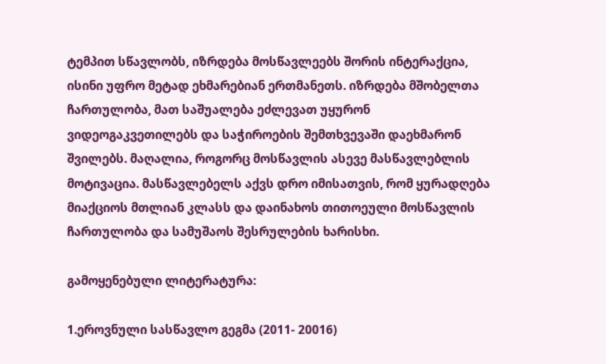ტემპით სწავლობს, იზრდება მოსწავლეებს შორის ინტერაქცია, ისინი უფრო მეტად ეხმარებიან ერთმანეთს. იზრდება მშობელთა ჩართულობა, მათ საშუალება ეძლევათ უყურონ ვიდეოგაკვეთილებს და საჭიროების შემთხვევაში დაეხმარონ შვილებს. მაღალია, როგორც მოსწავლის ასევე მასწავლებლის მოტივაცია. მასწავლებელს აქვს დრო იმისათვის, რომ ყურადღება მიაქციოს მთლიან კლასს და დაინახოს თითოეული მოსწავლის ჩართულობა და სამუშაოს შესრულების ხარისხი.

გამოყენებული ლიტერატურა:

1.ეროვნული სასწავლო გეგმა (2011- 20016)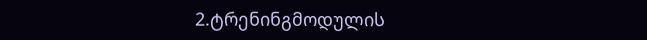2.ტრენინგმოდულის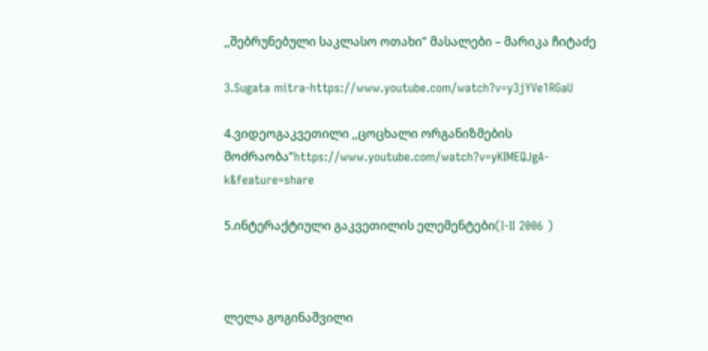,,შებრუნებული საკლასო ოთახი” მასალები – მარიკა ჩიტაძე

3.Sugata mitra-https://www.youtube.com/watch?v=y3jYVe1RGaU

4.ვიდეოგაკვეთილი ,,ცოცხალი ორგანიზმების მოძრაობა”https://www.youtube.com/watch?v=yKIMEQJgA-k&feature=share

5.ინტერაქტიული გაკვეთილის ელემენტები(I-II 2006 )



ლელა გოგინაშვილი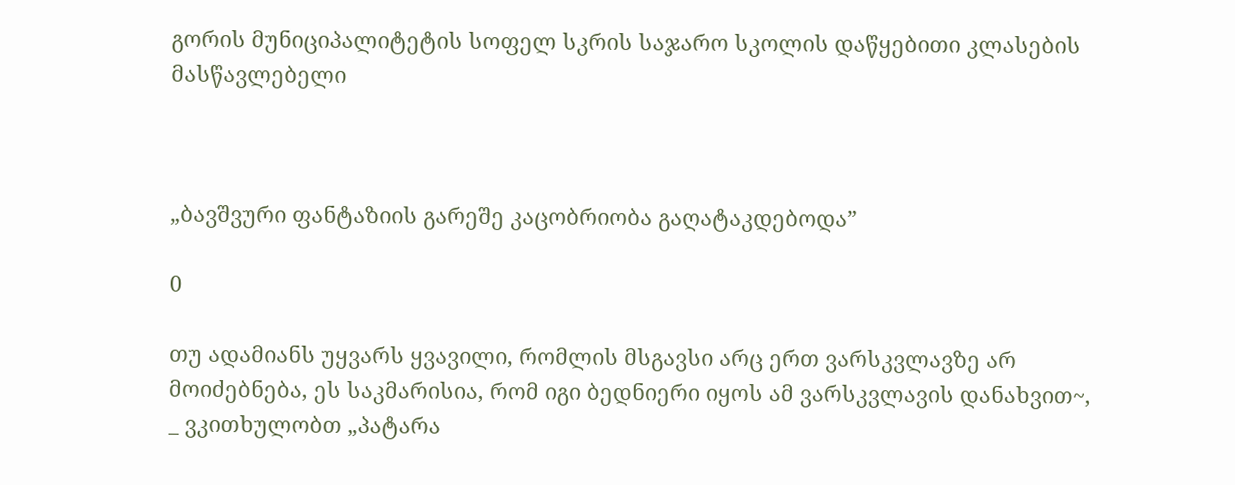გორის მუნიციპალიტეტის სოფელ სკრის საჯარო სკოლის დაწყებითი კლასების მასწავლებელი



„ბავშვური ფანტაზიის გარეშე კაცობრიობა გაღატაკდებოდა”

0

თუ ადამიანს უყვარს ყვავილი, რომლის მსგავსი არც ერთ ვარსკვლავზე არ მოიძებნება, ეს საკმარისია, რომ იგი ბედნიერი იყოს ამ ვარსკვლავის დანახვით~, _ ვკითხულობთ „პატარა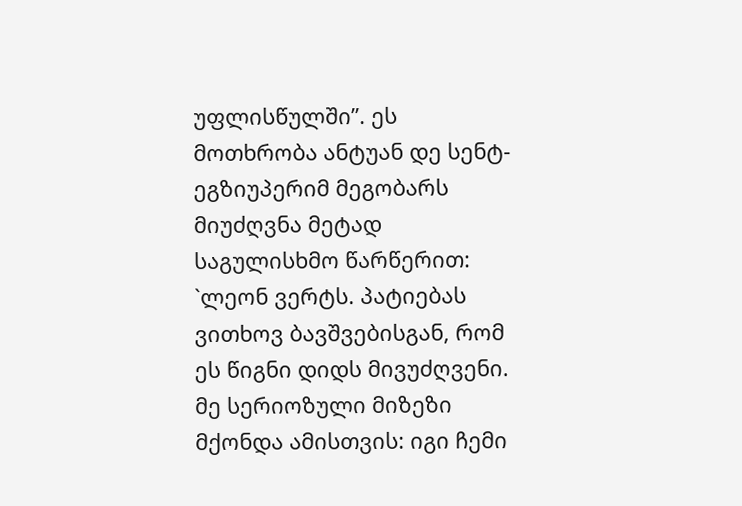უფლისწულში”. ეს მოთხრობა ანტუან დე სენტ-ეგზიუპერიმ მეგობარს მიუძღვნა მეტად საგულისხმო წარწერით: `ლეონ ვერტს. პატიებას ვითხოვ ბავშვებისგან, რომ ეს წიგნი დიდს მივუძღვენი. მე სერიოზული მიზეზი მქონდა ამისთვის: იგი ჩემი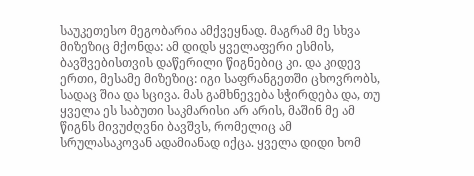საუკეთესო მეგობარია ამქვეყნად. მაგრამ მე სხვა მიზეზიც მქონდა: ამ დიდს ყველაფერი ესმის, ბავშვებისთვის დაწერილი წიგნებიც კი. და კიდევ ერთი, მესამე მიზეზიც: იგი საფრანგეთში ცხოვრობს, სადაც შია და სცივა. მას გამხნევება სჭირდება და, თუ ყველა ეს საბუთი საკმარისი არ არის, მაშინ მე ამ წიგნს მივუძღვნი ბავშვს, რომელიც ამ სრულასაკოვან ადამიანად იქცა. ყველა დიდი ხომ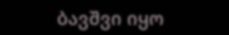ბავშვი იყო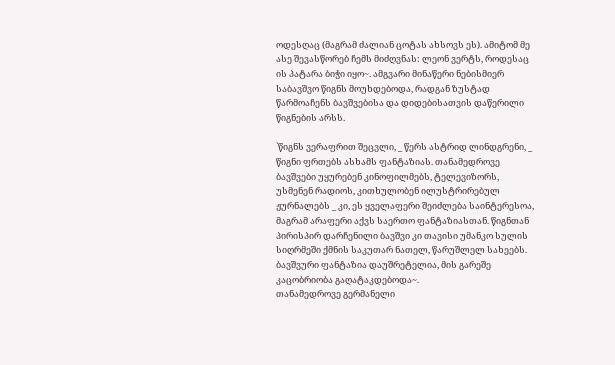ოდესღაც (მაგრამ ძალიან ცოტას ახსოვს ეს). ამიტომ მე ასე შევასწორებ ჩემს მიძღვნას: ლეონ ვერტს, როდესაც ის პატარა ბიჭი იყო~. ამგვარი მინაწერი ნებისმიერ საბავშვო წიგნს მოუხდებოდა, რადგან ზუსტად წარმოაჩენს ბავშვებისა და დიდებისათვის დაწერილი წიგნების არსს.

`წიგნს ვერაფრით შეცვლი, _ წერს ასტრიდ ლინდგრენი, _ წიგნი ფრთებს ასხამს ფანტაზიას. თანამედროვე ბავშვები უყურებენ კინოფილმებს, ტელევიზორს, უსმენენ რადიოს, კითხულობენ ილუსტრირებულ ჟურნალებს _ კი, ეს ყველაფერი შეიძლება საინტერესოა, მაგრამ არაფერი აქვს საერთო ფანტაზიასთან. წიგნთან პირისპირ დარჩენილი ბავშვი კი თავისი უმანკო სულის სიღრმეში ქმნის საკუთარ ნათელ, წარუშლელ სახეებს. ბავშვური ფანტაზია დაუშრეტელია, მის გარეშე კაცობრიობა გაღატაკდებოდა~.
თანამედროვე გერმანელი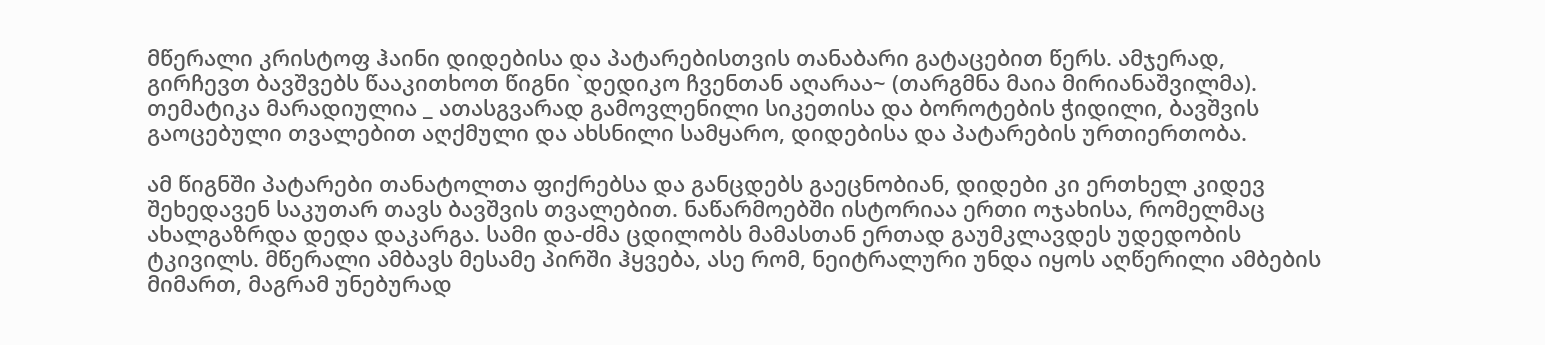მწერალი კრისტოფ ჰაინი დიდებისა და პატარებისთვის თანაბარი გატაცებით წერს. ამჯერად, გირჩევთ ბავშვებს წააკითხოთ წიგნი `დედიკო ჩვენთან აღარაა~ (თარგმნა მაია მირიანაშვილმა). თემატიკა მარადიულია _ ათასგვარად გამოვლენილი სიკეთისა და ბოროტების ჭიდილი, ბავშვის გაოცებული თვალებით აღქმული და ახსნილი სამყარო, დიდებისა და პატარების ურთიერთობა.

ამ წიგნში პატარები თანატოლთა ფიქრებსა და განცდებს გაეცნობიან, დიდები კი ერთხელ კიდევ შეხედავენ საკუთარ თავს ბავშვის თვალებით. ნაწარმოებში ისტორიაა ერთი ოჯახისა, რომელმაც ახალგაზრდა დედა დაკარგა. სამი და-ძმა ცდილობს მამასთან ერთად გაუმკლავდეს უდედობის ტკივილს. მწერალი ამბავს მესამე პირში ჰყვება, ასე რომ, ნეიტრალური უნდა იყოს აღწერილი ამბების მიმართ, მაგრამ უნებურად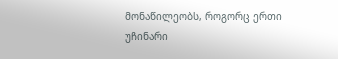მონაწილეობს, როგორც ერთი უჩინარი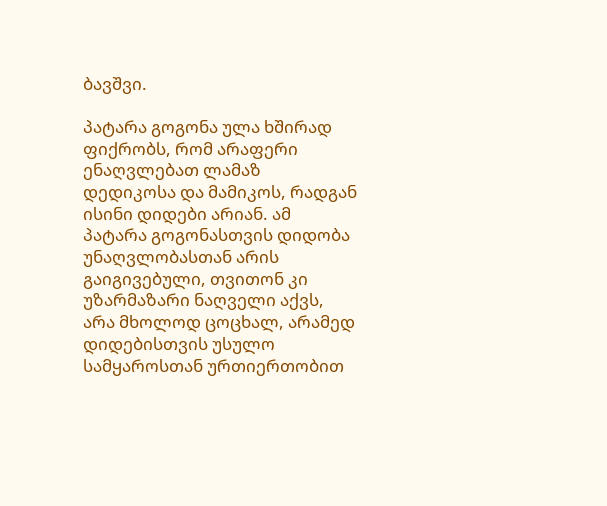ბავშვი.

პატარა გოგონა ულა ხშირად ფიქრობს, რომ არაფერი ენაღვლებათ ლამაზ დედიკოსა და მამიკოს, რადგან ისინი დიდები არიან. ამ პატარა გოგონასთვის დიდობა უნაღვლობასთან არის გაიგივებული, თვითონ კი უზარმაზარი ნაღველი აქვს, არა მხოლოდ ცოცხალ, არამედ დიდებისთვის უსულო სამყაროსთან ურთიერთობით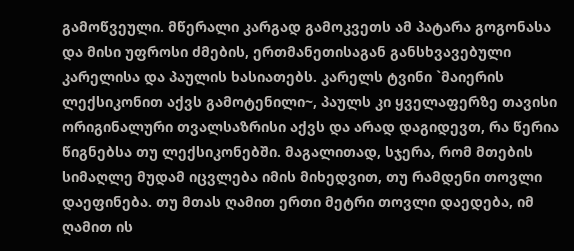გამოწვეული. მწერალი კარგად გამოკვეთს ამ პატარა გოგონასა და მისი უფროსი ძმების, ერთმანეთისაგან განსხვავებული კარელისა და პაულის ხასიათებს. კარელს ტვინი `მაიერის ლექსიკონით აქვს გამოტენილი~, პაულს კი ყველაფერზე თავისი ორიგინალური თვალსაზრისი აქვს და არად დაგიდევთ, რა წერია წიგნებსა თუ ლექსიკონებში. მაგალითად, სჯერა, რომ მთების სიმაღლე მუდამ იცვლება იმის მიხედვით, თუ რამდენი თოვლი დაეფინება. თუ მთას ღამით ერთი მეტრი თოვლი დაედება, იმ ღამით ის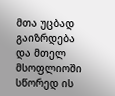მთა უცბად გაიზრდება და მთელ მსოფლიოში სწორედ ის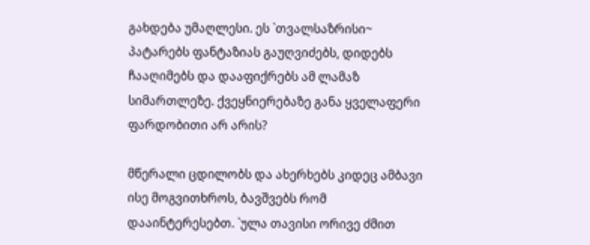გახდება უმაღლესი. ეს `თვალსაზრისი~ პატარებს ფანტაზიას გაუღვიძებს, დიდებს ჩააღიმებს და დააფიქრებს ამ ლამაზ სიმართლეზე. ქვეყნიერებაზე განა ყველაფერი ფარდობითი არ არის?

მწერალი ცდილობს და ახერხებს კიდეც ამბავი ისე მოგვითხროს, ბავშვებს რომ დააინტერესებთ. `ულა თავისი ორივე ძმით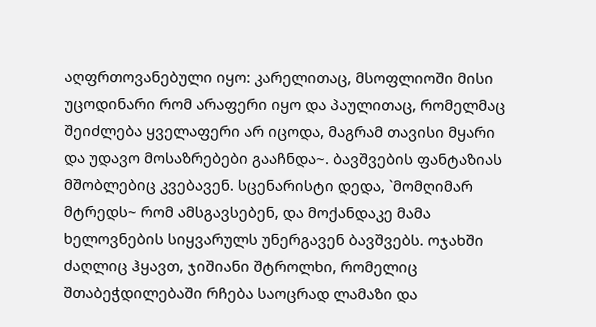აღფრთოვანებული იყო: კარელითაც, მსოფლიოში მისი უცოდინარი რომ არაფერი იყო და პაულითაც, რომელმაც შეიძლება ყველაფერი არ იცოდა, მაგრამ თავისი მყარი და უდავო მოსაზრებები გააჩნდა~. ბავშვების ფანტაზიას მშობლებიც კვებავენ. სცენარისტი დედა, `მომღიმარ მტრედს~ რომ ამსგავსებენ, და მოქანდაკე მამა ხელოვნების სიყვარულს უნერგავენ ბავშვებს. ოჯახში ძაღლიც ჰყავთ, ჯიშიანი შტროლხი, რომელიც შთაბეჭდილებაში რჩება საოცრად ლამაზი და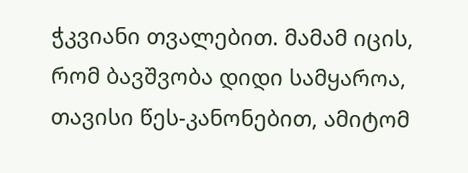ჭკვიანი თვალებით. მამამ იცის, რომ ბავშვობა დიდი სამყაროა, თავისი წეს-კანონებით, ამიტომ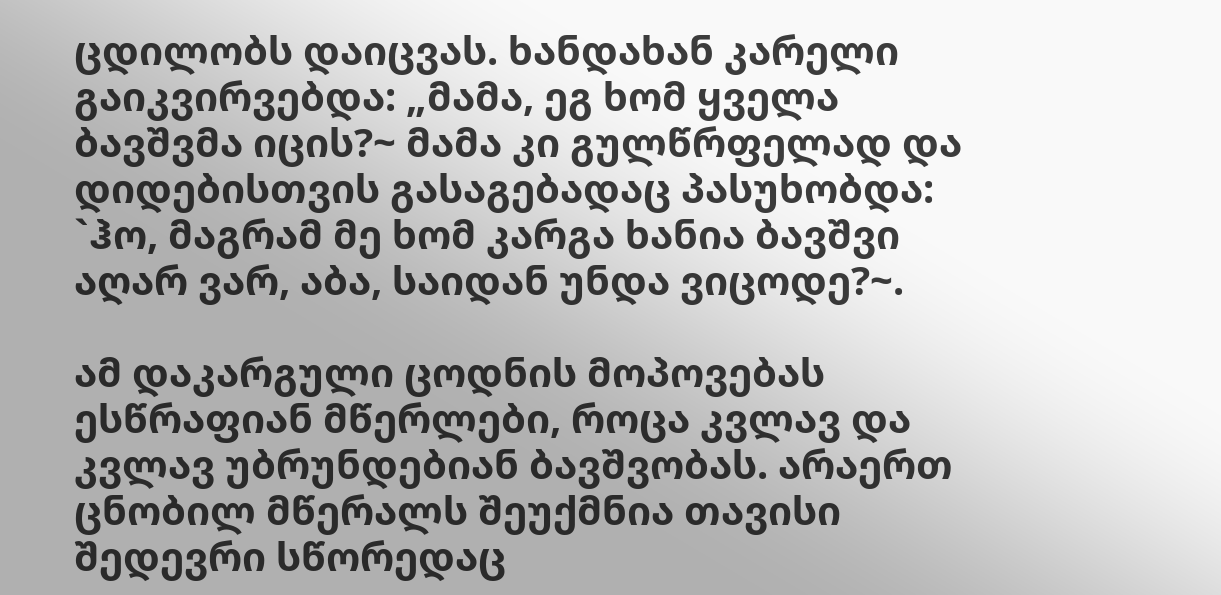ცდილობს დაიცვას. ხანდახან კარელი გაიკვირვებდა: „მამა, ეგ ხომ ყველა ბავშვმა იცის?~ მამა კი გულწრფელად და დიდებისთვის გასაგებადაც პასუხობდა: `ჰო, მაგრამ მე ხომ კარგა ხანია ბავშვი აღარ ვარ, აბა, საიდან უნდა ვიცოდე?~.

ამ დაკარგული ცოდნის მოპოვებას ესწრაფიან მწერლები, როცა კვლავ და კვლავ უბრუნდებიან ბავშვობას. არაერთ ცნობილ მწერალს შეუქმნია თავისი შედევრი სწორედაც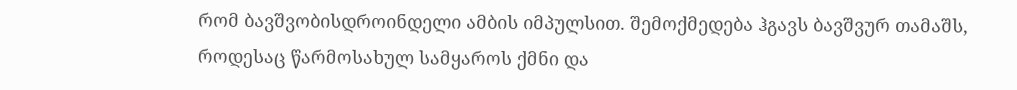რომ ბავშვობისდროინდელი ამბის იმპულსით. შემოქმედება ჰგავს ბავშვურ თამაშს, როდესაც წარმოსახულ სამყაროს ქმნი და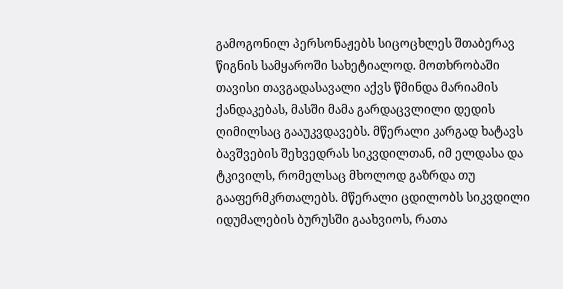გამოგონილ პერსონაჟებს სიცოცხლეს შთაბერავ წიგნის სამყაროში სახეტიალოდ. მოთხრობაში თავისი თავგადასავალი აქვს წმინდა მარიამის ქანდაკებას, მასში მამა გარდაცვლილი დედის ღიმილსაც გააუკვდავებს. მწერალი კარგად ხატავს ბავშვების შეხვედრას სიკვდილთან, იმ ელდასა და ტკივილს, რომელსაც მხოლოდ გაზრდა თუ გააფერმკრთალებს. მწერალი ცდილობს სიკვდილი იდუმალების ბურუსში გაახვიოს, რათა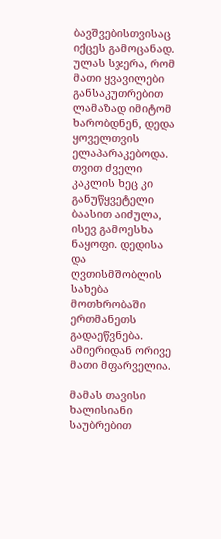ბავშვებისთვისაც იქცეს გამოცანად. ულას სჯერა, რომ მათი ყვავილები განსაკუთრებით ლამაზად იმიტომ ხარობდნენ, დედა ყოველთვის ელაპარაკებოდა. თვით ძველი კაკლის ხეც კი განუწყვეტელი ბაასით აიძულა, ისევ გამოესხა ნაყოფი. დედისა და ღვთისმშობლის სახება მოთხრობაში ერთმანეთს გადაეწვნება. ამიერიდან ორივე მათი მფარველია.

მამას თავისი ხალისიანი საუბრებით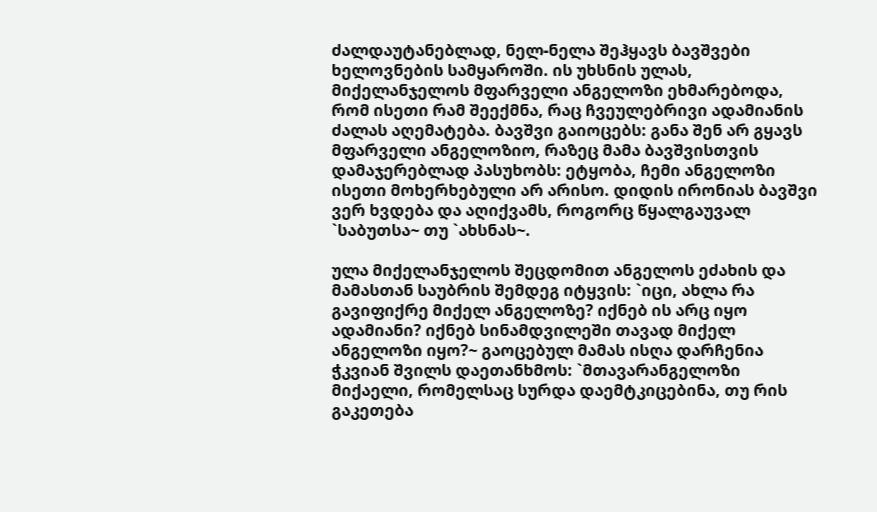ძალდაუტანებლად, ნელ-ნელა შეჰყავს ბავშვები ხელოვნების სამყაროში. ის უხსნის ულას, მიქელანჯელოს მფარველი ანგელოზი ეხმარებოდა, რომ ისეთი რამ შეექმნა, რაც ჩვეულებრივი ადამიანის ძალას აღემატება. ბავშვი გაიოცებს: განა შენ არ გყავს მფარველი ანგელოზიო, რაზეც მამა ბავშვისთვის დამაჯერებლად პასუხობს: ეტყობა, ჩემი ანგელოზი ისეთი მოხერხებული არ არისო. დიდის ირონიას ბავშვი ვერ ხვდება და აღიქვამს, როგორც წყალგაუვალ `საბუთსა~ თუ `ახსნას~.

ულა მიქელანჯელოს შეცდომით ანგელოს ეძახის და მამასთან საუბრის შემდეგ იტყვის: `იცი, ახლა რა გავიფიქრე მიქელ ანგელოზე? იქნებ ის არც იყო ადამიანი? იქნებ სინამდვილეში თავად მიქელ ანგელოზი იყო?~ გაოცებულ მამას ისღა დარჩენია ჭკვიან შვილს დაეთანხმოს: `მთავარანგელოზი მიქაელი, რომელსაც სურდა დაემტკიცებინა, თუ რის გაკეთება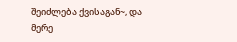შეიძლება ქვისაგან~, და მერე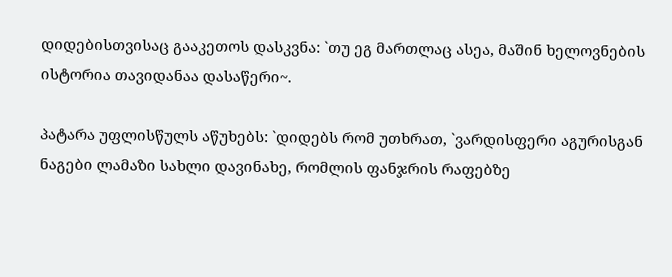დიდებისთვისაც გააკეთოს დასკვნა: `თუ ეგ მართლაც ასეა, მაშინ ხელოვნების ისტორია თავიდანაა დასაწერი~.

პატარა უფლისწულს აწუხებს: `დიდებს რომ უთხრათ, `ვარდისფერი აგურისგან ნაგები ლამაზი სახლი დავინახე, რომლის ფანჯრის რაფებზე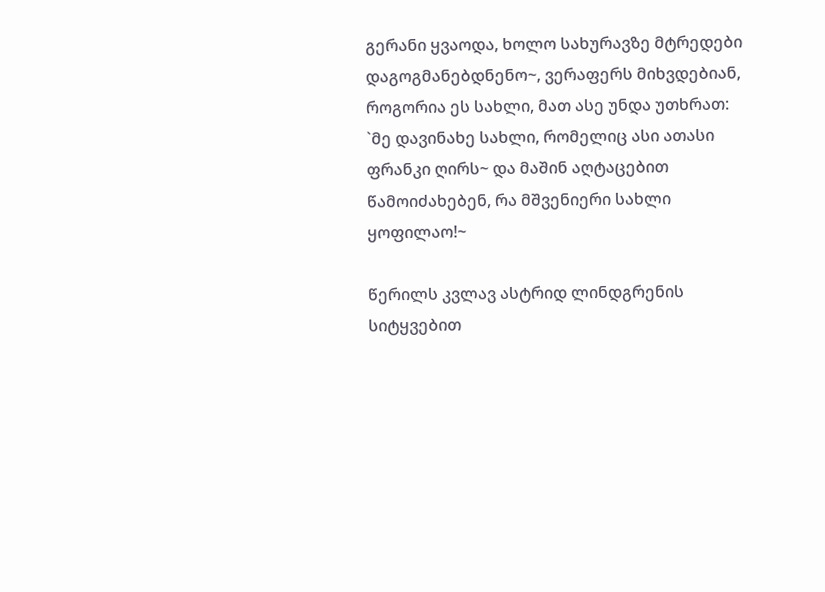გერანი ყვაოდა, ხოლო სახურავზე მტრედები დაგოგმანებდნენო~, ვერაფერს მიხვდებიან, როგორია ეს სახლი, მათ ასე უნდა უთხრათ: `მე დავინახე სახლი, რომელიც ასი ათასი ფრანკი ღირს~ და მაშინ აღტაცებით წამოიძახებენ, რა მშვენიერი სახლი ყოფილაო!~

წერილს კვლავ ასტრიდ ლინდგრენის სიტყვებით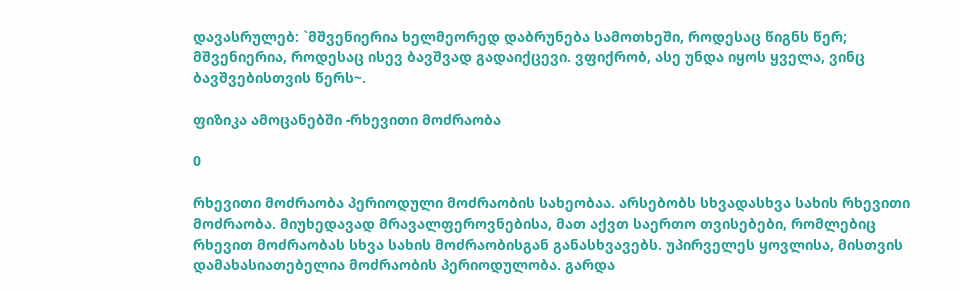დავასრულებ: `მშვენიერია ხელმეორედ დაბრუნება სამოთხეში, როდესაც წიგნს წერ; მშვენიერია, როდესაც ისევ ბავშვად გადაიქცევი. ვფიქრობ, ასე უნდა იყოს ყველა, ვინც ბავშვებისთვის წერს~.

ფიზიკა ამოცანებში -რხევითი მოძრაობა

0

რხევითი მოძრაობა პერიოდული მოძრაობის სახეობაა. არსებობს სხვადასხვა სახის რხევითი მოძრაობა. მიუხედავად მრავალფეროვნებისა, მათ აქვთ საერთო თვისებები, რომლებიც რხევით მოძრაობას სხვა სახის მოძრაობისგან განასხვავებს. უპირველეს ყოვლისა, მისთვის დამახასიათებელია მოძრაობის პერიოდულობა. გარდა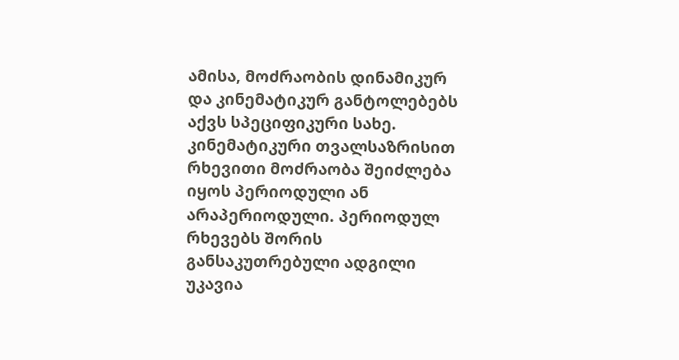ამისა, მოძრაობის დინამიკურ და კინემატიკურ განტოლებებს აქვს სპეციფიკური სახე. კინემატიკური თვალსაზრისით რხევითი მოძრაობა შეიძლება იყოს პერიოდული ან არაპერიოდული. პერიოდულ რხევებს შორის განსაკუთრებული ადგილი უკავია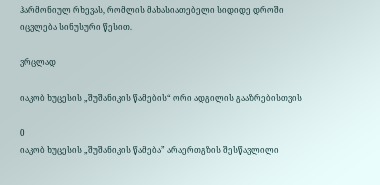ჰარმონიულ რხევას, რომლის მახასიათებელი სიდიდე დროში იცვლება სინუსური წესით.

ვრცლად

იაკობ ხუცესის „შუშანიკის წამების“ ორი ადგილის გააზრებისთვის

0
იაკობ ხუცესის „შუშანიკის წამება” არაერთგზის შესწავლილი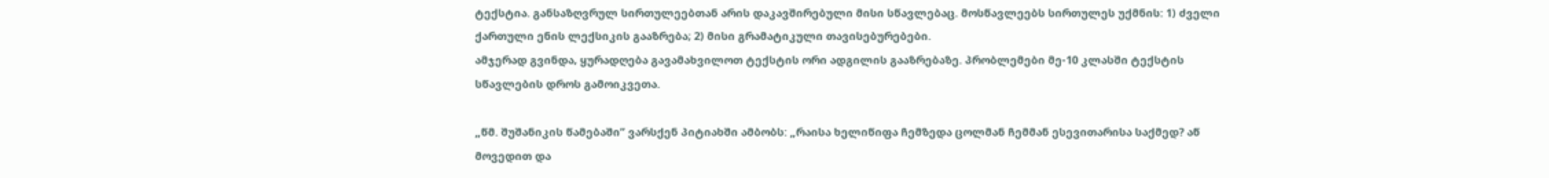ტექსტია. განსაზღვრულ სირთულეებთან არის დაკავშირებული მისი სწავლებაც. მოსწავლეებს სირთულეს უქმნის: 1) ძველი ქართული ენის ლექსიკის გააზრება; 2) მისი გრამატიკული თავისებურებები.
ამჯერად გვინდა, ყურადღება გავამახვილოთ ტექსტის ორი ადგილის გააზრებაზე. პრობლემები მე-10 კლასში ტექსტის სწავლების დროს გამოიკვეთა.

„წმ. შუშანიკის წამებაში” ვარსქენ პიტიახში ამბობს: „რაისა ხელიწიფა ჩემზედა ცოლმან ჩემმან ესევითარისა საქმედ? აწ მოვედით და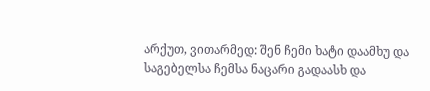არქუთ, ვითარმედ: შენ ჩემი ხატი დაამხუ და საგებელსა ჩემსა ნაცარი გადაასხ და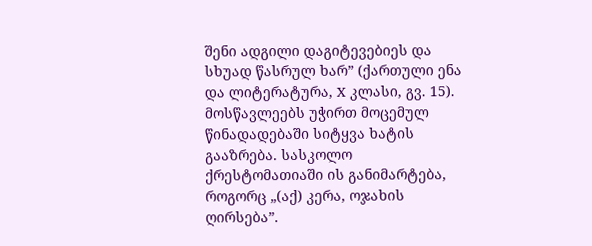შენი ადგილი დაგიტევებიეს და სხუად წასრულ ხარ” (ქართული ენა და ლიტერატურა, X კლასი, გვ. 15). მოსწავლეებს უჭირთ მოცემულ წინადადებაში სიტყვა ხატის გააზრება. სასკოლო ქრესტომათიაში ის განიმარტება, როგორც „(აქ) კერა, ოჯახის ღირსება”.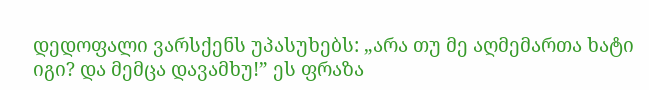დედოფალი ვარსქენს უპასუხებს: „არა თუ მე აღმემართა ხატი იგი? და მემცა დავამხუ!” ეს ფრაზა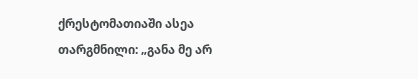ქრესტომათიაში ასეა თარგმნილი: „განა მე არ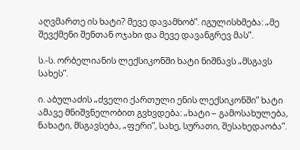აღვმართე ის ხატი? მევე დავამხობ”. იგულისხმება: „მე შევქმენი შენთან ოჯახი და მევე დავანგრევ მას”.

ს.-ს. ორბელიანის ლექსიკონში ხატი ნიშნავს „მსგავს სახეს”.

ი. აბულაძის „ძველი ქართული ენის ლექსიკონში” ხატი ამავე მნიშვნელობით გვხვდება: „ხატი – გამოსახულება, ნახატი, მსგავსება, „ფერი”, სახე, სურათი, შესახედაობა”.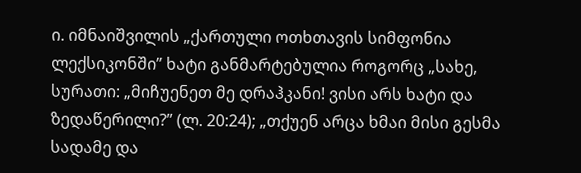ი. იმნაიშვილის „ქართული ოთხთავის სიმფონია ლექსიკონში” ხატი განმარტებულია როგორც „სახე, სურათი: „მიჩუენეთ მე დრაჰკანი! ვისი არს ხატი და ზედაწერილი?” (ლ. 20:24); „თქუენ არცა ხმაი მისი გესმა სადამე და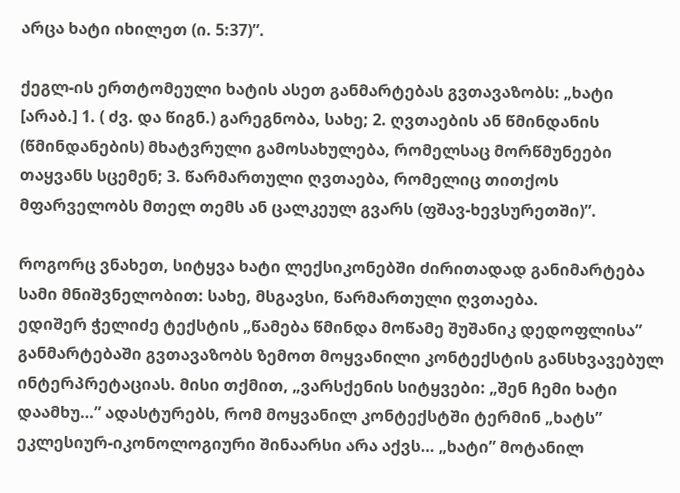არცა ხატი იხილეთ (ი. 5:37)”.

ქეგლ-ის ერთტომეული ხატის ასეთ განმარტებას გვთავაზობს: „ხატი [არაბ.] 1. ( ძვ. და წიგნ.) გარეგნობა, სახე; 2. ღვთაების ან წმინდანის (წმინდანების) მხატვრული გამოსახულება, რომელსაც მორწმუნეები თაყვანს სცემენ; 3. წარმართული ღვთაება, რომელიც თითქოს მფარველობს მთელ თემს ან ცალკეულ გვარს (ფშავ-ხევსურეთში)”.

როგორც ვნახეთ, სიტყვა ხატი ლექსიკონებში ძირითადად განიმარტება სამი მნიშვნელობით: სახე, მსგავსი, წარმართული ღვთაება.
ედიშერ ჭელიძე ტექსტის „წამება წმინდა მოწამე შუშანიკ დედოფლისა” განმარტებაში გვთავაზობს ზემოთ მოყვანილი კონტექსტის განსხვავებულ ინტერპრეტაციას. მისი თქმით, „ვარსქენის სიტყვები: „შენ ჩემი ხატი დაამხუ…” ადასტურებს, რომ მოყვანილ კონტექსტში ტერმინ „ხატს” ეკლესიურ-იკონოლოგიური შინაარსი არა აქვს… „ხატი” მოტანილ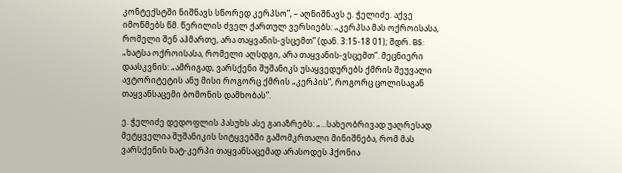კონტექსტში ნიშნავს სწორედ კერპსო”, – აღნიშნავს ე. ჭელიძე. აქვე იმოწმებს წმ. წერილის ძველ ქართულ ვერსიებს: „კერპსა მას ოქროისასა, რომელი შენ აჰმართე, არა თაყვანის-ვსცემთ” (დან. 3:15-18 01); შდრ. BS: „ხატსა ოქროისასა, რომელი აღსდგი, არა თაყვანის-ვსცემთ”. მეცნიერი დაასკვნის: „ამრიგად, ვარსქენი შუშანიკს უსაყვედურებს ქმრის შეუვალი ავტორიტეტის ანუ მისი როგორც ქმრის „კერპის”, როგორც ცოლისაგან თაყვანსაცემი ბომონის დამხობას”.

ე. ჭელიძე დედოფლის პასუხს ასე გაიაზრებს: „…სახეობრივად უაღრესად მეტყველია შუშანიკის სიტყვებში გამომკრთალი მინიშნება, რომ მას ვარსქენის ხატ-კერპი თაყვანსაცემად არასოდეს ჰქონია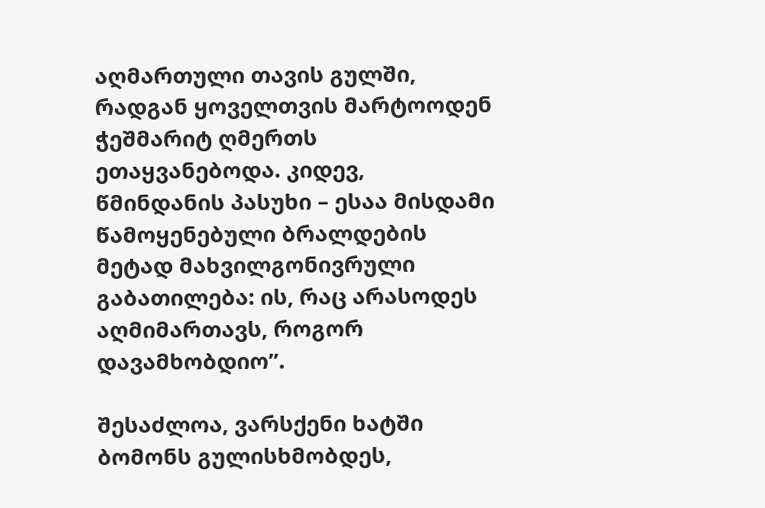აღმართული თავის გულში, რადგან ყოველთვის მარტოოდენ ჭეშმარიტ ღმერთს ეთაყვანებოდა. კიდევ, წმინდანის პასუხი – ესაა მისდამი წამოყენებული ბრალდების მეტად მახვილგონივრული გაბათილება: ის, რაც არასოდეს აღმიმართავს, როგორ დავამხობდიო”.

შესაძლოა, ვარსქენი ხატში ბომონს გულისხმობდეს,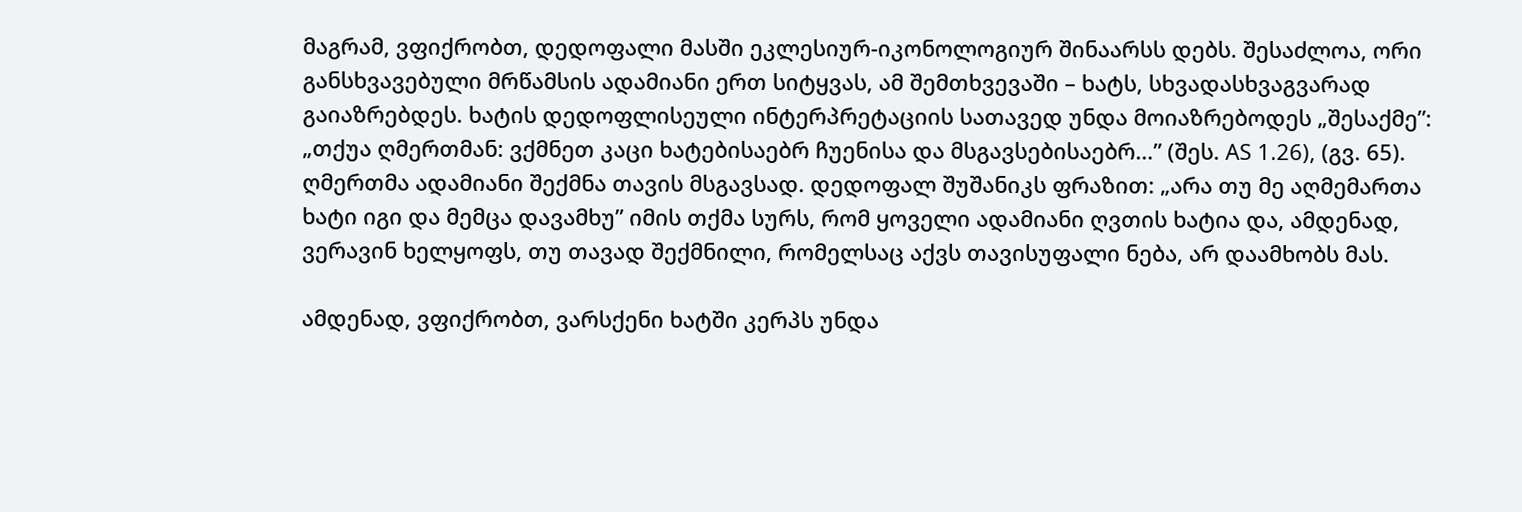მაგრამ, ვფიქრობთ, დედოფალი მასში ეკლესიურ-იკონოლოგიურ შინაარსს დებს. შესაძლოა, ორი განსხვავებული მრწამსის ადამიანი ერთ სიტყვას, ამ შემთხვევაში – ხატს, სხვადასხვაგვარად გაიაზრებდეს. ხატის დედოფლისეული ინტერპრეტაციის სათავედ უნდა მოიაზრებოდეს „შესაქმე”: „თქუა ღმერთმან: ვქმნეთ კაცი ხატებისაებრ ჩუენისა და მსგავსებისაებრ…” (შეს. AS 1.26), (გვ. 65). ღმერთმა ადამიანი შექმნა თავის მსგავსად. დედოფალ შუშანიკს ფრაზით: „არა თუ მე აღმემართა ხატი იგი და მემცა დავამხუ” იმის თქმა სურს, რომ ყოველი ადამიანი ღვთის ხატია და, ამდენად, ვერავინ ხელყოფს, თუ თავად შექმნილი, რომელსაც აქვს თავისუფალი ნება, არ დაამხობს მას.

ამდენად, ვფიქრობთ, ვარსქენი ხატში კერპს უნდა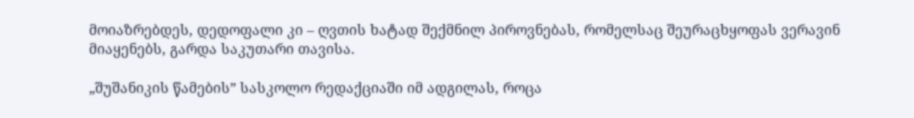მოიაზრებდეს, დედოფალი კი – ღვთის ხატად შექმნილ პიროვნებას, რომელსაც შეურაცხყოფას ვერავინ მიაყენებს, გარდა საკუთარი თავისა.

„შუშანიკის წამების” სასკოლო რედაქციაში იმ ადგილას, როცა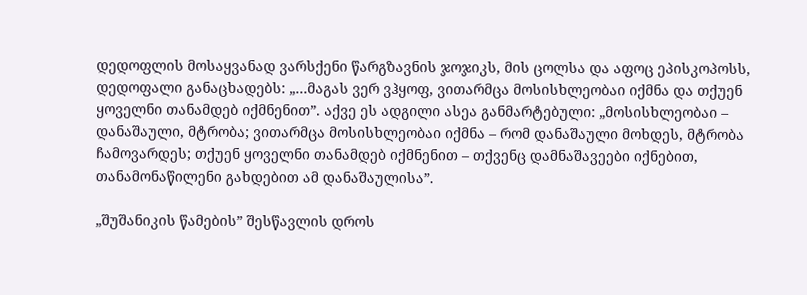დედოფლის მოსაყვანად ვარსქენი წარგზავნის ჯოჯიკს, მის ცოლსა და აფოც ეპისკოპოსს, დედოფალი განაცხადებს: „…მაგას ვერ ვჰყოფ, ვითარმცა მოსისხლეობაი იქმნა და თქუენ ყოველნი თანამდებ იქმნენით”. აქვე ეს ადგილი ასეა განმარტებული: „მოსისხლეობაი – დანაშაული, მტრობა; ვითარმცა მოსისხლეობაი იქმნა – რომ დანაშაული მოხდეს, მტრობა ჩამოვარდეს; თქუენ ყოველნი თანამდებ იქმნენით – თქვენც დამნაშავეები იქნებით, თანამონაწილენი გახდებით ამ დანაშაულისა”.

„შუშანიკის წამების” შესწავლის დროს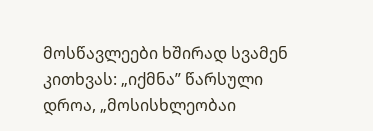მოსწავლეები ხშირად სვამენ კითხვას: „იქმნა” წარსული დროა, „მოსისხლეობაი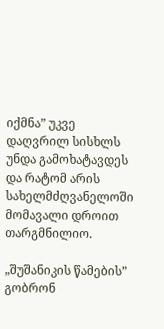იქმნა” უკვე დაღვრილ სისხლს უნდა გამოხატავდეს და რატომ არის სახელმძღვანელოში მომავალი დროით თარგმნილიო.

„შუშანიკის წამების” გობრონ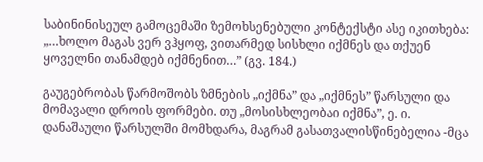საბინინისეულ გამოცემაში ზემოხსენებული კონტექსტი ასე იკითხება: „…ხოლო მაგას ვერ ვჰყოფ, ვითარმედ სისხლი იქმნეს და თქუენ ყოველნი თანამდებ იქმნენით…” (გვ. 184.)

გაუგებრობას წარმოშობს ზმნების „იქმნა” და „იქმნეს” წარსული და მომავალი დროის ფორმები. თუ „მოსისხლეობაი იქმნა”, ე. ი. დანაშაული წარსულში მომხდარა, მაგრამ გასათვალისწინებელია -მცა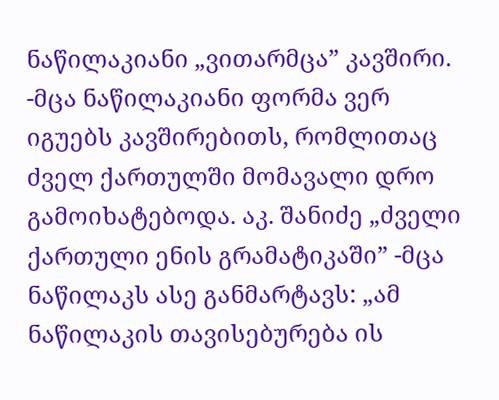ნაწილაკიანი „ვითარმცა” კავშირი. -მცა ნაწილაკიანი ფორმა ვერ იგუებს კავშირებითს, რომლითაც ძველ ქართულში მომავალი დრო გამოიხატებოდა. აკ. შანიძე „ძველი ქართული ენის გრამატიკაში” -მცა ნაწილაკს ასე განმარტავს: „ამ ნაწილაკის თავისებურება ის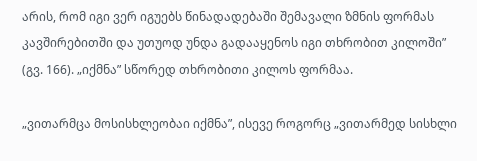არის, რომ იგი ვერ იგუებს წინადადებაში შემავალი ზმნის ფორმას კავშირებითში და უთუოდ უნდა გადააყენოს იგი თხრობით კილოში” (გვ. 166). „იქმნა” სწორედ თხრობითი კილოს ფორმაა.

„ვითარმცა მოსისხლეობაი იქმნა”, ისევე როგორც „ვითარმედ სისხლი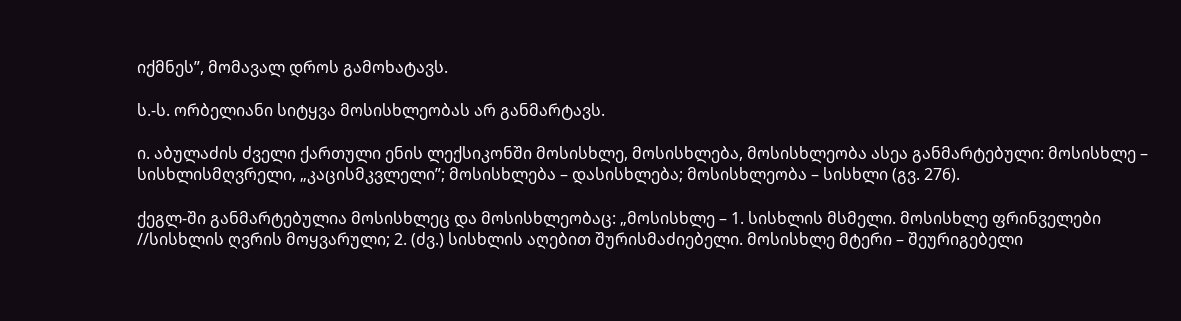იქმნეს”, მომავალ დროს გამოხატავს.

ს.-ს. ორბელიანი სიტყვა მოსისხლეობას არ განმარტავს.

ი. აბულაძის ძველი ქართული ენის ლექსიკონში მოსისხლე, მოსისხლება, მოსისხლეობა ასეა განმარტებული: მოსისხლე – სისხლისმღვრელი, „კაცისმკვლელი”; მოსისხლება – დასისხლება; მოსისხლეობა – სისხლი (გვ. 276).

ქეგლ-ში განმარტებულია მოსისხლეც და მოსისხლეობაც: „მოსისხლე – 1. სისხლის მსმელი. მოსისხლე ფრინველები //სისხლის ღვრის მოყვარული; 2. (ძვ.) სისხლის აღებით შურისმაძიებელი. მოსისხლე მტერი – შეურიგებელი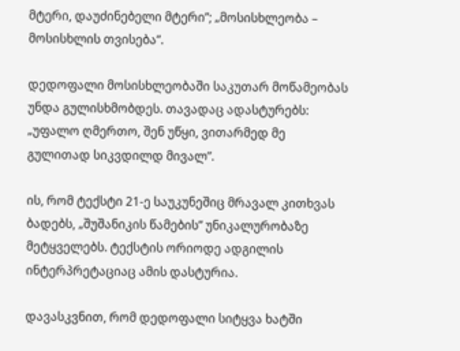მტერი, დაუძინებელი მტერი”; „მოსისხლეობა – მოსისხლის თვისება”.

დედოფალი მოსისხლეობაში საკუთარ მოწამეობას უნდა გულისხმობდეს. თავადაც ადასტურებს: „უფალო ღმერთო, შენ უწყი, ვითარმედ მე გულითად სიკვდილდ მივალ”.

ის, რომ ტექსტი 21-ე საუკუნეშიც მრავალ კითხვას ბადებს, „შუშანიკის წამების” უნიკალურობაზე მეტყველებს. ტექსტის ორიოდე ადგილის ინტერპრეტაციაც ამის დასტურია.

დავასკვნით, რომ დედოფალი სიტყვა ხატში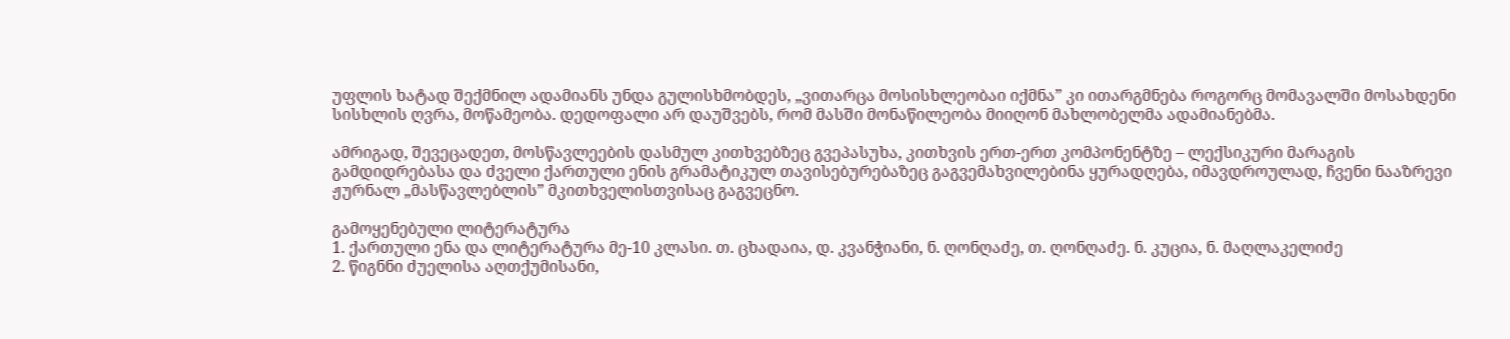უფლის ხატად შექმნილ ადამიანს უნდა გულისხმობდეს, „ვითარცა მოსისხლეობაი იქმნა” კი ითარგმნება როგორც მომავალში მოსახდენი სისხლის ღვრა, მოწამეობა. დედოფალი არ დაუშვებს, რომ მასში მონაწილეობა მიიღონ მახლობელმა ადამიანებმა.

ამრიგად, შევეცადეთ, მოსწავლეების დასმულ კითხვებზეც გვეპასუხა, კითხვის ერთ-ერთ კომპონენტზე – ლექსიკური მარაგის გამდიდრებასა და ძველი ქართული ენის გრამატიკულ თავისებურებაზეც გაგვემახვილებინა ყურადღება, იმავდროულად, ჩვენი ნააზრევი ჟურნალ „მასწავლებლის” მკითხველისთვისაც გაგვეცნო.

გამოყენებული ლიტერატურა
1. ქართული ენა და ლიტერატურა მე-10 კლასი. თ. ცხადაია, დ. კვანჭიანი, ნ. ღონღაძე, თ. ღონღაძე. ნ. კუცია, ნ. მაღლაკელიძე
2. წიგნნი ძუელისა აღთქუმისანი,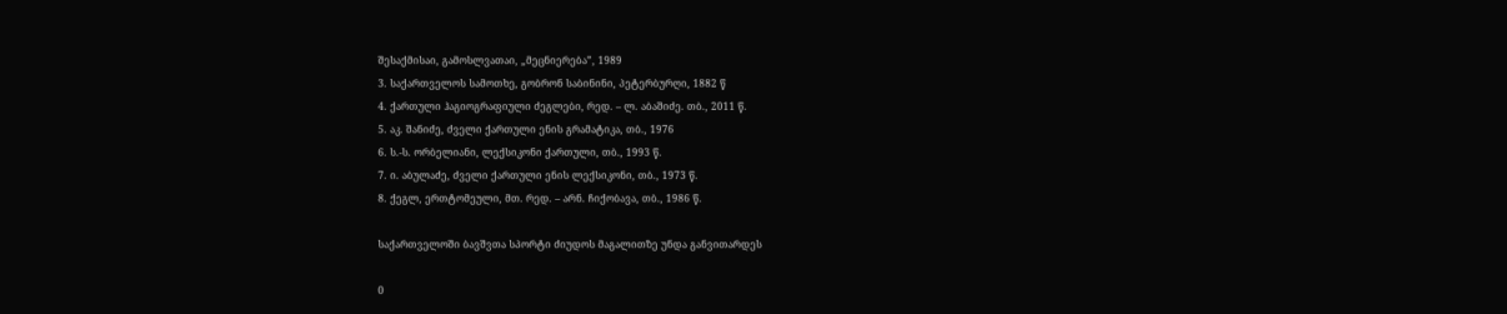შესაქმისაი, გამოსლვათაი, „მეცნიერება”, 1989
3. საქართველოს სამოთხე, გობრონ საბინინი, პეტერბურღი, 1882 წ
4. ქართული ჰაგიოგრაფიული ძეგლები, რედ. – ლ. აბაშიძე. თბ., 2011 წ.
5. აკ. შანიძე, ძველი ქართული ენის გრამატიკა, თბ., 1976
6. ს.-ს. ორბელიანი, ლექსიკონი ქართული, თბ., 1993 წ.
7. ი. აბულაძე, ძველი ქართული ენის ლექსიკონი, თბ., 1973 წ.
8. ქეგლ, ერთტომეული, მთ. რედ. – არნ. ჩიქობავა, თბ., 1986 წ.

საქართველოში ბავშვთა სპორტი ძიუდოს მაგალითზე უნდა განვითარდეს

0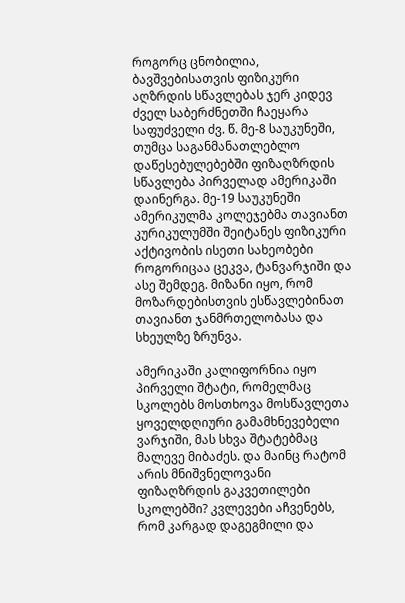როგორც ცნობილია, ბავშვებისათვის ფიზიკური აღზრდის სწავლებას ჯერ კიდევ ძველ საბერძნეთში ჩაეყარა საფუძველი ძვ. წ. მე-8 საუკუნეში, თუმცა საგანმანათლებლო დაწესებულებებში ფიზაღზრდის სწავლება პირველად ამერიკაში დაინერგა. მე-19 საუკუნეში ამერიკულმა კოლეჯებმა თავიანთ კურიკულუმში შეიტანეს ფიზიკური აქტივობის ისეთი სახეობები როგორიცაა ცეკვა, ტანვარჯიში და ასე შემდეგ. მიზანი იყო, რომ მოზარდებისთვის ესწავლებინათ თავიანთ ჯანმრთელობასა და სხეულზე ზრუნვა.

ამერიკაში კალიფორნია იყო პირველი შტატი, რომელმაც სკოლებს მოსთხოვა მოსწავლეთა ყოველდღიური გამამხნევებელი ვარჯიში, მას სხვა შტატებმაც მალევე მიბაძეს. და მაინც რატომ არის მნიშვნელოვანი ფიზაღზრდის გაკვეთილები სკოლებში? კვლევები აჩვენებს, რომ კარგად დაგეგმილი და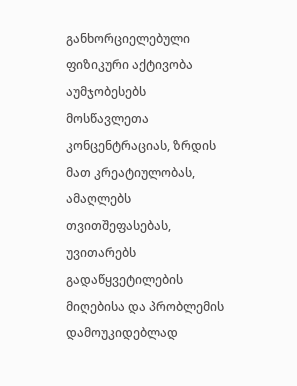განხორციელებული ფიზიკური აქტივობა აუმჯობესებს მოსწავლეთა კონცენტრაციას, ზრდის მათ კრეატიულობას, ამაღლებს თვითშეფასებას, უვითარებს გადაწყვეტილების მიღებისა და პრობლემის დამოუკიდებლად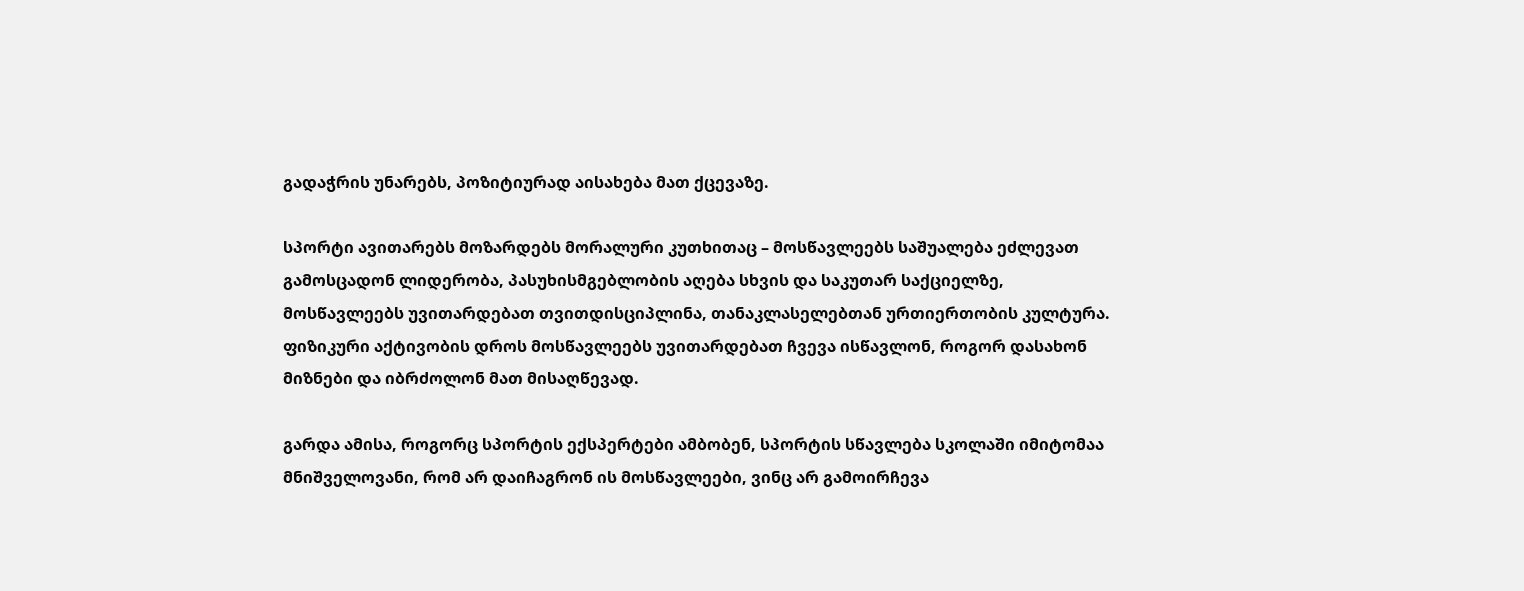გადაჭრის უნარებს, პოზიტიურად აისახება მათ ქცევაზე.

სპორტი ავითარებს მოზარდებს მორალური კუთხითაც – მოსწავლეებს საშუალება ეძლევათ გამოსცადონ ლიდერობა, პასუხისმგებლობის აღება სხვის და საკუთარ საქციელზე, მოსწავლეებს უვითარდებათ თვითდისციპლინა, თანაკლასელებთან ურთიერთობის კულტურა. ფიზიკური აქტივობის დროს მოსწავლეებს უვითარდებათ ჩვევა ისწავლონ, როგორ დასახონ მიზნები და იბრძოლონ მათ მისაღწევად.

გარდა ამისა, როგორც სპორტის ექსპერტები ამბობენ, სპორტის სწავლება სკოლაში იმიტომაა მნიშველოვანი, რომ არ დაიჩაგრონ ის მოსწავლეები, ვინც არ გამოირჩევა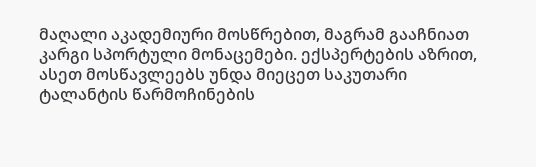მაღალი აკადემიური მოსწრებით, მაგრამ გააჩნიათ კარგი სპორტული მონაცემები. ექსპერტების აზრით, ასეთ მოსწავლეებს უნდა მიეცეთ საკუთარი ტალანტის წარმოჩინების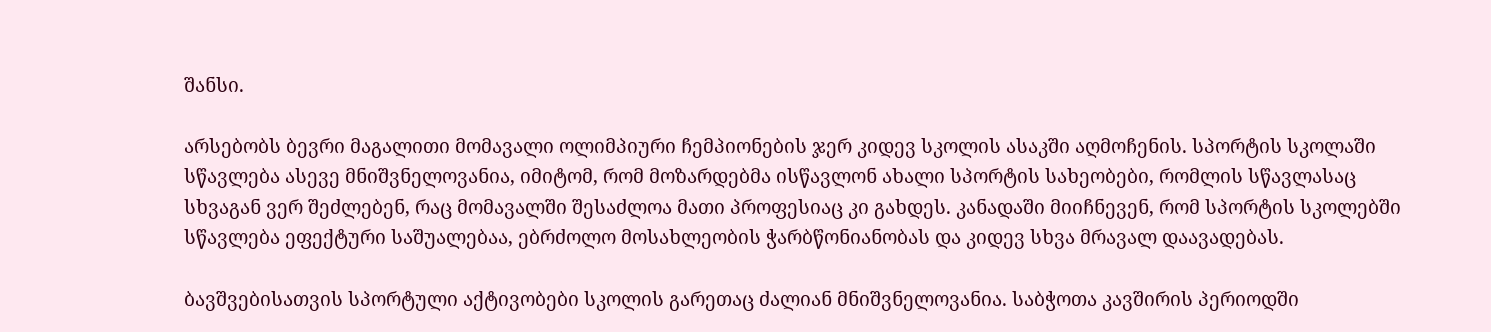შანსი.

არსებობს ბევრი მაგალითი მომავალი ოლიმპიური ჩემპიონების ჯერ კიდევ სკოლის ასაკში აღმოჩენის. სპორტის სკოლაში სწავლება ასევე მნიშვნელოვანია, იმიტომ, რომ მოზარდებმა ისწავლონ ახალი სპორტის სახეობები, რომლის სწავლასაც სხვაგან ვერ შეძლებენ, რაც მომავალში შესაძლოა მათი პროფესიაც კი გახდეს. კანადაში მიიჩნევენ, რომ სპორტის სკოლებში სწავლება ეფექტური საშუალებაა, ებრძოლო მოსახლეობის ჭარბწონიანობას და კიდევ სხვა მრავალ დაავადებას.

ბავშვებისათვის სპორტული აქტივობები სკოლის გარეთაც ძალიან მნიშვნელოვანია. საბჭოთა კავშირის პერიოდში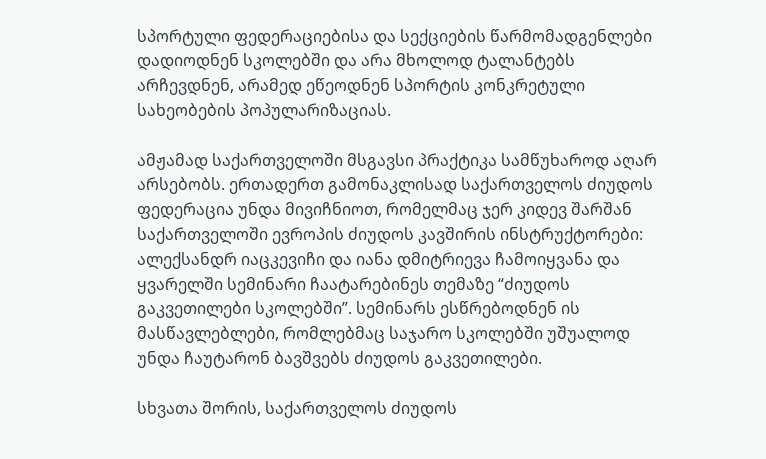სპორტული ფედერაციებისა და სექციების წარმომადგენლები დადიოდნენ სკოლებში და არა მხოლოდ ტალანტებს არჩევდნენ, არამედ ეწეოდნენ სპორტის კონკრეტული სახეობების პოპულარიზაციას.

ამჟამად საქართველოში მსგავსი პრაქტიკა სამწუხაროდ აღარ არსებობს. ერთადერთ გამონაკლისად საქართველოს ძიუდოს ფედერაცია უნდა მივიჩნიოთ, რომელმაც ჯერ კიდევ შარშან საქართველოში ევროპის ძიუდოს კავშირის ინსტრუქტორები: ალექსანდრ იაცკევიჩი და იანა დმიტრიევა ჩამოიყვანა და ყვარელში სემინარი ჩაატარებინეს თემაზე “ძიუდოს გაკვეთილები სკოლებში”. სემინარს ესწრებოდნენ ის მასწავლებლები, რომლებმაც საჯარო სკოლებში უშუალოდ უნდა ჩაუტარონ ბავშვებს ძიუდოს გაკვეთილები.

სხვათა შორის, საქართველოს ძიუდოს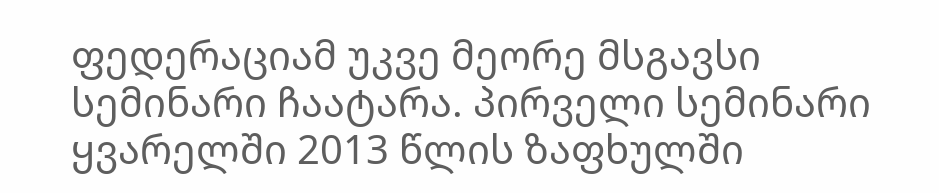ფედერაციამ უკვე მეორე მსგავსი სემინარი ჩაატარა. პირველი სემინარი ყვარელში 2013 წლის ზაფხულში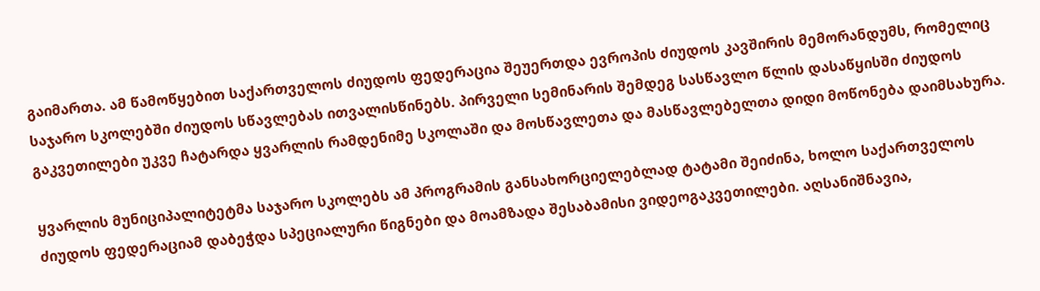გაიმართა. ამ წამოწყებით საქართველოს ძიუდოს ფედერაცია შეუერთდა ევროპის ძიუდოს კავშირის მემორანდუმს, რომელიც საჯარო სკოლებში ძიუდოს სწავლებას ითვალისწინებს. პირველი სემინარის შემდეგ სასწავლო წლის დასაწყისში ძიუდოს გაკვეთილები უკვე ჩატარდა ყვარლის რამდენიმე სკოლაში და მოსწავლეთა და მასწავლებელთა დიდი მოწონება დაიმსახურა.

ყვარლის მუნიციპალიტეტმა საჯარო სკოლებს ამ პროგრამის განსახორციელებლად ტატამი შეიძინა, ხოლო საქართველოს ძიუდოს ფედერაციამ დაბეჭდა სპეციალური წიგნები და მოამზადა შესაბამისი ვიდეოგაკვეთილები. აღსანიშნავია,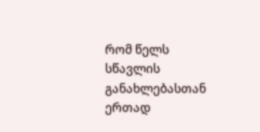რომ წელს სწავლის განახლებასთან ერთად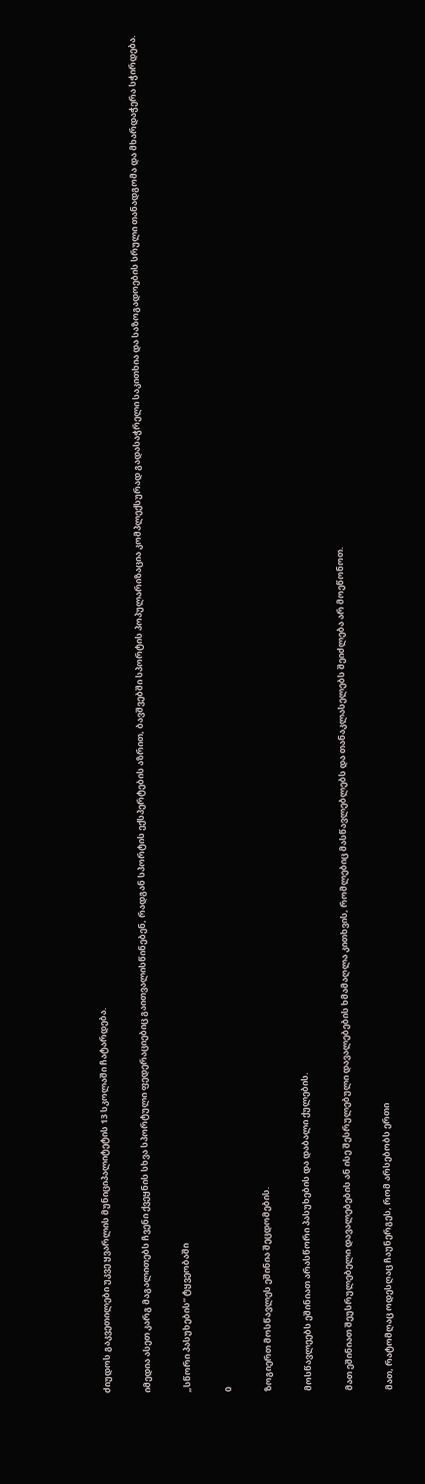ძიუდოს გაკვეთილები უკვე ყვარლის მუნიციპალიტეტის 13 სკოლაში ჩატარდება.

იმედია ასეთ კარგ მაგალითებს ჩვენი ქვეყნის სხვა სპორტული ფედერაციებიც გაითვალისწინებენ, რადგან სპორტის ექსპერტების აზრით, ბავშვებში სპორტის პოპულარიზაცია კომპლექსურად გადასაჭრელი საკითხია და საზოგადოების სრული თანადგომა და მხარდაჭერა სჭირდება.

„სწორი პასუხების“ ტყვეობაში

0

ზოგიერთ მოსწავლეს ეშინია შეცდომების.

მოსწავლეებს ეშინიათ არასწორი პასუხების და დაბალი ქულების.

მათ ეშინიათ შეუსრულებელი დავალებების ან ისე შესრულებული დავალებების ხმამაღლა კითხვის, რომლებიც მასწავლებლებს და თანაკლასელებს შეიძლება არ მოეწონოთ.

მათ, რატომღაც ოდესღაც ჩაუნერგეს, რომ არსებობს ერთი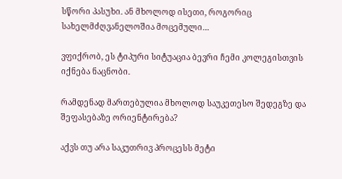სწორი პასუხი. ან მხოლოდ ისეთი, როგორიც სახელმძღვანელოშია მოცემული…

ვფიქრობ, ეს ტიპური სიტუაცია ბევრი ჩემი კოლეგისთვის იქნება ნაცნობი.

რამდენად მართებულია მხოლოდ საუკეთესო შედეგზე და შეფასებაზე ორიენტირება?

აქვს თუ არა საკუთრივ პროცესს მეტი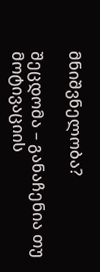მნიშვნელობა?

შეცდომა – განაჩენია თუ მოტივაციის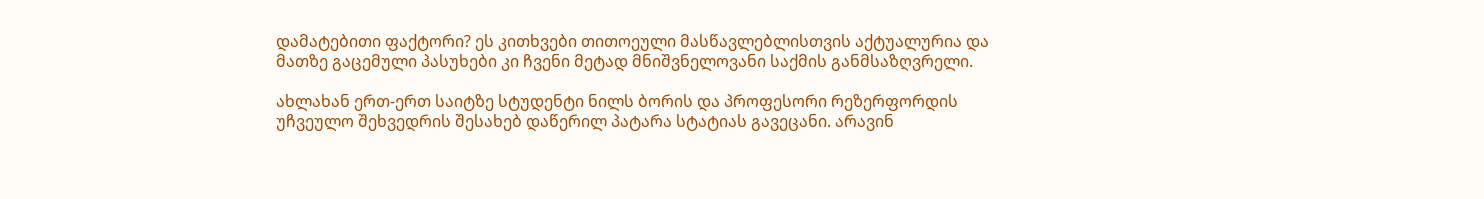დამატებითი ფაქტორი? ეს კითხვები თითოეული მასწავლებლისთვის აქტუალურია და მათზე გაცემული პასუხები კი ჩვენი მეტად მნიშვნელოვანი საქმის განმსაზღვრელი.

ახლახან ერთ-ერთ საიტზე სტუდენტი ნილს ბორის და პროფესორი რეზერფორდის უჩვეულო შეხვედრის შესახებ დაწერილ პატარა სტატიას გავეცანი. არავინ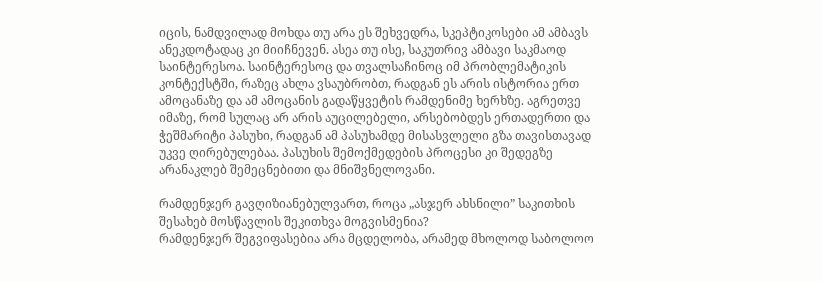იცის, ნამდვილად მოხდა თუ არა ეს შეხვედრა, სკეპტიკოსები ამ ამბავს ანეკდოტადაც კი მიიჩნევენ. ასეა თუ ისე, საკუთრივ ამბავი საკმაოდ საინტერესოა. საინტერესოც და თვალსაჩინოც იმ პრობლემატიკის კონტექსტში, რაზეც ახლა ვსაუბრობთ, რადგან ეს არის ისტორია ერთ ამოცანაზე და ამ ამოცანის გადაწყვეტის რამდენიმე ხერხზე. აგრეთვე იმაზე, რომ სულაც არ არის აუცილებელი, არსებობდეს ერთადერთი და ჭეშმარიტი პასუხი, რადგან ამ პასუხამდე მისასვლელი გზა თავისთავად უკვე ღირებულებაა. პასუხის შემოქმედების პროცესი კი შედეგზე არანაკლებ შემეცნებითი და მნიშვნელოვანი.

რამდენჯერ გავღიზიანებულვართ, როცა „ასჯერ ახსნილი” საკითხის შესახებ მოსწავლის შეკითხვა მოგვისმენია?
რამდენჯერ შეგვიფასებია არა მცდელობა, არამედ მხოლოდ საბოლოო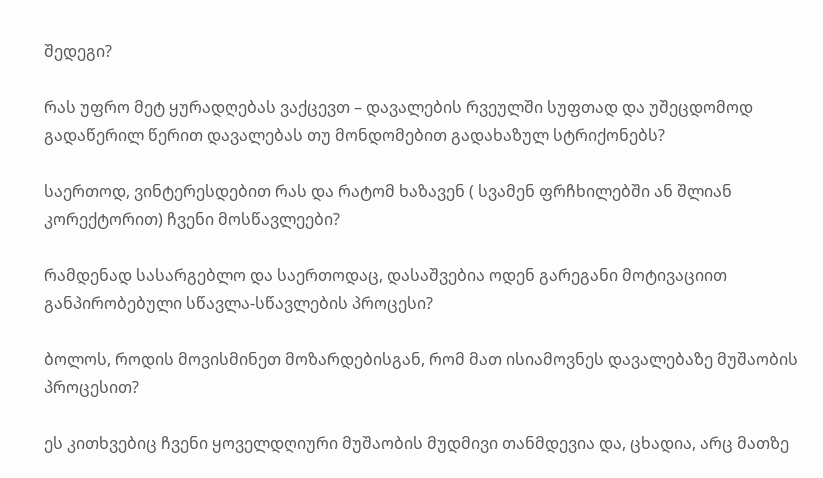შედეგი?

რას უფრო მეტ ყურადღებას ვაქცევთ – დავალების რვეულში სუფთად და უშეცდომოდ გადაწერილ წერით დავალებას თუ მონდომებით გადახაზულ სტრიქონებს?

საერთოდ, ვინტერესდებით რას და რატომ ხაზავენ ( სვამენ ფრჩხილებში ან შლიან კორექტორით) ჩვენი მოსწავლეები?

რამდენად სასარგებლო და საერთოდაც, დასაშვებია ოდენ გარეგანი მოტივაციით განპირობებული სწავლა-სწავლების პროცესი?

ბოლოს, როდის მოვისმინეთ მოზარდებისგან, რომ მათ ისიამოვნეს დავალებაზე მუშაობის პროცესით?

ეს კითხვებიც ჩვენი ყოველდღიური მუშაობის მუდმივი თანმდევია და, ცხადია, არც მათზე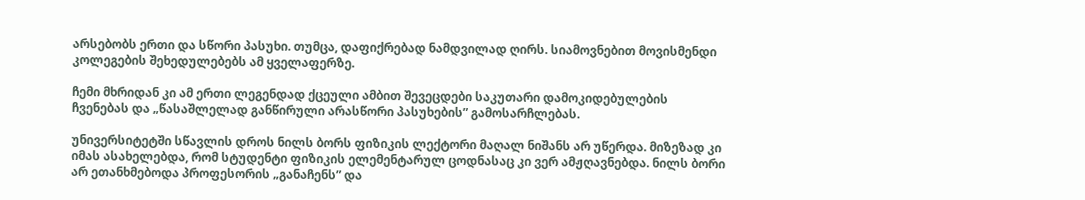არსებობს ერთი და სწორი პასუხი. თუმცა, დაფიქრებად ნამდვილად ღირს. სიამოვნებით მოვისმენდი კოლეგების შეხედულებებს ამ ყველაფერზე.

ჩემი მხრიდან კი ამ ერთი ლეგენდად ქცეული ამბით შევეცდები საკუთარი დამოკიდებულების ჩვენებას და „წასაშლელად განწირული არასწორი პასუხების” გამოსარჩლებას.

უნივერსიტეტში სწავლის დროს ნილს ბორს ფიზიკის ლექტორი მაღალ ნიშანს არ უწერდა. მიზეზად კი იმას ასახელებდა, რომ სტუდენტი ფიზიკის ელემენტარულ ცოდნასაც კი ვერ ამჟღავნებდა. ნილს ბორი არ ეთანხმებოდა პროფესორის „განაჩენს” და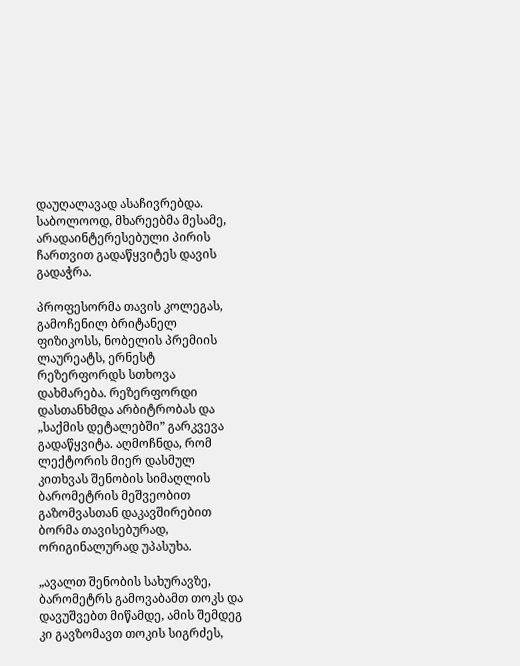დაუღალავად ასაჩივრებდა. საბოლოოდ, მხარეებმა მესამე, არადაინტერესებული პირის ჩართვით გადაწყვიტეს დავის გადაჭრა.

პროფესორმა თავის კოლეგას, გამოჩენილ ბრიტანელ ფიზიკოსს, ნობელის პრემიის ლაურეატს, ერნესტ რეზერფორდს სთხოვა დახმარება. რეზერფორდი დასთანხმდა არბიტრობას და „საქმის დეტალებში” გარკვევა გადაწყვიტა. აღმოჩნდა, რომ ლექტორის მიერ დასმულ კითხვას შენობის სიმაღლის ბარომეტრის მეშვეობით გაზომვასთან დაკავშირებით ბორმა თავისებურად, ორიგინალურად უპასუხა.

„ავალთ შენობის სახურავზე, ბარომეტრს გამოვაბამთ თოკს და დავუშვებთ მიწამდე, ამის შემდეგ კი გავზომავთ თოკის სიგრძეს,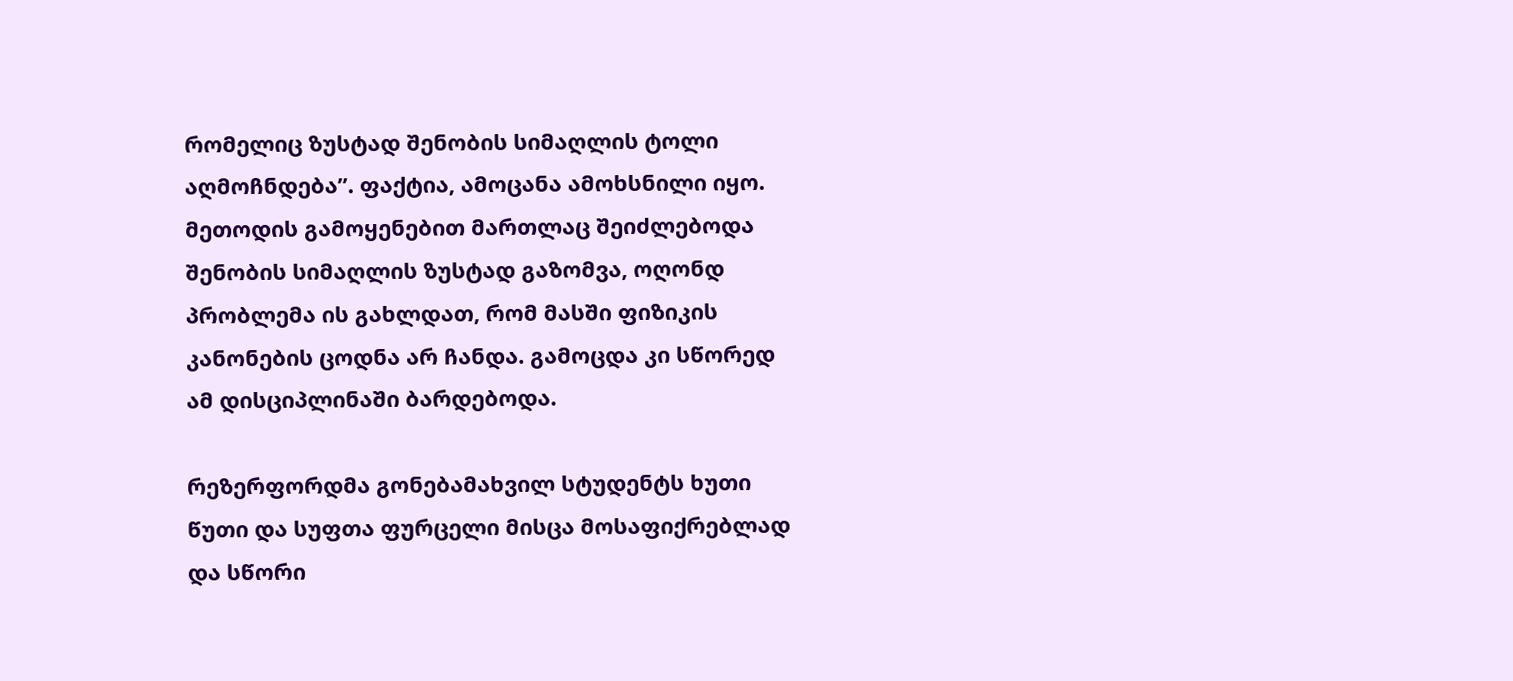რომელიც ზუსტად შენობის სიმაღლის ტოლი აღმოჩნდება”. ფაქტია, ამოცანა ამოხსნილი იყო. მეთოდის გამოყენებით მართლაც შეიძლებოდა შენობის სიმაღლის ზუსტად გაზომვა, ოღონდ პრობლემა ის გახლდათ, რომ მასში ფიზიკის კანონების ცოდნა არ ჩანდა. გამოცდა კი სწორედ ამ დისციპლინაში ბარდებოდა.

რეზერფორდმა გონებამახვილ სტუდენტს ხუთი წუთი და სუფთა ფურცელი მისცა მოსაფიქრებლად და სწორი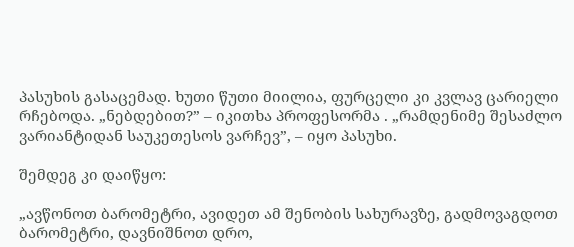პასუხის გასაცემად. ხუთი წუთი მიილია, ფურცელი კი კვლავ ცარიელი რჩებოდა. „ნებდებით?” – იკითხა პროფესორმა . „რამდენიმე შესაძლო ვარიანტიდან საუკეთესოს ვარჩევ”, – იყო პასუხი.

შემდეგ კი დაიწყო:

„ავწონოთ ბარომეტრი, ავიდეთ ამ შენობის სახურავზე, გადმოვაგდოთ ბარომეტრი, დავნიშნოთ დრო,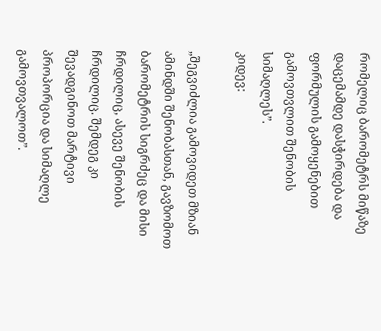რომელიც ბარომეტრს მიწაზე დაცემამდე დასჭირდება და ფორმულის გამოყენებით გამოვთვლით შენობის სიმაღლეს”.
კიდევ:

„შეგვიძლია გამოვიდეთ მზიან ამინდში შენობასთან, გავზომოთ ბარომეტრის სიგრძეც და მისი ჩრდილიც, ასევე შენობის ჩრდილიც. შემდეგ კი შევადგინოთ მარტივი პროპორცია და სიმაღლე გამოვთვალოთ”.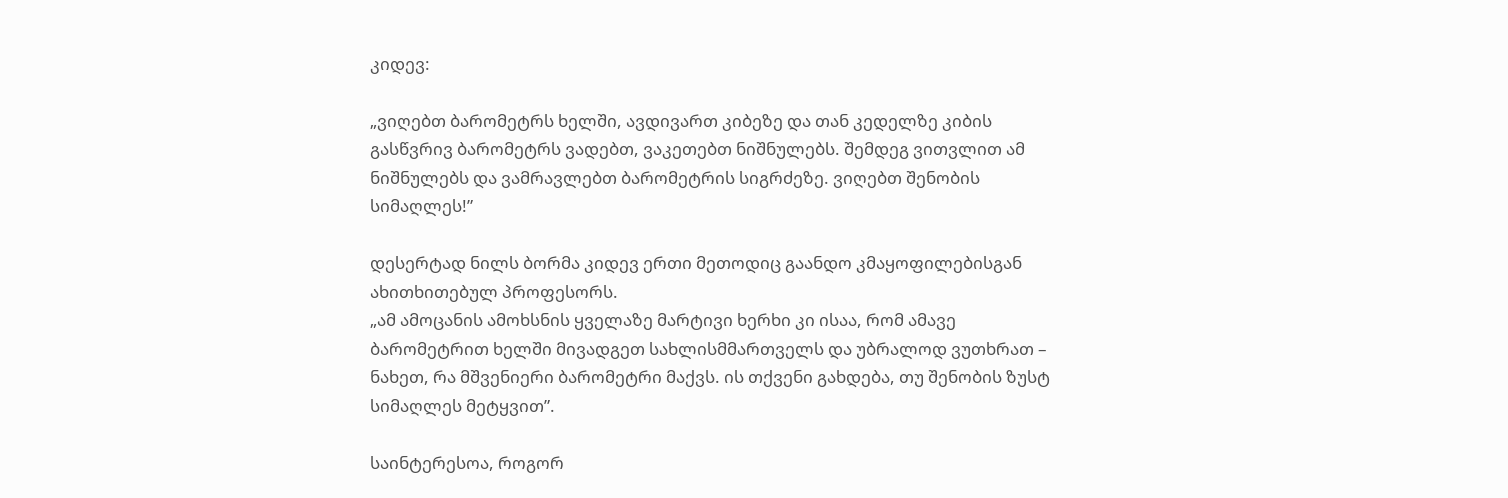კიდევ:

„ვიღებთ ბარომეტრს ხელში, ავდივართ კიბეზე და თან კედელზე კიბის გასწვრივ ბარომეტრს ვადებთ, ვაკეთებთ ნიშნულებს. შემდეგ ვითვლით ამ ნიშნულებს და ვამრავლებთ ბარომეტრის სიგრძეზე. ვიღებთ შენობის სიმაღლეს!”

დესერტად ნილს ბორმა კიდევ ერთი მეთოდიც გაანდო კმაყოფილებისგან ახითხითებულ პროფესორს.
„ამ ამოცანის ამოხსნის ყველაზე მარტივი ხერხი კი ისაა, რომ ამავე ბარომეტრით ხელში მივადგეთ სახლისმმართველს და უბრალოდ ვუთხრათ – ნახეთ, რა მშვენიერი ბარომეტრი მაქვს. ის თქვენი გახდება, თუ შენობის ზუსტ სიმაღლეს მეტყვით”.

საინტერესოა, როგორ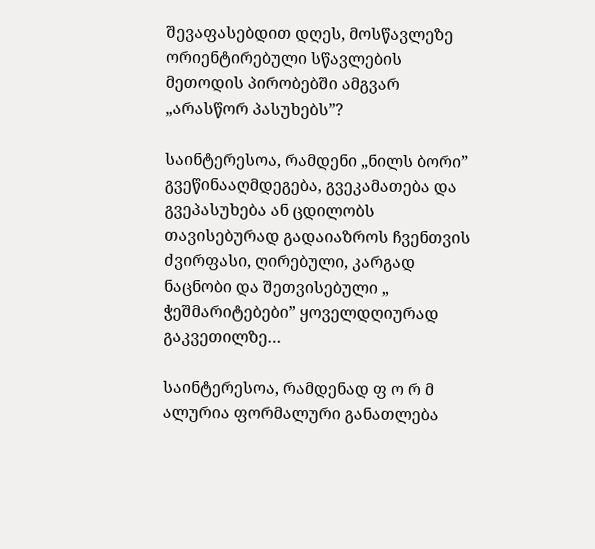შევაფასებდით დღეს, მოსწავლეზე ორიენტირებული სწავლების მეთოდის პირობებში ამგვარ „არასწორ პასუხებს”?

საინტერესოა, რამდენი „ნილს ბორი” გვეწინააღმდეგება, გვეკამათება და გვეპასუხება ან ცდილობს თავისებურად გადაიაზროს ჩვენთვის ძვირფასი, ღირებული, კარგად ნაცნობი და შეთვისებული „ ჭეშმარიტებები” ყოველდღიურად გაკვეთილზე…

საინტერესოა, რამდენად ფ ო რ მ ალურია ფორმალური განათლება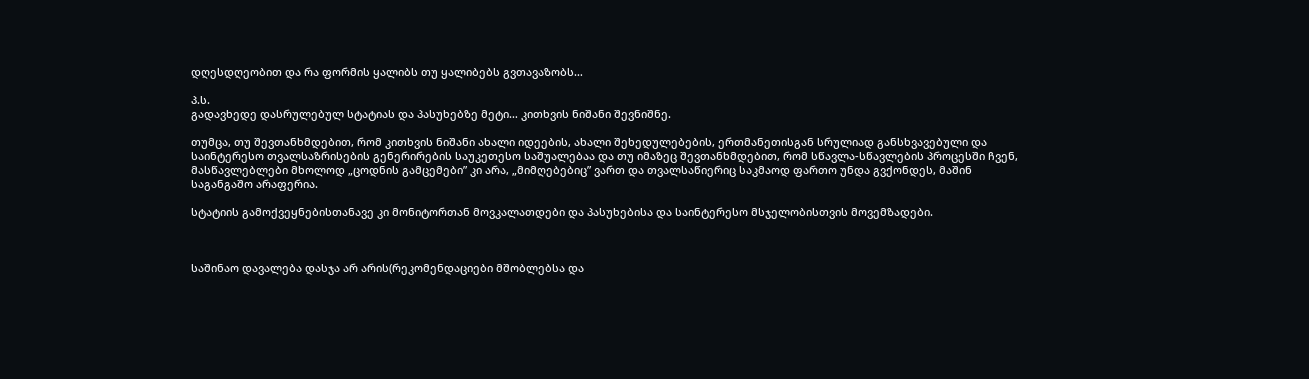დღესდღეობით და რა ფორმის ყალიბს თუ ყალიბებს გვთავაზობს…

პ.ს.
გადავხედე დასრულებულ სტატიას და პასუხებზე მეტი… კითხვის ნიშანი შევნიშნე.

თუმცა, თუ შევთანხმდებით, რომ კითხვის ნიშანი ახალი იდეების, ახალი შეხედულებების, ერთმანეთისგან სრულიად განსხვავებული და საინტერესო თვალსაზრისების გენერირების საუკეთესო საშუალებაა და თუ იმაზეც შევთანხმდებით, რომ სწავლა-სწავლების პროცესში ჩვენ, მასწავლებლები მხოლოდ „ცოდნის გამცემები” კი არა, „მიმღებებიც” ვართ და თვალსაწიერიც საკმაოდ ფართო უნდა გვქონდეს, მაშინ საგანგაშო არაფერია.

სტატიის გამოქვეყნებისთანავე კი მონიტორთან მოვკალათდები და პასუხებისა და საინტერესო მსჯელობისთვის მოვემზადები.



საშინაო დავალება დასჯა არ არის(რეკომენდაციები მშობლებსა და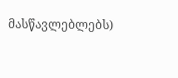მასწავლებლებს)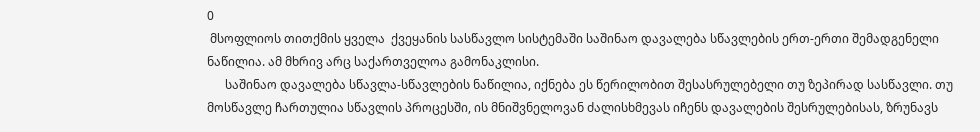0
 მსოფლიოს თითქმის ყველა  ქვეყანის სასწავლო სისტემაში საშინაო დავალება სწავლების ერთ-ერთი შემადგენელი ნაწილია. ამ მხრივ არც საქართველოა გამონაკლისი.
      საშინაო დავალება სწავლა-სწავლების ნაწილია, იქნება ეს წერილობით შესასრულებელი თუ ზეპირად სასწავლი. თუ  მოსწავლე ჩართულია სწავლის პროცესში, ის მნიშვნელოვან ძალისხმევას იჩენს დავალების შესრულებისას, ზრუნავს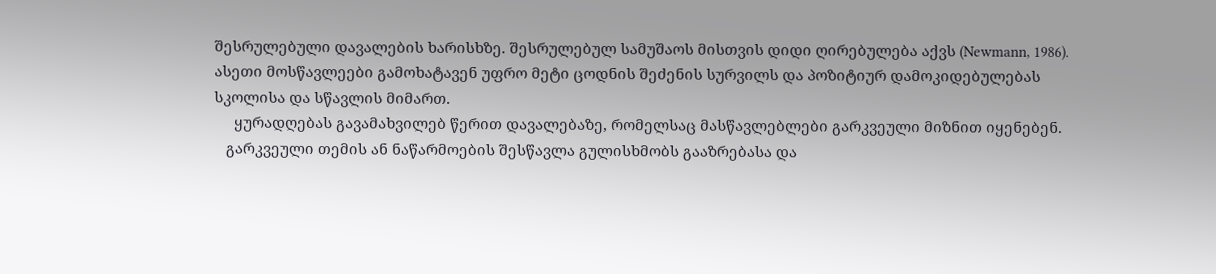შესრულებული დავალების ხარისხზე. შესრულებულ სამუშაოს მისთვის დიდი ღირებულება აქვს (Newmann, 1986). ასეთი მოსწავლეები გამოხატავენ უფრო მეტი ცოდნის შეძენის სურვილს და პოზიტიურ დამოკიდებულებას სკოლისა და სწავლის მიმართ.
     ყურადღებას გავამახვილებ წერით დავალებაზე, რომელსაც მასწავლებლები გარკვეული მიზნით იყენებენ.
   გარკვეული თემის ან ნაწარმოების შესწავლა გულისხმობს გააზრებასა და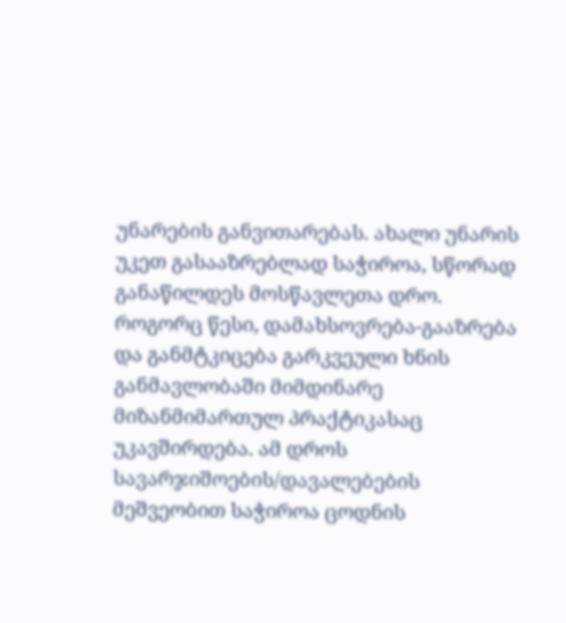უნარების განვითარებას. ახალი უნარის უკეთ გასააზრებლად საჭიროა, სწორად განაწილდეს მოსწავლეთა დრო. როგორც წესი, დამახსოვრება-გააზრება და განმტკიცება გარკვეული ხნის განმავლობაში მიმდინარე მიზანმიმართულ პრაქტიკასაც უკავშირდება. ამ დროს სავარჯიშოების/დავალებების მეშვეობით საჭიროა ცოდნის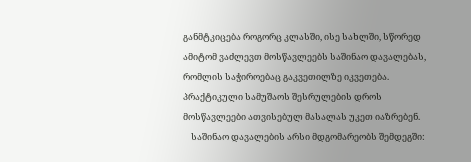განმტკიცება როგორც კლასში, ისე სახლში, სწორედ ამიტომ ვაძლევთ მოსწავლეებს საშინაო დავალებას, რომლის საჭიროებაც გაკვეთილზე იკვეთება. პრაქტიკული სამუშაოს შესრულების დროს მოსწავლეები ათვისებულ მასალას უკეთ იაზრებენ.
    საშინაო დავალების არსი მდგომარეობს შემდეგში: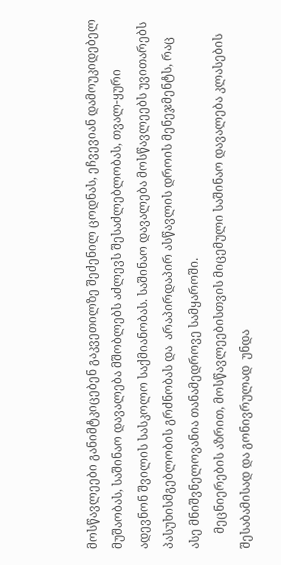მოსწავლეები განიმტკიცებენ გაკვეთილზე შეძენილ ცოდნას, ეჩვევიან დამოუკიდებელ მუშაობას, საშინაო დავალება მშობლებს აძლევს შესაძლებლობას, თვალ-ყური ადევნონ შვილის სასკოლო საქმიანობას. საშინაო დავალება მოსწავლეებს უვითარებს პასუხისმგებლობის გრძნობას და  არაპირდაპირ ასწავლის დროის მენეჯმენტს, რაც  ასე მნიშვნელოვანია თანამედროვე სამყაროში.
     მეცნიერების აზრით, მოსწავლეებისთვის მიცემული საშინაო დავალება კლასების შესაბამისად და გონივრულად  უნდა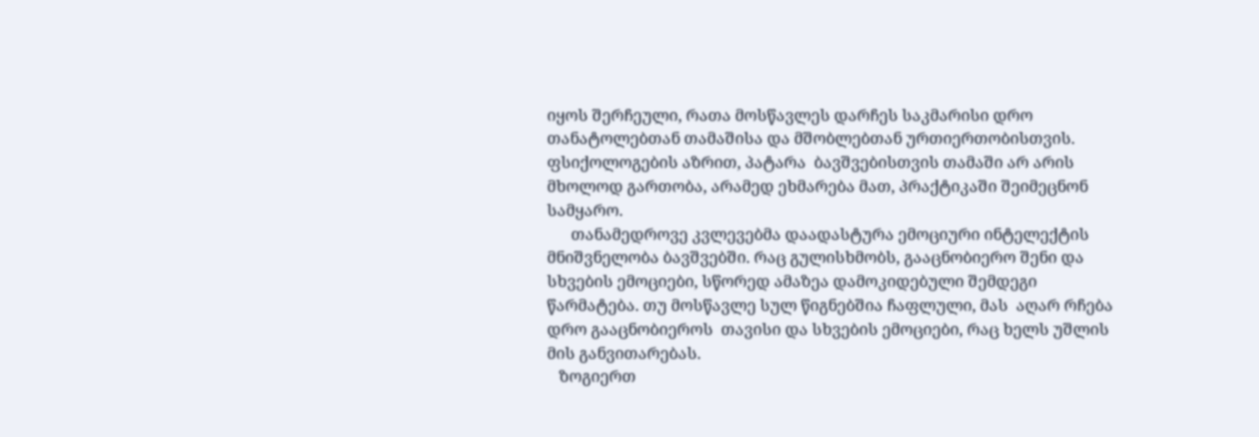იყოს შერჩეული, რათა მოსწავლეს დარჩეს საკმარისი დრო თანატოლებთან თამაშისა და მშობლებთან ურთიერთობისთვის. ფსიქოლოგების აზრით, პატარა  ბავშვებისთვის თამაში არ არის მხოლოდ გართობა, არამედ ეხმარება მათ, პრაქტიკაში შეიმეცნონ სამყარო.
      თანამედროვე კვლევებმა დაადასტურა ემოციური ინტელექტის მნიშვნელობა ბავშვებში. რაც გულისხმობს, გააცნობიერო შენი და სხვების ემოციები, სწორედ ამაზეა დამოკიდებული შემდეგი წარმატება. თუ მოსწავლე სულ წიგნებშია ჩაფლული, მას  აღარ რჩება დრო გააცნობიეროს  თავისი და სხვების ემოციები, რაც ხელს უშლის მის განვითარებას.
   ზოგიერთ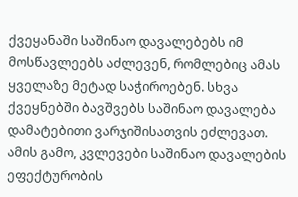ქვეყანაში საშინაო დავალებებს იმ მოსწავლეებს აძლევენ, რომლებიც ამას ყველაზე მეტად საჭიროებენ. სხვა ქვეყნებში ბავშვებს საშინაო დავალება დამატებითი ვარჯიშისათვის ეძლევათ. ამის გამო, კვლევები საშინაო დავალების ეფექტურობის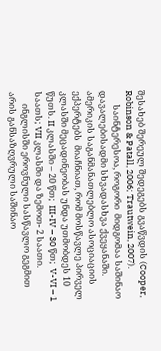შესახებ შერეულ შედეგებს გვაწვდის (Cooper, Robinson & Patall, 2006; Trautwein, 2007).
       საინტერესოა, როგორი  მიდგომაა საშინაო დავალებისადმი სხვადასხვა ქვეყანაში. ამერიკის საგანმანათლებლო ასოციაციის ექპერტებს  მიაჩნიათ, რომ მოსწავლე პირველ კლასში მეცადინეობას უნდა უთმობდეს 10 წუთს. II კლასში – 20 წთ;  III-IV – 30 წთ;  V-VI – 1 საათს; VII კლასში და ზემოთ- 2 საათი.
      ინგლისში ეროვნული სასწავლო გეგმით არის განსაზღვრული საშინაო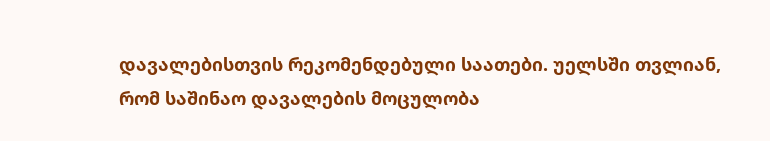დავალებისთვის რეკომენდებული საათები. უელსში თვლიან, რომ საშინაო დავალების მოცულობა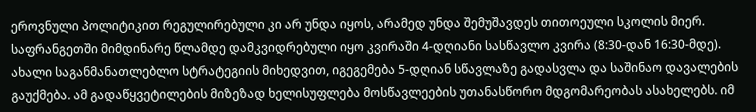ეროვნული პოლიტიკით რეგულირებული კი არ უნდა იყოს, არამედ უნდა შემუშავდეს თითოეული სკოლის მიერ. საფრანგეთში მიმდინარე წლამდე დამკვიდრებული იყო კვირაში 4-დღიანი სასწავლო კვირა (8:30-დან 16:30-მდე). ახალი საგანმანათლებლო სტრატეგიის მიხედვით, იგეგემება 5-დღიან სწავლაზე გადასვლა და საშინაო დავალების გაუქმება. ამ გადაწყვეტილების მიზეზად ხელისუფლება მოსწავლეების უთანასწორო მდგომარეობას ასახელებს. იმ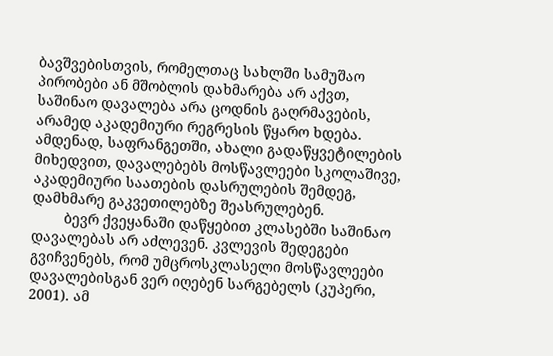ბავშვებისთვის, რომელთაც სახლში სამუშაო პირობები ან მშობლის დახმარება არ აქვთ, საშინაო დავალება არა ცოდნის გაღრმავების, არამედ აკადემიური რეგრესის წყარო ხდება. ამდენად, საფრანგეთში, ახალი გადაწყვეტილების მიხედვით, დავალებებს მოსწავლეები სკოლაშივე, აკადემიური საათების დასრულების შემდეგ, დამხმარე გაკვეთილებზე შეასრულებენ.
        ბევრ ქვეყანაში დაწყებით კლასებში საშინაო დავალებას არ აძლევენ. კვლევის შედეგები გვიჩვენებს, რომ უმცროსკლასელი მოსწავლეები დავალებისგან ვერ იღებენ სარგებელს (კუპერი, 2001). ამ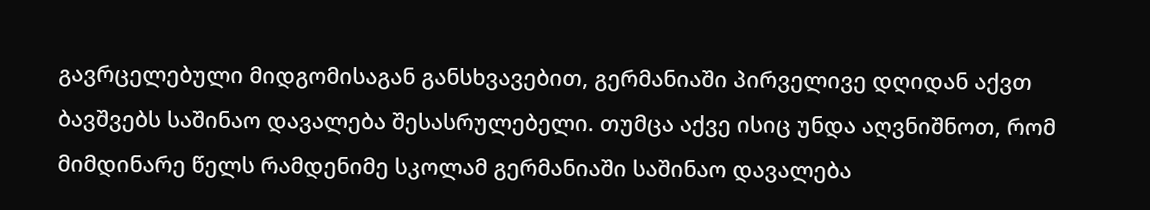გავრცელებული მიდგომისაგან განსხვავებით, გერმანიაში პირველივე დღიდან აქვთ ბავშვებს საშინაო დავალება შესასრულებელი. თუმცა აქვე ისიც უნდა აღვნიშნოთ, რომ მიმდინარე წელს რამდენიმე სკოლამ გერმანიაში საშინაო დავალება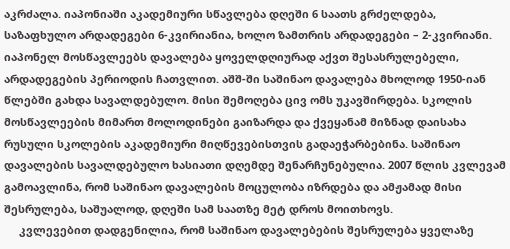აკრძალა. იაპონიაში აკადემიური სწავლება დღეში 6 საათს გრძელდება, საზაფხულო არდადეგები 6-კვირიანია, ხოლო ზამთრის არდადეგები – 2-კვირიანი. იაპონელ მოსწავლეებს დავალება ყოველდღიურად აქვთ შესასრულებელი, არდადეგების პერიოდის ჩათვლით. აშშ-ში საშინაო დავალება მხოლოდ 1950-იან წლებში გახდა სავალდებულო. მისი შემოღება ცივ ომს უკავშირდება. სკოლის მოსწავლეების მიმართ მოლოდინები გაიზარდა და ქვეყანამ მიზნად დაისახა რუსული სკოლების აკადემიური მიღწევებისთვის გადაეჭარბებინა. საშინაო დავალების სავალდებულო ხასიათი დღემდე შენარჩუნებულია. 2007 წლის კვლევამ გამოავლინა, რომ საშინაო დავალების მოცულობა იზრდება და ამჟამად მისი შესრულება, საშუალოდ, დღეში სამ საათზე მეტ დროს მოითხოვს.
     კვლევებით დადგენილია, რომ საშინაო დავალებების შესრულება ყველაზე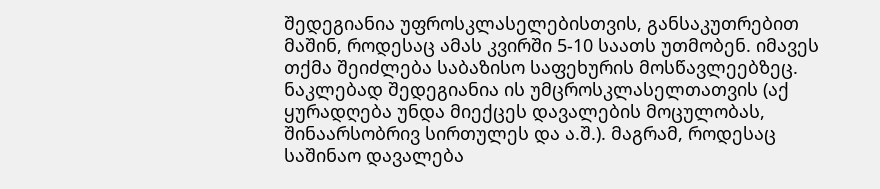შედეგიანია უფროსკლასელებისთვის, განსაკუთრებით მაშინ, როდესაც ამას კვირში 5-10 საათს უთმობენ. იმავეს თქმა შეიძლება საბაზისო საფეხურის მოსწავლეებზეც. ნაკლებად შედეგიანია ის უმცროსკლასელთათვის (აქ ყურადღება უნდა მიექცეს დავალების მოცულობას, შინაარსობრივ სირთულეს და ა.შ.). მაგრამ, როდესაც საშინაო დავალება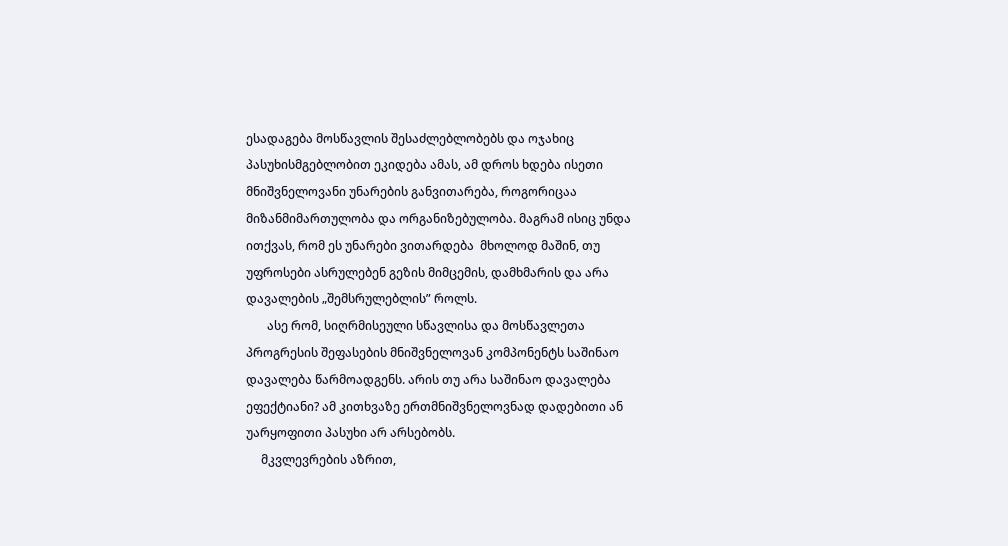ესადაგება მოსწავლის შესაძლებლობებს და ოჯახიც პასუხისმგებლობით ეკიდება ამას, ამ დროს ხდება ისეთი მნიშვნელოვანი უნარების განვითარება, როგორიცაა მიზანმიმართულობა და ორგანიზებულობა. მაგრამ ისიც უნდა ითქვას, რომ ეს უნარები ვითარდება  მხოლოდ მაშინ, თუ უფროსები ასრულებენ გეზის მიმცემის, დამხმარის და არა დავალების „შემსრულებლის” როლს.
       ასე რომ, სიღრმისეული სწავლისა და მოსწავლეთა პროგრესის შეფასების მნიშვნელოვან კომპონენტს საშინაო დავალება წარმოადგენს. არის თუ არა საშინაო დავალება ეფექტიანი? ამ კითხვაზე ერთმნიშვნელოვნად დადებითი ან უარყოფითი პასუხი არ არსებობს.
     მკვლევრების აზრით,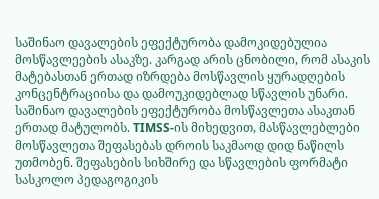საშინაო დავალების ეფექტურობა დამოკიდებულია მოსწავლეების ასაკზე. კარგად არის ცნობილი, რომ ასაკის მატებასთან ერთად იზრდება მოსწავლის ყურადღების კონცენტრაციისა და დამოუკიდებლად სწავლის უნარი. საშინაო დავალების ეფექტურობა მოსწავლეთა ასაკთან ერთად მატულობს. TIMSS-ის მიხედვით, მასწავლებლები მოსწავლეთა შეფასებას დროის საკმაოდ დიდ ნაწილს უთმობენ. შეფასების სიხშირე და სწავლების ფორმატი სასკოლო პედაგოგიკის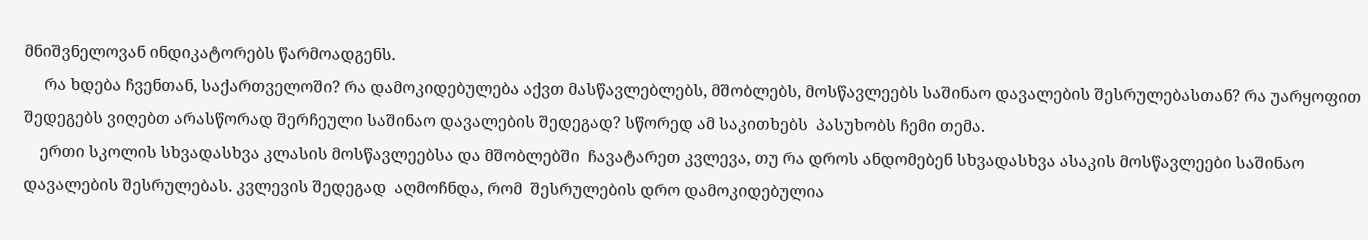მნიშვნელოვან ინდიკატორებს წარმოადგენს.
     რა ხდება ჩვენთან, საქართველოში? რა დამოკიდებულება აქვთ მასწავლებლებს, მშობლებს, მოსწავლეებს საშინაო დავალების შესრულებასთან? რა უარყოფით შედეგებს ვიღებთ არასწორად შერჩეული საშინაო დავალების შედეგად? სწორედ ამ საკითხებს  პასუხობს ჩემი თემა.
    ერთი სკოლის სხვადასხვა კლასის მოსწავლეებსა და მშობლებში  ჩავატარეთ კვლევა, თუ რა დროს ანდომებენ სხვადასხვა ასაკის მოსწავლეები საშინაო დავალების შესრულებას. კვლევის შედეგად  აღმოჩნდა, რომ  შესრულების დრო დამოკიდებულია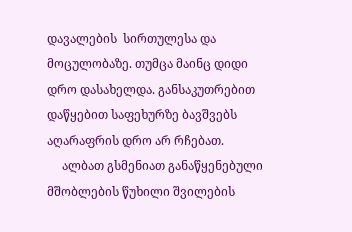დავალების  სირთულესა და მოცულობაზე. თუმცა მაინც დიდი დრო დასახელდა. განსაკუთრებით დაწყებით საფეხურზე ბავშვებს აღარაფრის დრო არ რჩებათ.
     ალბათ გსმენიათ განაწყენებული მშობლების წუხილი შვილების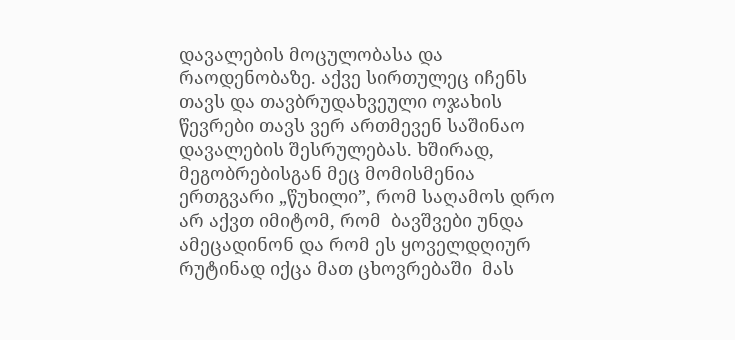დავალების მოცულობასა და რაოდენობაზე. აქვე სირთულეც იჩენს თავს და თავბრუდახვეული ოჯახის წევრები თავს ვერ ართმევენ საშინაო დავალების შესრულებას. ხშირად, მეგობრებისგან მეც მომისმენია ერთგვარი „წუხილი”, რომ საღამოს დრო არ აქვთ იმიტომ, რომ  ბავშვები უნდა ამეცადინონ და რომ ეს ყოველდღიურ რუტინად იქცა მათ ცხოვრებაში  მას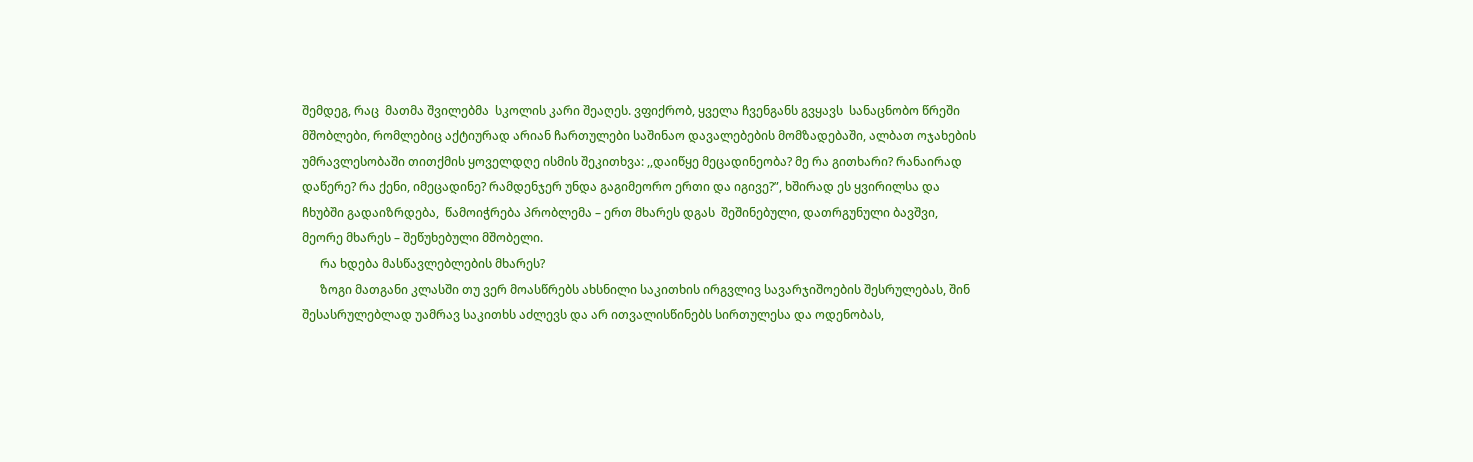შემდეგ, რაც  მათმა შვილებმა  სკოლის კარი შეაღეს. ვფიქრობ, ყველა ჩვენგანს გვყავს  სანაცნობო წრეში  მშობლები, რომლებიც აქტიურად არიან ჩართულები საშინაო დავალებების მომზადებაში, ალბათ ოჯახების უმრავლესობაში თითქმის ყოველდღე ისმის შეკითხვა: ,,დაიწყე მეცადინეობა? მე რა გითხარი? რანაირად დაწერე? რა ქენი, იმეცადინე? რამდენჯერ უნდა გაგიმეორო ერთი და იგივე?”, ხშირად ეს ყვირილსა და ჩხუბში გადაიზრდება,  წამოიჭრება პრობლემა – ერთ მხარეს დგას  შეშინებული, დათრგუნული ბავშვი, მეორე მხარეს – შეწუხებული მშობელი.
      რა ხდება მასწავლებლების მხარეს?
      ზოგი მათგანი კლასში თუ ვერ მოასწრებს ახსნილი საკითხის ირგვლივ სავარჯიშოების შესრულებას, შინ შესასრულებლად უამრავ საკითხს აძლევს და არ ითვალისწინებს სირთულესა და ოდენობას,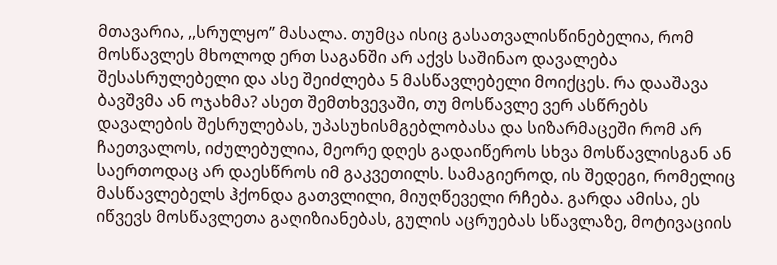მთავარია, ,,სრულყო’’ მასალა. თუმცა ისიც გასათვალისწინებელია, რომ მოსწავლეს მხოლოდ ერთ საგანში არ აქვს საშინაო დავალება შესასრულებელი და ასე შეიძლება 5 მასწავლებელი მოიქცეს. რა დააშავა ბავშვმა ან ოჯახმა? ასეთ შემთხვევაში, თუ მოსწავლე ვერ ასწრებს დავალების შესრულებას, უპასუხისმგებლობასა და სიზარმაცეში რომ არ ჩაეთვალოს, იძულებულია, მეორე დღეს გადაიწეროს სხვა მოსწავლისგან ან საერთოდაც არ დაესწროს იმ გაკვეთილს. სამაგიეროდ, ის შედეგი, რომელიც მასწავლებელს ჰქონდა გათვლილი, მიუღწეველი რჩება. გარდა ამისა, ეს იწვევს მოსწავლეთა გაღიზიანებას, გულის აცრუებას სწავლაზე, მოტივაციის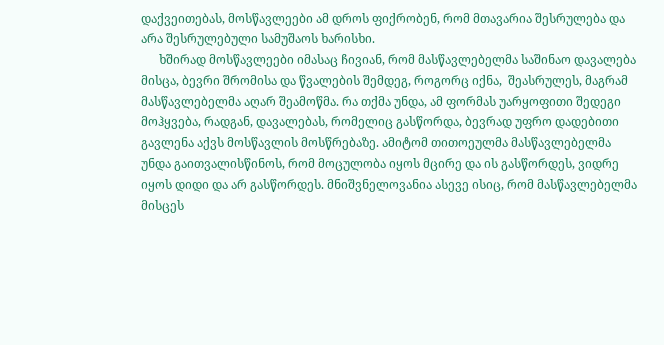დაქვეითებას, მოსწავლეები ამ დროს ფიქრობენ, რომ მთავარია შესრულება და არა შესრულებული სამუშაოს ხარისხი.
      ხშირად მოსწავლეები იმასაც ჩივიან, რომ მასწავლებელმა საშინაო დავალება მისცა, ბევრი შრომისა და წვალების შემდეგ, როგორც იქნა,  შეასრულეს, მაგრამ მასწავლებელმა აღარ შეამოწმა. რა თქმა უნდა, ამ ფორმას უარყოფითი შედეგი მოჰყვება, რადგან, დავალებას, რომელიც გასწორდა, ბევრად უფრო დადებითი გავლენა აქვს მოსწავლის მოსწრებაზე. ამიტომ თითოეულმა მასწავლებელმა უნდა გაითვალისწინოს, რომ მოცულობა იყოს მცირე და ის გასწორდეს, ვიდრე იყოს დიდი და არ გასწორდეს. მნიშვნელოვანია ასევე ისიც, რომ მასწავლებელმა მისცეს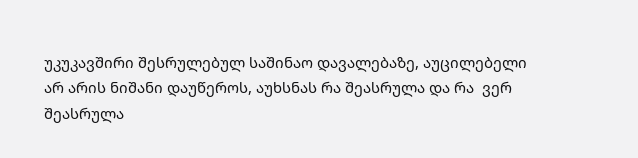უკუკავშირი შესრულებულ საშინაო დავალებაზე, აუცილებელი არ არის ნიშანი დაუწეროს, აუხსნას რა შეასრულა და რა  ვერ შეასრულა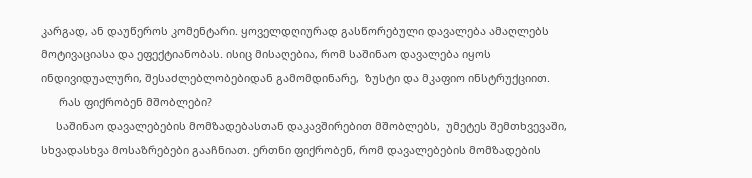კარგად, ან დაუწეროს კომენტარი. ყოველდღიურად გასწორებული დავალება ამაღლებს მოტივაციასა და ეფექტიანობას. ისიც მისაღებია, რომ საშინაო დავალება იყოს ინდივიდუალური, შესაძლებლობებიდან გამომდინარე,  ზუსტი და მკაფიო ინსტრუქციით.
      რას ფიქრობენ მშობლები?
     საშინაო დავალებების მომზადებასთან დაკავშირებით მშობლებს,  უმეტეს შემთხვევაში, სხვადასხვა მოსაზრებები გააჩნიათ. ერთნი ფიქრობენ, რომ დავალებების მომზადების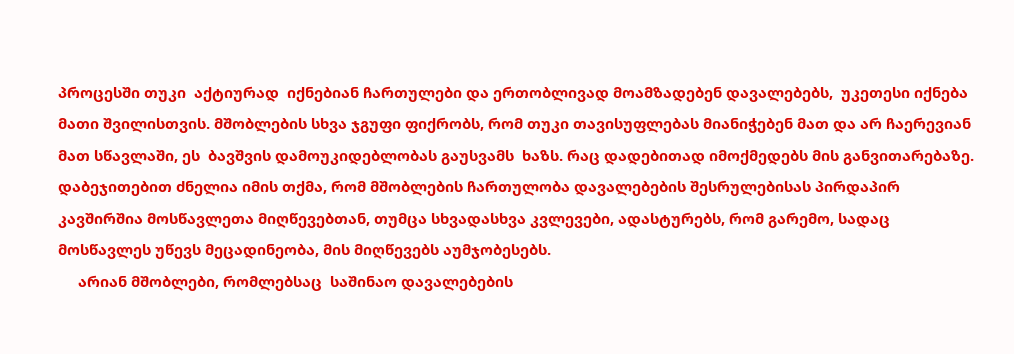პროცესში თუკი  აქტიურად  იქნებიან ჩართულები და ერთობლივად მოამზადებენ დავალებებს,  უკეთესი იქნება მათი შვილისთვის. მშობლების სხვა ჯგუფი ფიქრობს, რომ თუკი თავისუფლებას მიანიჭებენ მათ და არ ჩაერევიან მათ სწავლაში, ეს  ბავშვის დამოუკიდებლობას გაუსვამს  ხაზს. რაც დადებითად იმოქმედებს მის განვითარებაზე. დაბეჯითებით ძნელია იმის თქმა, რომ მშობლების ჩართულობა დავალებების შესრულებისას პირდაპირ კავშირშია მოსწავლეთა მიღწევებთან, თუმცა სხვადასხვა კვლევები, ადასტურებს, რომ გარემო, სადაც მოსწავლეს უწევს მეცადინეობა, მის მიღწევებს აუმჯობესებს.
     არიან მშობლები, რომლებსაც  საშინაო დავალებების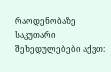რაოდენობაზე საკუთარი შეხედულებები აქვთ: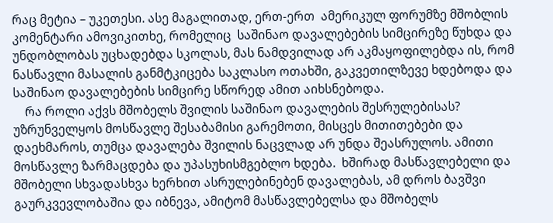რაც მეტია – უკეთესი. ასე მაგალითად, ერთ-ერთ  ამერიკულ ფორუმზე მშობლის კომენტარი ამოვიკითხე, რომელიც  საშინაო დავალებების სიმცირეზე წუხდა და უნდობლობას უცხადებდა სკოლას, მას ნამდვილად არ აკმაყოფილებდა ის, რომ ნასწავლი მასალის განმტკიცება საკლასო ოთახში, გაკვეთილზევე ხდებოდა და საშინაო დავალებების სიმცირე სწორედ ამით აიხსნებოდა.
    რა როლი აქვს მშობელს შვილის საშინაო დავალების შესრულებისას? უზრუნველყოს მოსწავლე შესაბამისი გარემოთი, მისცეს მითითებები და დაეხმაროს, თუმცა დავალება შვილის ნაცვლად არ უნდა შეასრულოს. ამითი მოსწავლე ზარმაცდება და უპასუხისმგებლო ხდება.  ხშირად მასწავლებელი და მშობელი სხვადასხვა ხერხით ასრულებინებენ დავალებას, ამ დროს ბავშვი გაურკვევლობაშია და იბნევა, ამიტომ მასწავლებელსა და მშობელს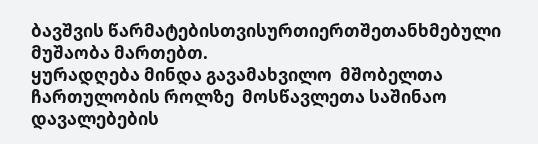ბავშვის წარმატებისთვისურთიერთშეთანხმებული მუშაობა მართებთ.
ყურადღება მინდა გავამახვილო  მშობელთა  ჩართულობის როლზე  მოსწავლეთა საშინაო დავალებების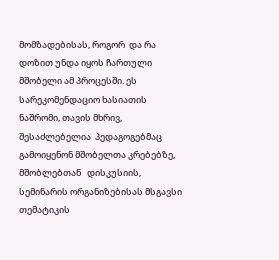მომზადებისას, როგორ  და რა დოზით უნდა იყოს ჩართული მშობელი ამ პროცესში. ეს სარეკომენდაციო ხასიათის ნაშრომი, თავის მხრივ, შესაძლებელია  პედაგოგებმაც გამოიყენონ მშობელთა კრებებზე, მშობლებთან   დისკუსიის, სემინარის ორგანიზებისას მსგავსი თემატიკის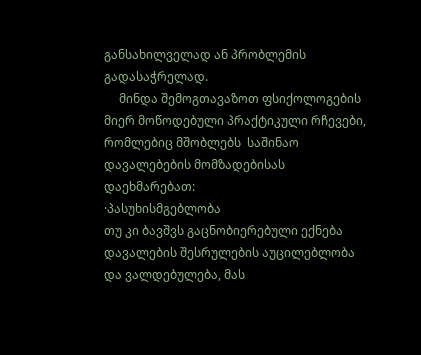განსახილველად ან პრობლემის გადასაჭრელად.
     მინდა შემოგთავაზოთ ფსიქოლოგების მიერ მოწოდებული პრაქტიკული რჩევები, რომლებიც მშობლებს  საშინაო დავალებების მომზადებისას დაეხმარებათ:
·პასუხისმგებლობა
თუ კი ბავშვს გაცნობიერებული ექნება დავალების შესრულების აუცილებლობა და ვალდებულება, მას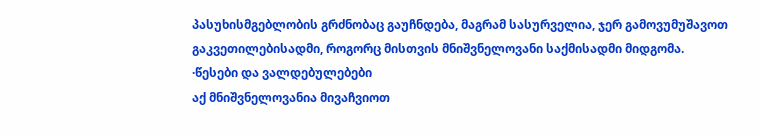პასუხისმგებლობის გრძნობაც გაუჩნდება, მაგრამ სასურველია, ჯერ გამოვუმუშავოთ გაკვეთილებისადმი, როგორც მისთვის მნიშვნელოვანი საქმისადმი მიდგომა.
·წესები და ვალდებულებები
აქ მნიშვნელოვანია მივაჩვიოთ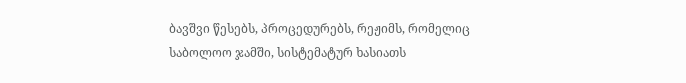ბავშვი წესებს, პროცედურებს, რეჟიმს, რომელიც საბოლოო ჯამში, სისტემატურ ხასიათს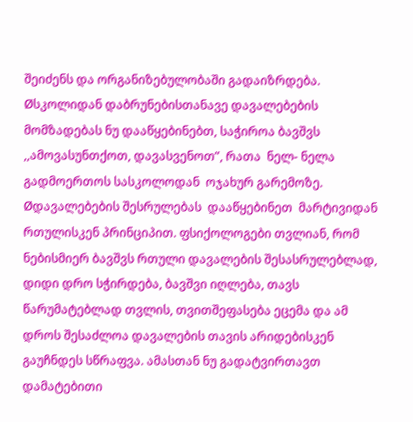შეიძენს და ორგანიზებულობაში გადაიზრდება.
Øსკოლიდან დაბრუნებისთანავე დავალებების მომზადებას ნუ დააწყებინებთ, საჭიროა ბავშვს ,,ამოვასუნთქოთ, დავასვენოთ”, რათა  ნელ- ნელა გადმოერთოს სასკოლოდან  ოჯახურ გარემოზე.
Øდავალებების შესრულებას  დააწყებინეთ  მარტივიდან რთულისკენ პრინციპით. ფსიქოლოგები თვლიან, რომ ნებისმიერ ბავშვს რთული დავალების შესასრულებლად, დიდი დრო სჭირდება, ბავშვი იღლება, თავს წარუმატებლად თვლის, თვითშეფასება ეცემა და ამ დროს შესაძლოა დავალების თავის არიდებისკენ გაუჩნდეს სწრაფვა. ამასთან ნუ გადატვირთავთ დამატებითი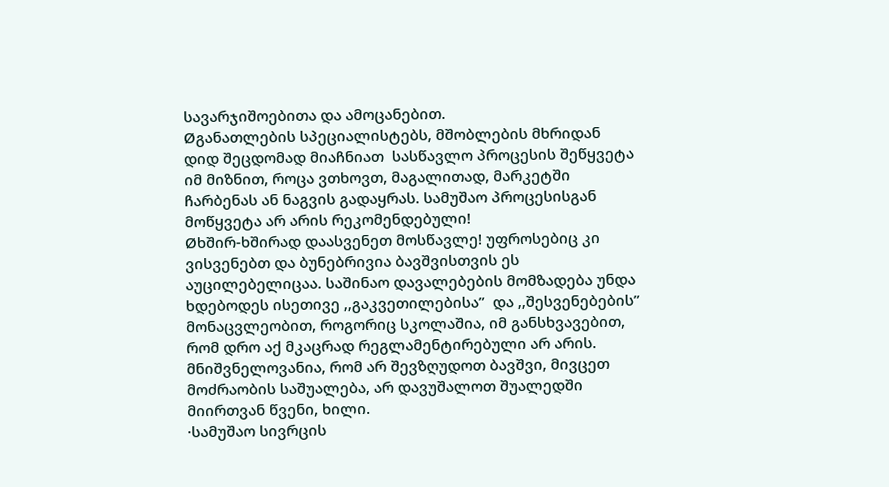სავარჯიშოებითა და ამოცანებით.
Øგანათლების სპეციალისტებს, მშობლების მხრიდან დიდ შეცდომად მიაჩნიათ  სასწავლო პროცესის შეწყვეტა იმ მიზნით, როცა ვთხოვთ, მაგალითად, მარკეტში ჩარბენას ან ნაგვის გადაყრას. სამუშაო პროცესისგან მოწყვეტა არ არის რეკომენდებული!
Øხშირ-ხშირად დაასვენეთ მოსწავლე! უფროსებიც კი ვისვენებთ და ბუნებრივია ბავშვისთვის ეს აუცილებელიცაა. საშინაო დავალებების მომზადება უნდა ხდებოდეს ისეთივე ,,გაკვეთილებისა”  და ,,შესვენებების” მონაცვლეობით, როგორიც სკოლაშია, იმ განსხვავებით, რომ დრო აქ მკაცრად რეგლამენტირებული არ არის. მნიშვნელოვანია, რომ არ შევზღუდოთ ბავშვი, მივცეთ მოძრაობის საშუალება, არ დავუშალოთ შუალედში მიირთვან წვენი, ხილი.
·სამუშაო სივრცის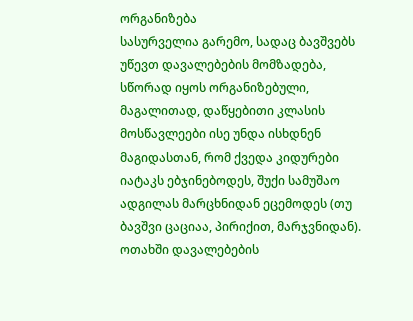ორგანიზება
სასურველია გარემო, სადაც ბავშვებს უწევთ დავალებების მომზადება, სწორად იყოს ორგანიზებული, მაგალითად, დაწყებითი კლასის მოსწავლეები ისე უნდა ისხდნენ მაგიდასთან, რომ ქვედა კიდურები იატაკს ებჯინებოდეს, შუქი სამუშაო ადგილას მარცხნიდან ეცემოდეს (თუ ბავშვი ცაციაა, პირიქით, მარჯვნიდან). ოთახში დავალებების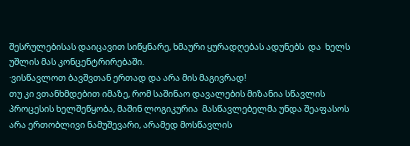შესრულებისას დაიცავით სიწყნარე, ხმაური ყურადღებას ადუნებს  და  ხელს უშლის მას კონცენტრირებაში.
·ვისწავლოთ ბავშვთან ერთად და არა მის მაგივრად!
თუ კი ვთანხმდებით იმაზე, რომ საშინაო დავალების მიზანია სწავლის პროცესის ხელშეწყობა, მაშინ ლოგიკურია  მასწავლებელმა უნდა შეაფასოს არა ერთობლივი ნამუშევარი, არამედ მოსწავლის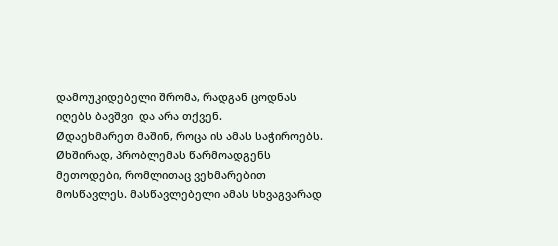დამოუკიდებელი შრომა, რადგან ცოდნას იღებს ბავშვი  და არა თქვენ.
Øდაეხმარეთ მაშინ, როცა ის ამას საჭიროებს.
Øხშირად, პრობლემას წარმოადგენს მეთოდები, რომლითაც ვეხმარებით მოსწავლეს. მასწავლებელი ამას სხვაგვარად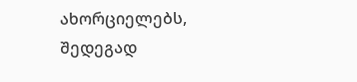ახორციელებს, შედეგად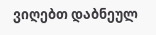ვიღებთ დაბნეულ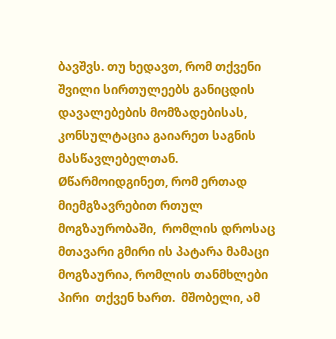ბავშვს. თუ ხედავთ, რომ თქვენი შვილი სირთულეებს განიცდის დავალებების მომზადებისას, კონსულტაცია გაიარეთ საგნის მასწავლებელთან.
Øწარმოიდგინეთ, რომ ერთად მიემგზავრებით რთულ მოგზაურობაში,  რომლის დროსაც მთავარი გმირი ის პატარა მამაცი მოგზაურია, რომლის თანმხლები პირი  თქვენ ხართ.  მშობელი, ამ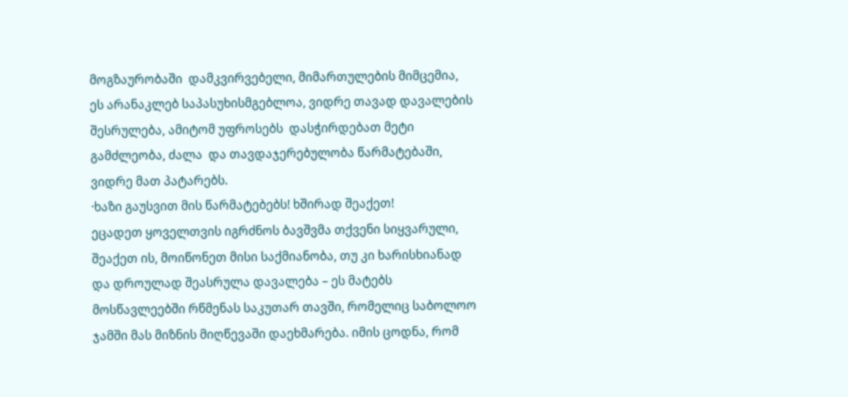მოგზაურობაში  დამკვირვებელი, მიმართულების მიმცემია, ეს არანაკლებ საპასუხისმგებლოა, ვიდრე თავად დავალების შესრულება, ამიტომ უფროსებს  დასჭირდებათ მეტი  გამძლეობა, ძალა  და თავდაჯერებულობა წარმატებაში, ვიდრე მათ პატარებს.
·ხაზი გაუსვით მის წარმატებებს! ხშირად შეაქეთ!
ეცადეთ ყოველთვის იგრძნოს ბავშვმა თქვენი სიყვარული, შეაქეთ ის, მოიწონეთ მისი საქმიანობა, თუ კი ხარისხიანად და დროულად შეასრულა დავალება – ეს მატებს მოსწავლეებში რწმენას საკუთარ თავში, რომელიც საბოლოო ჯამში მას მიზნის მიღწევაში დაეხმარება. იმის ცოდნა, რომ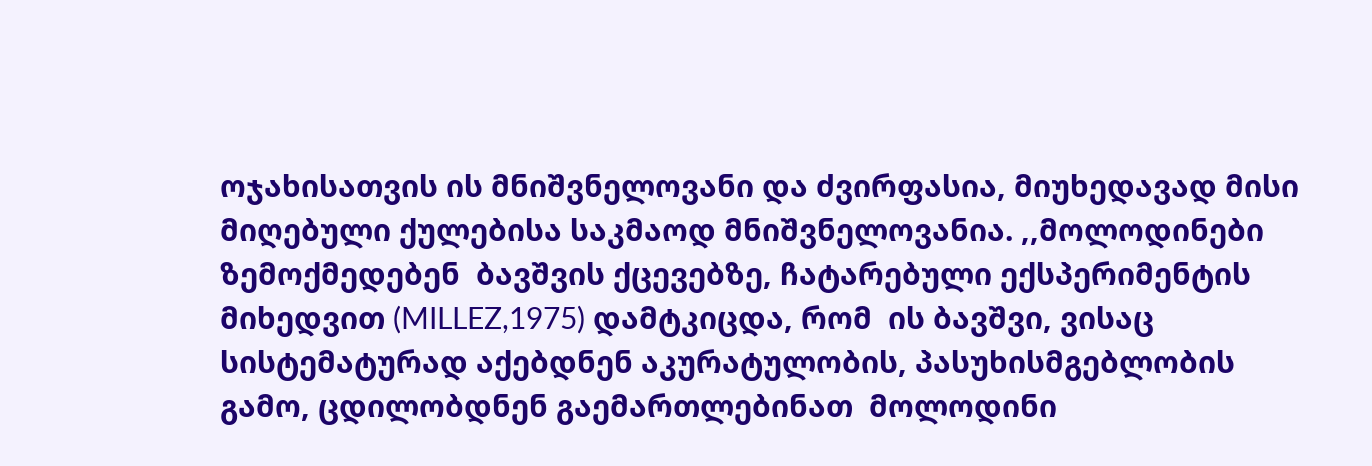ოჯახისათვის ის მნიშვნელოვანი და ძვირფასია, მიუხედავად მისი მიღებული ქულებისა საკმაოდ მნიშვნელოვანია. ,,მოლოდინები ზემოქმედებენ  ბავშვის ქცევებზე, ჩატარებული ექსპერიმენტის მიხედვით (MILLEZ,1975) დამტკიცდა, რომ  ის ბავშვი, ვისაც სისტემატურად აქებდნენ აკურატულობის, პასუხისმგებლობის გამო, ცდილობდნენ გაემართლებინათ  მოლოდინი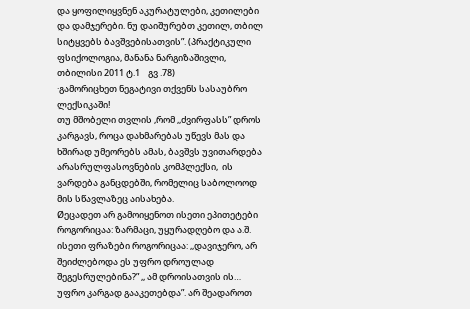და ყოფილიყვნენ აკურატულები, კეთილები  და დამჯერები. ნუ დაიშურებთ კეთილ, თბილ სიტყვებს ბავშვებისათვის”. (პრაქტიკული ფსიქოლოგია, მანანა ნარგიზაშივლი, თბილისი 2011 ტ.1    გვ .78)
·გამორიცხეთ ნეგატივი თქვენს სასაუბრო ლექსიკაში!
თუ მშობელი თვლის ,რომ ,,ძვირფასს” დროს კარგავს, როცა დახმარებას უწევს მას და ხშირად უმეორებს ამას, ბავშვს უვითარდება არასრულფასოვნების კომპლექსი,  ის ვარდება განცდებში, რომელიც საბოლოოდ მის სწავლაზეც აისახება.
Øეცადეთ არ გამოიყენოთ ისეთი ეპითეტები როგორიცაა: ზარმაცი, უყურადღებო და ა.შ. ისეთი ფრაზები როგორიცაა: ,,დავიჯერო, არ შეიძლებოდა ეს უფრო დროულად შეგესრულებინა?” ,, ამ დროისათვის ის… უფრო კარგად გააკეთებდა”. არ შეადაროთ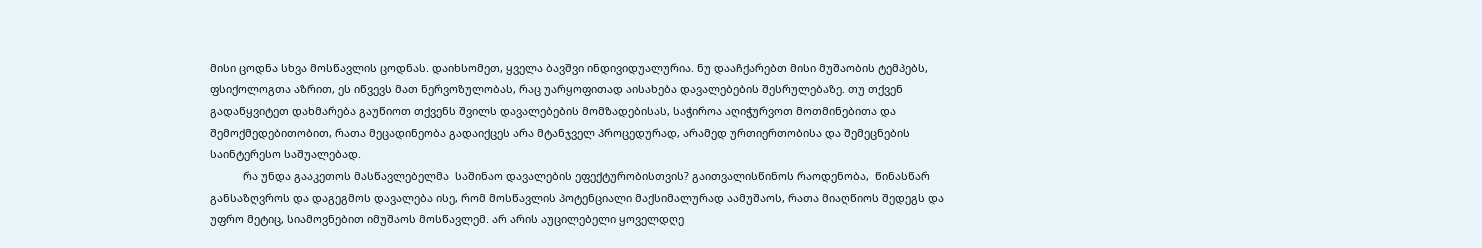მისი ცოდნა სხვა მოსწავლის ცოდნას. დაიხსომეთ, ყველა ბავშვი ინდივიდუალურია. ნუ დააჩქარებთ მისი მუშაობის ტემპებს, ფსიქოლოგთა აზრით, ეს იწვევს მათ ნერვოზულობას, რაც უარყოფითად აისახება დავალებების შესრულებაზე. თუ თქვენ გადაწყვიტეთ დახმარება გაუწიოთ თქვენს შვილს დავალებების მომზადებისას, საჭიროა აღიჭურვოთ მოთმინებითა და შემოქმედებითობით, რათა მეცადინეობა გადაიქცეს არა მტანჯველ პროცედურად, არამედ ურთიერთობისა და შემეცნების საინტერესო საშუალებად.
           რა უნდა გააკეთოს მასწავლებელმა  საშინაო დავალების ეფექტურობისთვის? გაითვალისწინოს რაოდენობა,  წინასწარ  განსაზღვროს და დაგეგმოს დავალება ისე, რომ მოსწავლის პოტენციალი მაქსიმალურად აამუშაოს, რათა მიაღწიოს შედეგს და უფრო მეტიც, სიამოვნებით იმუშაოს მოსწავლემ. არ არის აუცილებელი ყოველდღე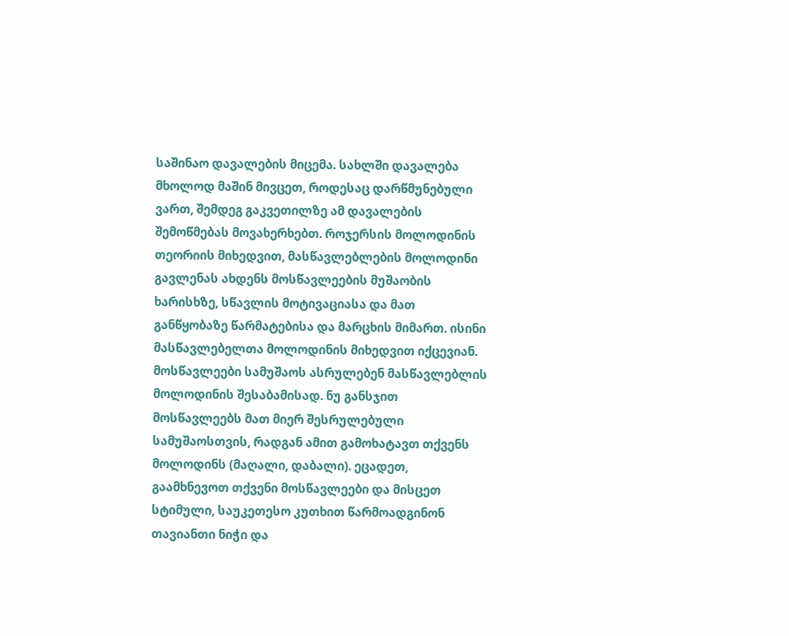საშინაო დავალების მიცემა. სახლში დავალება მხოლოდ მაშინ მივცეთ, როდესაც დარწმუნებული ვართ, შემდეგ გაკვეთილზე ამ დავალების შემოწმებას მოვახერხებთ. როჯერსის მოლოდინის თეორიის მიხედვით, მასწავლებლების მოლოდინი გავლენას ახდენს მოსწავლეების მუშაობის ხარისხზე, სწავლის მოტივაციასა და მათ განწყობაზე წარმატებისა და მარცხის მიმართ. ისინი მასწავლებელთა მოლოდინის მიხედვით იქცევიან. მოსწავლეები სამუშაოს ასრულებენ მასწავლებლის მოლოდინის შესაბამისად. ნუ განსჯით მოსწავლეებს მათ მიერ შესრულებული სამუშაოსთვის, რადგან ამით გამოხატავთ თქვენს მოლოდინს (მაღალი, დაბალი). ეცადეთ, გაამხნევოთ თქვენი მოსწავლეები და მისცეთ სტიმული, საუკეთესო კუთხით წარმოადგინონ თავიანთი ნიჭი და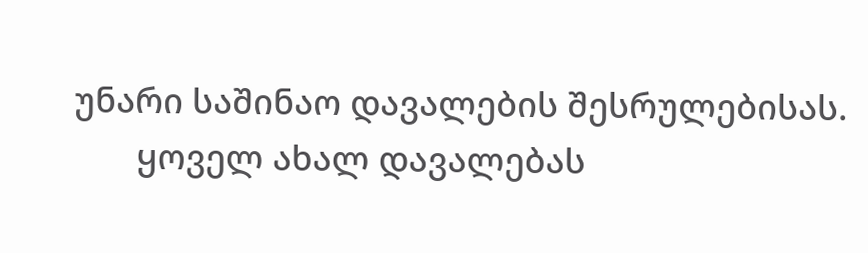უნარი საშინაო დავალების შესრულებისას.
       ყოველ ახალ დავალებას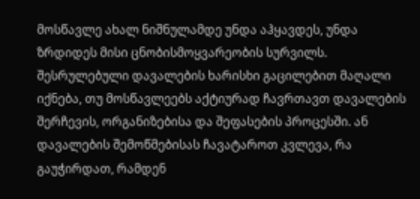მოსწავლე ახალ ნიშნულამდე უნდა აჰყავდეს, უნდა ზრდიდეს მისი ცნობისმოყვარეობის სურვილს. შესრულებული დავალების ხარისხი გაცილებით მაღალი იქნება, თუ მოსწავლეებს აქტიურად ჩავრთავთ დავალების შერჩევის, ორგანიზებისა და შეფასების პროცესში. ან  დავალების შემოწმებისას ჩავატაროთ კვლევა, რა გაუჭირდათ, რამდენ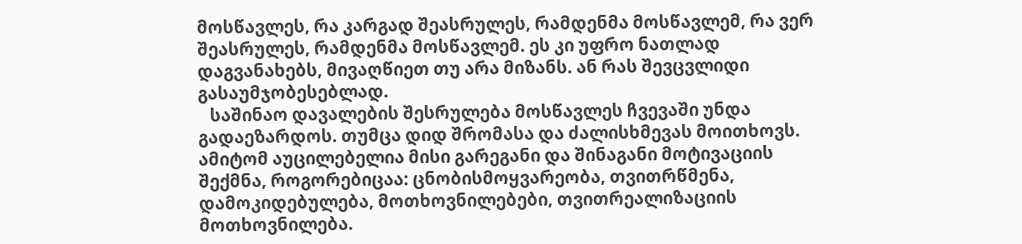მოსწავლეს, რა კარგად შეასრულეს, რამდენმა მოსწავლემ, რა ვერ შეასრულეს, რამდენმა მოსწავლემ. ეს კი უფრო ნათლად დაგვანახებს, მივაღწიეთ თუ არა მიზანს. ან რას შევცვლიდი გასაუმჯობესებლად.
   საშინაო დავალების შესრულება მოსწავლეს ჩვევაში უნდა გადაეზარდოს. თუმცა დიდ შრომასა და ძალისხმევას მოითხოვს. ამიტომ აუცილებელია მისი გარეგანი და შინაგანი მოტივაციის შექმნა, როგორებიცაა: ცნობისმოყვარეობა, თვითრწმენა, დამოკიდებულება, მოთხოვნილებები, თვითრეალიზაციის მოთხოვნილება.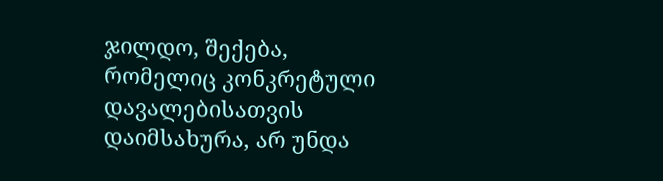ჯილდო, შექება, რომელიც კონკრეტული დავალებისათვის დაიმსახურა, არ უნდა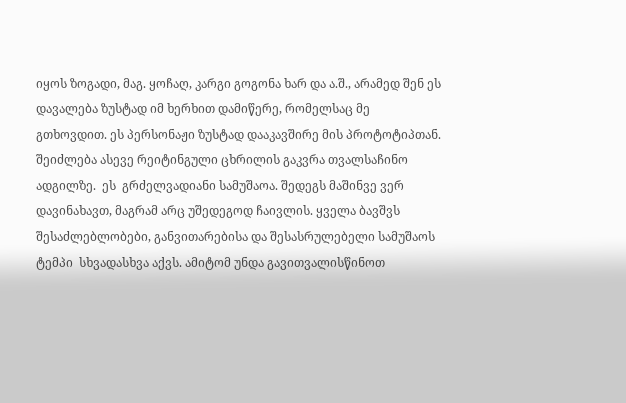იყოს ზოგადი, მაგ. ყოჩაღ, კარგი გოგონა ხარ და ა.შ., არამედ შენ ეს დავალება ზუსტად იმ ხერხით დამიწერე, რომელსაც მე გთხოვდით. ეს პერსონაჟი ზუსტად დააკავშირე მის პროტოტიპთან. შეიძლება ასევე რეიტინგული ცხრილის გაკვრა თვალსაჩინო ადგილზე.  ეს  გრძელვადიანი სამუშაოა. შედეგს მაშინვე ვერ დავინახავთ, მაგრამ არც უშედეგოდ ჩაივლის. ყველა ბავშვს შესაძლებლობები, განვითარებისა და შესასრულებელი სამუშაოს  ტემპი  სხვადასხვა აქვს. ამიტომ უნდა გავითვალისწინოთ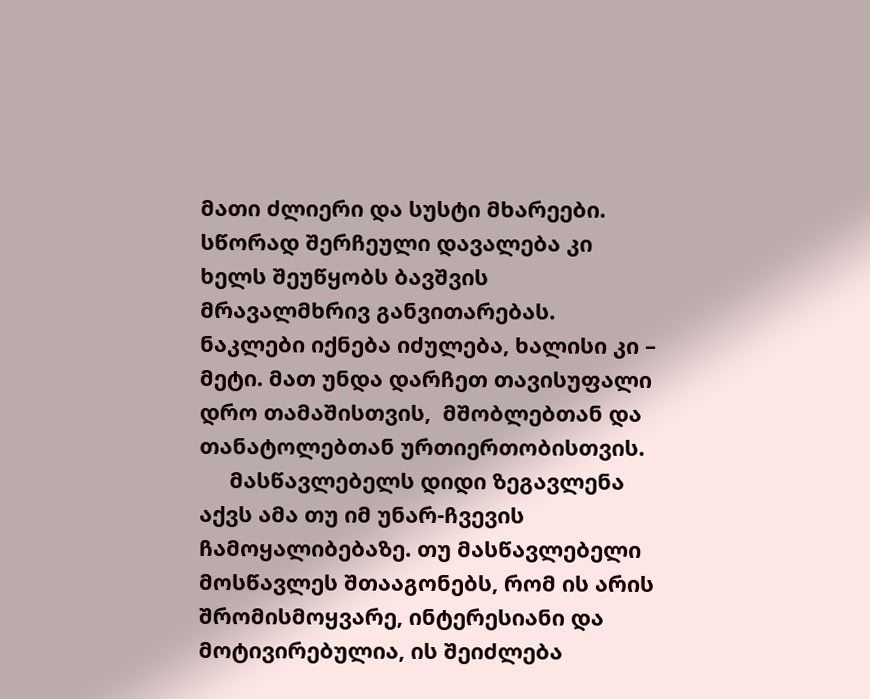მათი ძლიერი და სუსტი მხარეები. სწორად შერჩეული დავალება კი ხელს შეუწყობს ბავშვის მრავალმხრივ განვითარებას. ნაკლები იქნება იძულება, ხალისი კი – მეტი. მათ უნდა დარჩეთ თავისუფალი დრო თამაშისთვის,  მშობლებთან და თანატოლებთან ურთიერთობისთვის.
     მასწავლებელს დიდი ზეგავლენა აქვს ამა თუ იმ უნარ-ჩვევის ჩამოყალიბებაზე. თუ მასწავლებელი მოსწავლეს შთააგონებს, რომ ის არის შრომისმოყვარე, ინტერესიანი და მოტივირებულია, ის შეიძლება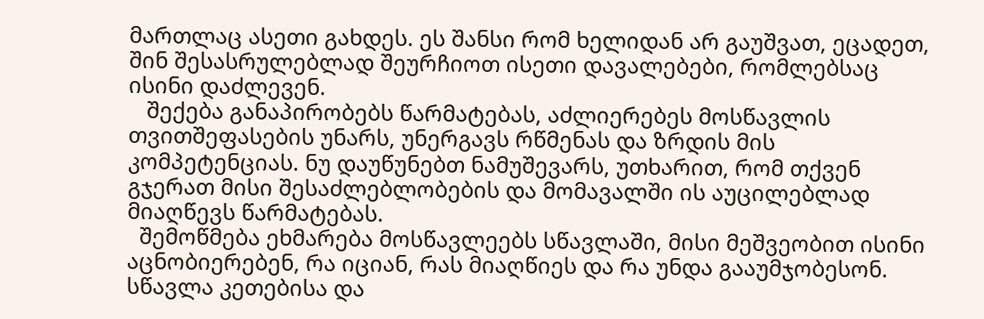მართლაც ასეთი გახდეს. ეს შანსი რომ ხელიდან არ გაუშვათ, ეცადეთ, შინ შესასრულებლად შეურჩიოთ ისეთი დავალებები, რომლებსაც ისინი დაძლევენ.
   შექება განაპირობებს წარმატებას, აძლიერებეს მოსწავლის თვითშეფასების უნარს, უნერგავს რწმენას და ზრდის მის კომპეტენციას. ნუ დაუწუნებთ ნამუშევარს, უთხარით, რომ თქვენ გჯერათ მისი შესაძლებლობების და მომავალში ის აუცილებლად მიაღწევს წარმატებას.
  შემოწმება ეხმარება მოსწავლეებს სწავლაში, მისი მეშვეობით ისინი აცნობიერებენ, რა იციან, რას მიაღწიეს და რა უნდა გააუმჯობესონ. სწავლა კეთებისა და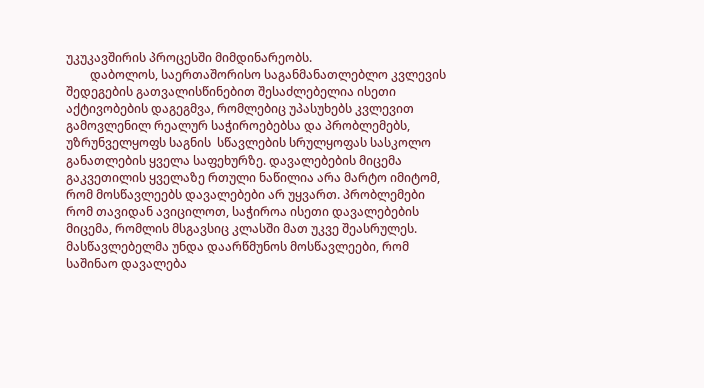უკუკავშირის პროცესში მიმდინარეობს.
        დაბოლოს, საერთაშორისო საგანმანათლებლო კვლევის შედეგების გათვალისწინებით შესაძლებელია ისეთი აქტივობების დაგეგმვა, რომლებიც უპასუხებს კვლევით გამოვლენილ რეალურ საჭიროებებსა და პრობლემებს, უზრუნველყოფს საგნის  სწავლების სრულყოფას სასკოლო განათლების ყველა საფეხურზე. დავალებების მიცემა გაკვეთილის ყველაზე რთული ნაწილია არა მარტო იმიტომ, რომ მოსწავლეებს დავალებები არ უყვართ. პრობლემები რომ თავიდან ავიცილოთ, საჭიროა ისეთი დავალებების მიცემა, რომლის მსგავსიც კლასში მათ უკვე შეასრულეს. მასწავლებელმა უნდა დაარწმუნოს მოსწავლეები, რომ საშინაო დავალება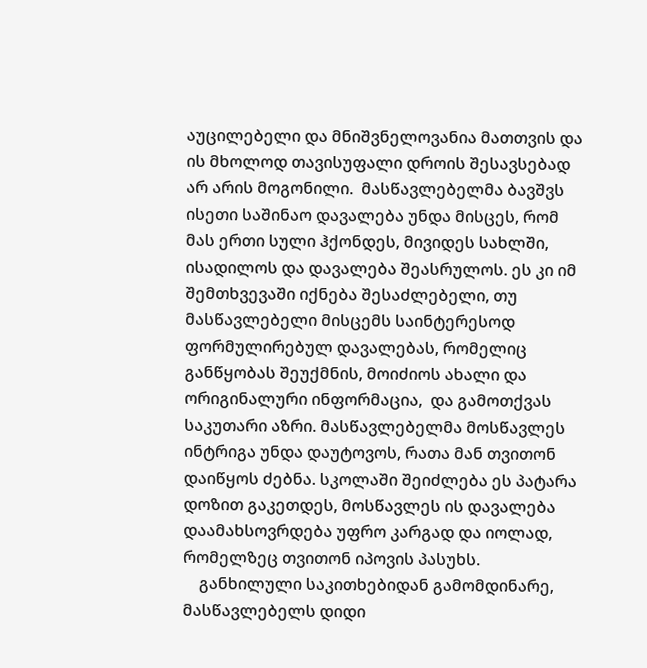აუცილებელი და მნიშვნელოვანია მათთვის და ის მხოლოდ თავისუფალი დროის შესავსებად არ არის მოგონილი.  მასწავლებელმა ბავშვს ისეთი საშინაო დავალება უნდა მისცეს, რომ მას ერთი სული ჰქონდეს, მივიდეს სახლში, ისადილოს და დავალება შეასრულოს. ეს კი იმ შემთხვევაში იქნება შესაძლებელი, თუ მასწავლებელი მისცემს საინტერესოდ ფორმულირებულ დავალებას, რომელიც განწყობას შეუქმნის, მოიძიოს ახალი და ორიგინალური ინფორმაცია,  და გამოთქვას საკუთარი აზრი. მასწავლებელმა მოსწავლეს ინტრიგა უნდა დაუტოვოს, რათა მან თვითონ დაიწყოს ძებნა. სკოლაში შეიძლება ეს პატარა დოზით გაკეთდეს, მოსწავლეს ის დავალება დაამახსოვრდება უფრო კარგად და იოლად, რომელზეც თვითონ იპოვის პასუხს.
    განხილული საკითხებიდან გამომდინარე, მასწავლებელს დიდი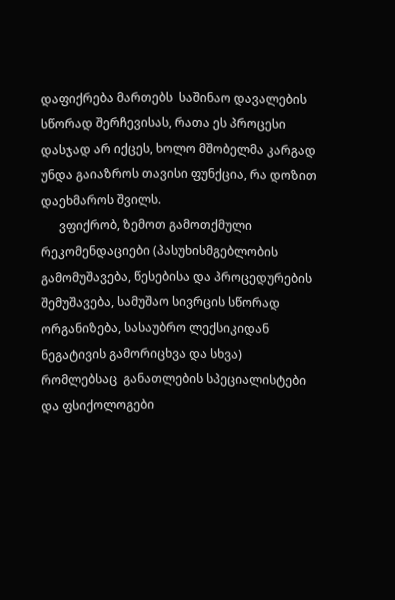დაფიქრება მართებს  საშინაო დავალების სწორად შერჩევისას, რათა ეს პროცესი დასჯად არ იქცეს, ხოლო მშობელმა კარგად უნდა გაიაზროს თავისი ფუნქცია, რა დოზით დაეხმაროს შვილს.
      ვფიქრობ, ზემოთ გამოთქმული რეკომენდაციები (პასუხისმგებლობის გამომუშავება, წესებისა და პროცედურების შემუშავება, სამუშაო სივრცის სწორად ორგანიზება, სასაუბრო ლექსიკიდან ნეგატივის გამორიცხვა და სხვა) რომლებსაც  განათლების სპეციალისტები და ფსიქოლოგები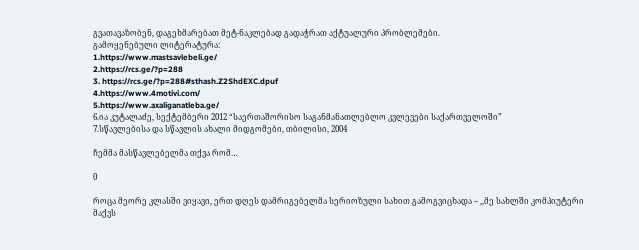გვათავაზობენ, დაგეხმარებათ მეტ-ნაკლებად გადაჭრათ აქტუალური პრობლემები.
გამოყენებული ლიტერატურა:
1.https://www.mastsavlebeli.ge/
2.https://rcs.ge/?p=288
3. https://rcs.ge/?p=288#sthash.Z2ShdEXC.dpuf
4.https://www.4motivi.com/
5.https://www.axaliganatleba.ge/
6.ია კუტალაძე, სექტემბერი 2012 “საერთაშორისო საგანმანათლებლო კვლევები საქართველოში”
7.სწავლებისა და სწავლის ახალი მიდგომები, თბილისი, 2004

ჩემმა მასწავლებელმა თქვა რომ…

0

როცა მეორე კლასში ვიყავი, ერთ დღეს დამრიგებელმა სერიოზული სახით გამოგვიცხადა – ,,მე სახლში კომპიუტერი მაქვს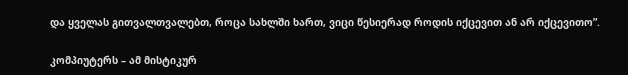და ყველას გითვალთვალებთ, როცა სახლში ხართ, ვიცი წესიერად როდის იქცევით ან არ იქცევითო”.

კომპიუტერს – ამ მისტიკურ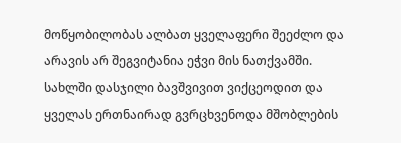მოწყობილობას ალბათ ყველაფერი შეეძლო და არავის არ შეგვიტანია ეჭვი მის ნათქვამში. სახლში დასჯილი ბავშვივით ვიქცეოდით და ყველას ერთნაირად გვრცხვენოდა მშობლების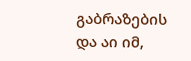გაბრაზების და აი იმ,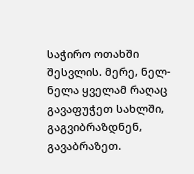საჭირო ოთახში შესვლის. მერე, ნელ-ნელა ყველამ რაღაც გავაფუჭეთ სახლში, გაგვიბრაზდნენ, გავაბრაზეთ.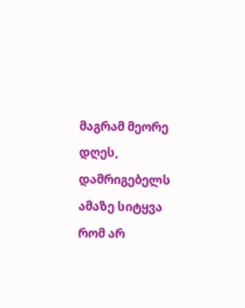მაგრამ მეორე დღეს, დამრიგებელს ამაზე სიტყვა რომ არ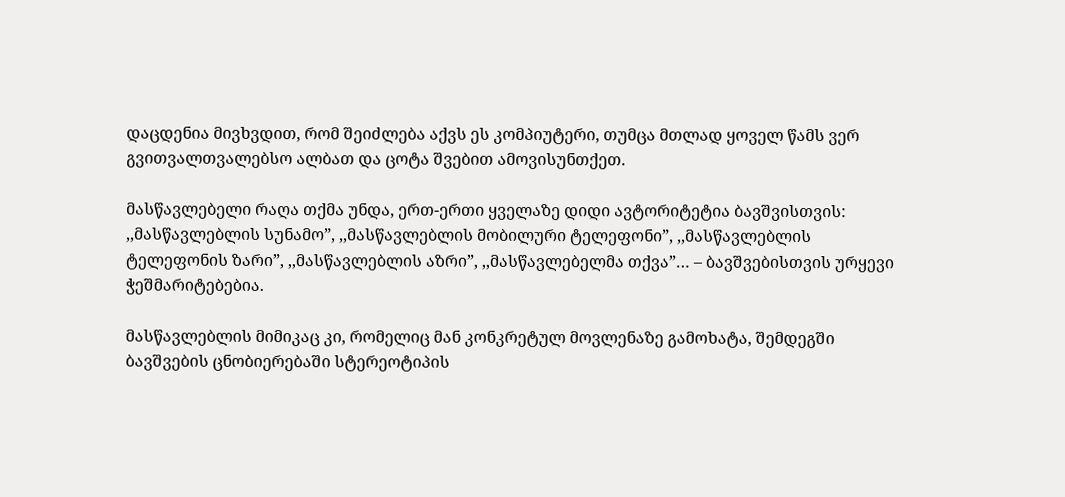დაცდენია მივხვდით, რომ შეიძლება აქვს ეს კომპიუტერი, თუმცა მთლად ყოველ წამს ვერ გვითვალთვალებსო ალბათ და ცოტა შვებით ამოვისუნთქეთ.

მასწავლებელი რაღა თქმა უნდა, ერთ-ერთი ყველაზე დიდი ავტორიტეტია ბავშვისთვის: ,,მასწავლებლის სუნამო”, ,,მასწავლებლის მობილური ტელეფონი”, ,,მასწავლებლის ტელეფონის ზარი”, ,,მასწავლებლის აზრი”, ,,მასწავლებელმა თქვა”… – ბავშვებისთვის ურყევი ჭეშმარიტებებია.

მასწავლებლის მიმიკაც კი, რომელიც მან კონკრეტულ მოვლენაზე გამოხატა, შემდეგში ბავშვების ცნობიერებაში სტერეოტიპის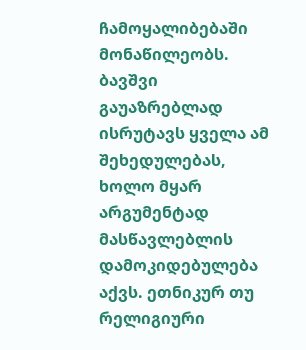ჩამოყალიბებაში მონაწილეობს. ბავშვი გაუაზრებლად ისრუტავს ყველა ამ შეხედულებას, ხოლო მყარ არგუმენტად მასწავლებლის დამოკიდებულება აქვს. ეთნიკურ თუ რელიგიური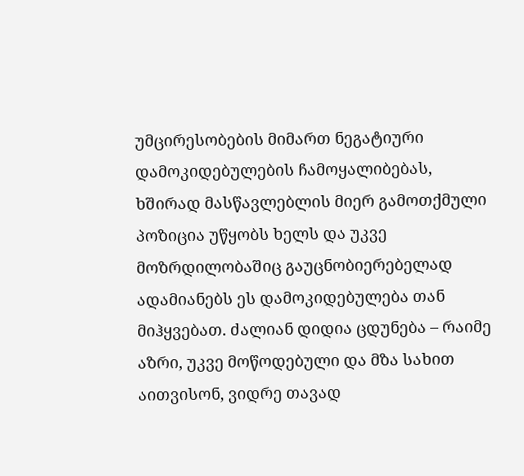უმცირესობების მიმართ ნეგატიური დამოკიდებულების ჩამოყალიბებას, ხშირად მასწავლებლის მიერ გამოთქმული პოზიცია უწყობს ხელს და უკვე მოზრდილობაშიც გაუცნობიერებელად ადამიანებს ეს დამოკიდებულება თან მიჰყვებათ. ძალიან დიდია ცდუნება – რაიმე აზრი, უკვე მოწოდებული და მზა სახით აითვისონ, ვიდრე თავად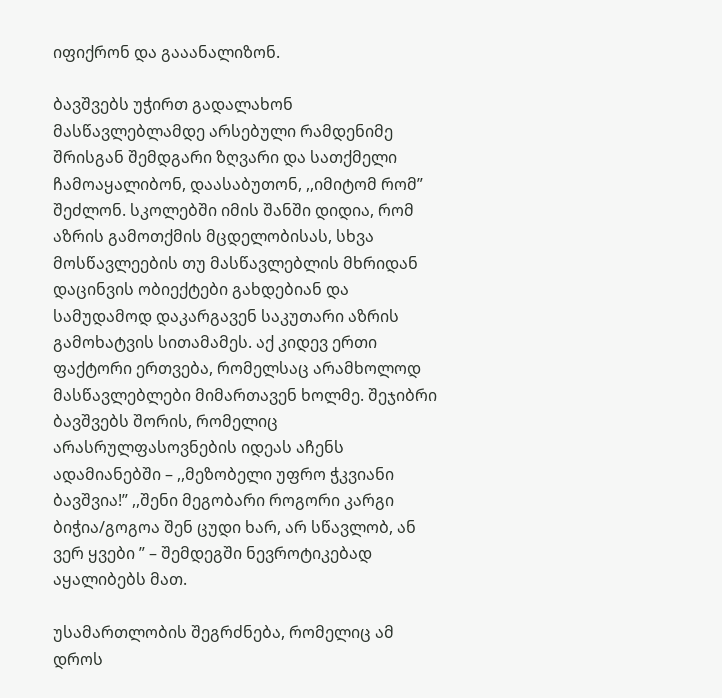იფიქრონ და გააანალიზონ.

ბავშვებს უჭირთ გადალახონ მასწავლებლამდე არსებული რამდენიმე შრისგან შემდგარი ზღვარი და სათქმელი ჩამოაყალიბონ, დაასაბუთონ, ,,იმიტომ რომ” შეძლონ. სკოლებში იმის შანში დიდია, რომ აზრის გამოთქმის მცდელობისას, სხვა მოსწავლეების თუ მასწავლებლის მხრიდან დაცინვის ობიექტები გახდებიან და სამუდამოდ დაკარგავენ საკუთარი აზრის გამოხატვის სითამამეს. აქ კიდევ ერთი ფაქტორი ერთვება, რომელსაც არამხოლოდ მასწავლებლები მიმართავენ ხოლმე. შეჯიბრი ბავშვებს შორის, რომელიც არასრულფასოვნების იდეას აჩენს ადამიანებში – ,,მეზობელი უფრო ჭკვიანი ბავშვია!” ,,შენი მეგობარი როგორი კარგი ბიჭია/გოგოა შენ ცუდი ხარ, არ სწავლობ, ან ვერ ყვები ” – შემდეგში ნევროტიკებად აყალიბებს მათ.

უსამართლობის შეგრძნება, რომელიც ამ დროს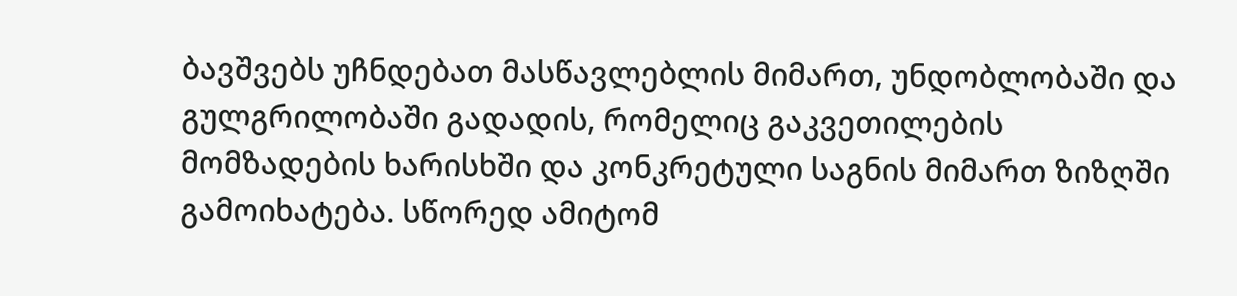ბავშვებს უჩნდებათ მასწავლებლის მიმართ, უნდობლობაში და გულგრილობაში გადადის, რომელიც გაკვეთილების მომზადების ხარისხში და კონკრეტული საგნის მიმართ ზიზღში გამოიხატება. სწორედ ამიტომ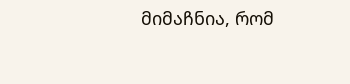მიმაჩნია, რომ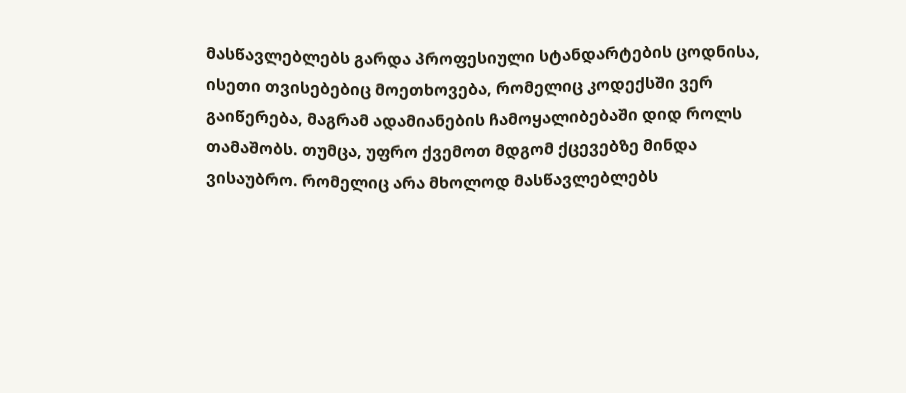მასწავლებლებს გარდა პროფესიული სტანდარტების ცოდნისა, ისეთი თვისებებიც მოეთხოვება, რომელიც კოდექსში ვერ გაიწერება, მაგრამ ადამიანების ჩამოყალიბებაში დიდ როლს თამაშობს. თუმცა, უფრო ქვემოთ მდგომ ქცევებზე მინდა ვისაუბრო. რომელიც არა მხოლოდ მასწავლებლებს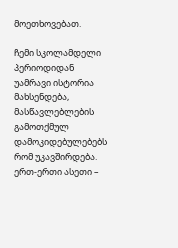მოეთხოვებათ.

ჩემი სკოლამდელი პერიოდიდან უამრავი ისტორია მახსენდება, მასწავლებლების გამოთქმულ დამოკიდებულებებს რომ უკავშირდება. ერთ-ერთი ასეთი –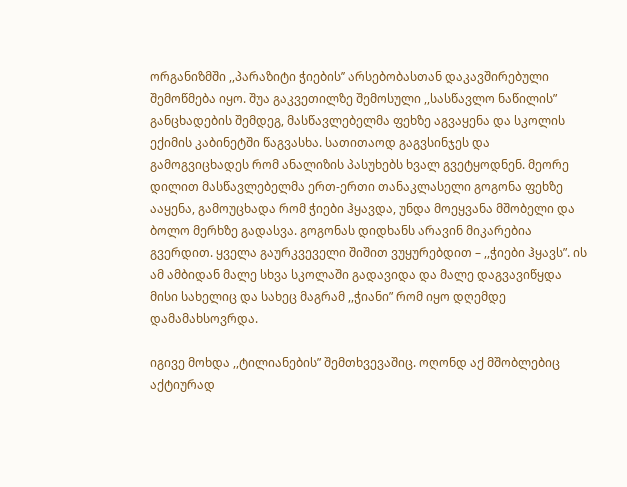ორგანიზმში ,,პარაზიტი ჭიების’’ არსებობასთან დაკავშირებული შემოწმება იყო. შუა გაკვეთილზე შემოსული ,,სასწავლო ნაწილის” განცხადების შემდეგ, მასწავლებელმა ფეხზე აგვაყენა და სკოლის ექიმის კაბინეტში წაგვასხა. სათითაოდ გაგვსინჯეს და გამოგვიცხადეს რომ ანალიზის პასუხებს ხვალ გვეტყოდნენ. მეორე დილით მასწავლებელმა ერთ-ერთი თანაკლასელი გოგონა ფეხზე ააყენა, გამოუცხადა რომ ჭიები ჰყავდა, უნდა მოეყვანა მშობელი და ბოლო მერხზე გადასვა. გოგონას დიდხანს არავინ მიკარებია გვერდით. ყველა გაურკვეველი შიშით ვუყურებდით – ,,ჭიები ჰყავს”. ის ამ ამბიდან მალე სხვა სკოლაში გადავიდა და მალე დაგვავიწყდა მისი სახელიც და სახეც მაგრამ ,,ჭიანი” რომ იყო დღემდე დამამახსოვრდა.

იგივე მოხდა ,,ტილიანების” შემთხვევაშიც. ოღონდ აქ მშობლებიც აქტიურად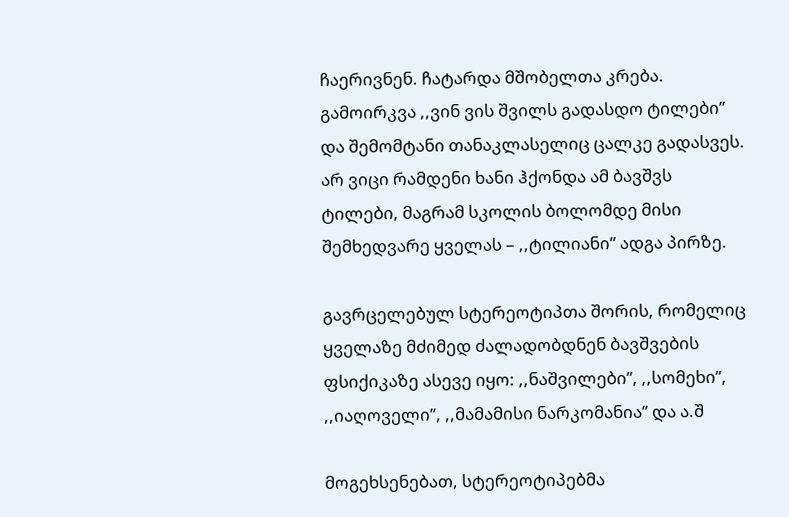ჩაერივნენ. ჩატარდა მშობელთა კრება. გამოირკვა ,,ვინ ვის შვილს გადასდო ტილები” და შემომტანი თანაკლასელიც ცალკე გადასვეს. არ ვიცი რამდენი ხანი ჰქონდა ამ ბავშვს ტილები, მაგრამ სკოლის ბოლომდე მისი შემხედვარე ყველას – ,,ტილიანი” ადგა პირზე.

გავრცელებულ სტერეოტიპთა შორის, რომელიც ყველაზე მძიმედ ძალადობდნენ ბავშვების ფსიქიკაზე ასევე იყო: ,,ნაშვილები’’, ,,სომეხი’’, ,,იაღოველი’’, ,,მამამისი ნარკომანია’’ და ა.შ

მოგეხსენებათ, სტერეოტიპებმა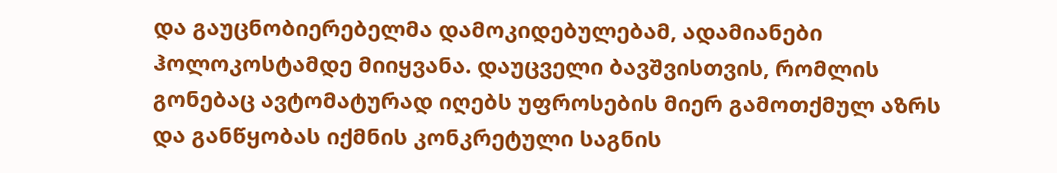და გაუცნობიერებელმა დამოკიდებულებამ, ადამიანები ჰოლოკოსტამდე მიიყვანა. დაუცველი ბავშვისთვის, რომლის გონებაც ავტომატურად იღებს უფროსების მიერ გამოთქმულ აზრს და განწყობას იქმნის კონკრეტული საგნის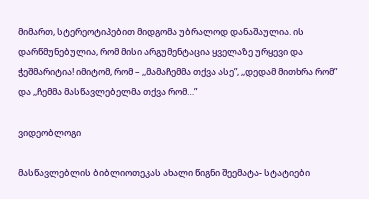მიმართ, სტერეოტიპებით მიდგომა უბრალოდ დანაშაულია. ის დარწმუნებულია, რომ მისი არგუმენტაცია ყველაზე ურყევი და ჭეშმარიტია! იმიტომ, რომ – ,,მამაჩემმა თქვა ასე”, ,,დედამ მითხრა რომ” და ,,ჩემმა მასწავლებელმა თქვა რომ…”

ვიდეობლოგი

მასწავლებლის ბიბლიოთეკას ახალი წიგნი შეემატა- სტატიები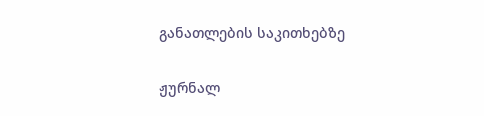განათლების საკითხებზე

ჟურნალ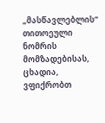„მასწავლებლის“ თითოეული ნომრის მომზადებისას, ცხადია, ვფიქრობთ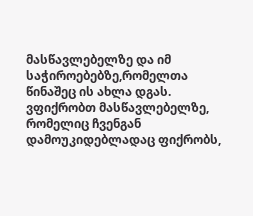მასწავლებელზე და იმ საჭიროებებზე,რომელთა წინაშეც ის ახლა დგას. ვფიქრობთ მასწავლებელზე, რომელიც ჩვენგან დამოუკიდებლადაც ფიქრობს,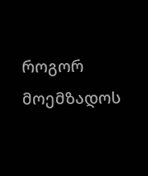როგორ მოემზადოს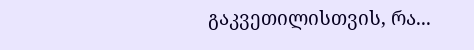გაკვეთილისთვის, რა...